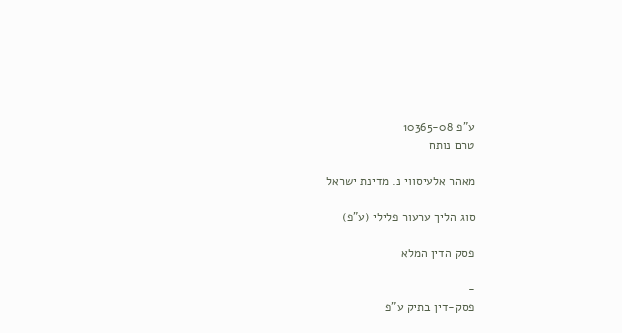ע"פ 10365-08
טרם נותח

מאהר אלעיסווי נ. מדינת ישראל

סוג הליך ערעור פלילי (ע"פ)

פסק הדין המלא

-
פסק-דין בתיק ע"פ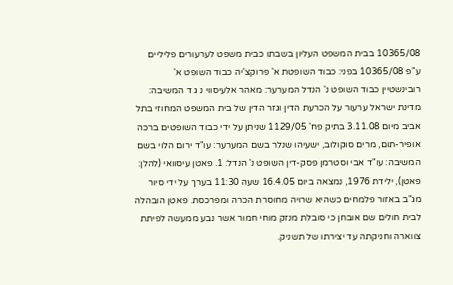10365/08 בבית המשפט העליון בשבתו כבית משפט לערעורים פליליים ע"פ 10365/08 בפני: כבוד השופטת א' פרוקצ'יה כבוד השופט א' רובינשטיין כבוד השופט נ' הנדל המערער: מאהר אלעיסווי נ ג ד המשיבה: מדינת ישראל ערעור על הכרעת הדין וגזר הדין של בית המשפט המחוזי בתל אביב מיום 3.11.08 בתיק פח' 1129/05 שניתן על ידי כבוד השופטים ברכה אופיר-תום, מרים סוקולוב, ישעיהו שנלר בשם המערער: עו"ד ירום הלוי בשם המשיבה: עו"ד אבי וסטרמן פסק-דין השופט נ' הנדל: 1. פאטן עיסוואי (להלן: פאטן), ילידת 1976, נמצאה ביום 16.4.05 שעה 11:30 בערך על ידי סיור מג"ב באזור פלמחים כשהיא שרויה מחוסרת הכרה ומפרכסת. פאטן הובהלה לבית חולים שם אובחן כי סובלת מנזק מוחי חמור אשר נבע ממעשה לפיתת צווארה וחניקתה עד יצירתו של תשניק.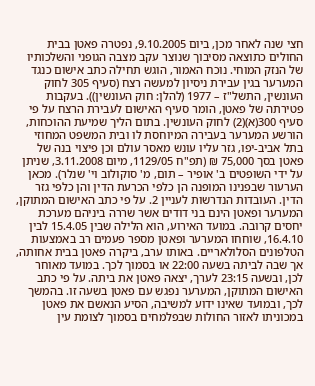חצי שנה לאחר מכן, ביום 9.10.2005, נפטרה פאטן בבית החולים כתוצאה מסיבוך שנוצר עקב מצבה הגופני והשלכותיו של הנזק המוחי. נוכח האמור, הוגש תחילה כתב אישום כנגד המערער בגין עבירת ניסיון למעשה רצח (סעיף 305 לחוק העונשין, התשל"ז – 1977 (להלן: חוק העונשין)). בעקבות פטירתה של פאטן, הומר סעיף האישום לעבירת הרצח על פי סעיף 300(א)(2) לחוק העונשין. בתום הליך שמיעת ההוכחות, הורשע המערער בעבירה המיוחסת לו ובית המשפט המחוזי בתל אביב-יפו, גזר עליו עונש מאסר עולם וכן פיצוי בנה של פאטן בסך 75,000 ₪ (תפ"ח 1129/05, מיום 3.11.2008, שניתן על ידי השופטים ב' אופיר – תום, מ' סוקולוב וי' שנלר). מכאן הערעור שבפנינו המופנה הן כלפי הכרעת הדין והן כלפי גזר הדין. העובדות הנדרשות לעניין 2. על פי כתב האישום המתוקן, המערער ופאטן הינם בני דודים אשר שררה ביניהם מערכת יחסים קרובה. במועד האירוע, הוא הלילה שבין 15.4.05 לבין 16.4.10, שוחחו המערער ופאטן מספר פעמים רב באמצעות הטלפונים הסלולאריים. באותו ערב, ביקרה פאטן בבית אחותה, אך שבה לביתה בשעה 22:00 או בסמוך לכך. במועד מאוחר לכן, ובשעה 23:15 לערך, יצאה פאטן את ביתה. על פי כתב האישום המתוקן, המערער נפגש עם פאטן בשעה זו. בהמשך לכך, ובמועד שאינו ידוע למשיבה, הסיע הנאשם את פאטן במכוניתו לאזור החולות שבפלמחים בסמוך לצומת עין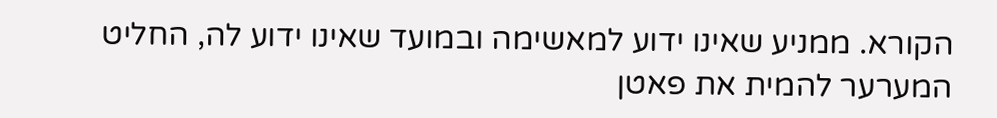הקורא. ממניע שאינו ידוע למאשימה ובמועד שאינו ידוע לה, החליט המערער להמית את פאטן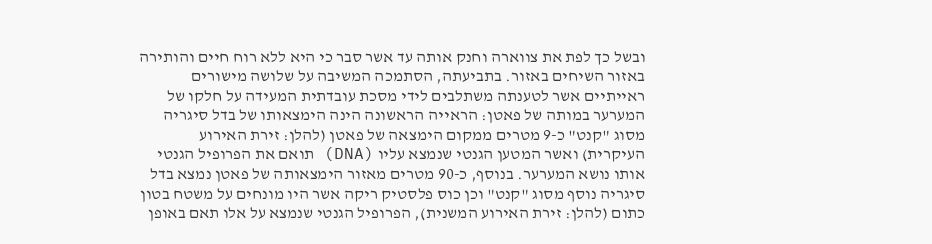ובשל כך לפת את צווארה וחנק אותה עד אשר סבר כי היא ללא רוח חיים והותירה באזור השיחים באזור. בתביעתה, הסתמכה המשיבה על שלושה מישורים ראייתיים אשר לטענתה משתלבים לידי מסכת עובדתית המעידה על חלקו של המערער במותה של פאטן: הראייה הראשונה הינה הימצאותו של בדל סיגריה מסוג "קנט" כ-9 מטרים ממקום הימצאה של פאטן (להלן: זירת האירוע העיקרית) ואשר המטען הגנטי שנמצא עליו (DNA) תואם את הפרופיל הגנטי אותו נושא המערער. בנוסף, כ-90 מטרים מאזור הימצאותה של פאטן נמצא בדל סיגריה נוסף מסוג "קנט" וכן כוס פלסטיק ריקה אשר היו מונחים על משטח בטון כתום (להלן: זירת האירוע המשנית), הפרופיל הגנטי שנמצא על אלו תאם באופן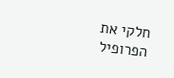חלקי את הפרופיל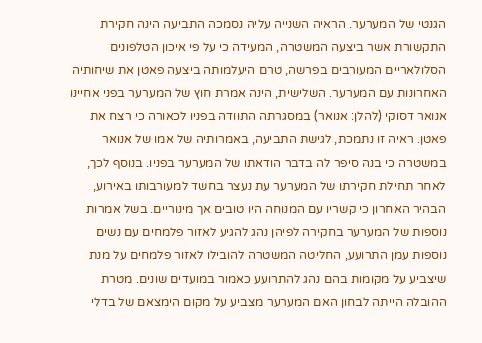הגנטי של המערער. הראיה השנייה עליה נסמכה התביעה הינה חקירת התקשורת אשר ביצעה המשטרה, המעידה כי על פי איכון הטלפונים הסלולאריים המעורבים בפרשה, טרם היעלמותה ביצעה פאטן את שיחותיה האחרונות עם המערער. השלישית, הינה אמרת חוץ של המערער בפני אחיינו אנואר דסוקי (להלן: אנואר) במסגרתה התוודה בפניו לכאורה כי רצח את פאטן. ראיה זו נתמכת, לגישת התביעה, באמרותיה של אמו של אנואר במשטרה כי בנה סיפר לה בדבר הודאתו של המערער בפניו. בנוסף לכך, לאחר תחילת חקירתו של המערער עת נעצר בחשד למעורבותו באירוע, הבהיר האחרון כי קשריו עם המנוחה היו טובים אך מינוריים. בשל אמרות נוספות של המערער בחקירה לפיהן נהג להגיע לאזור פלמחים עם נשים נוספות עמן התרועע, החליטה המשטרה להובילו לאזור פלמחים על מנת שיצביע על מקומות בהם נהג להתרועע כאמור במועדים שונים. מטרת ההובלה הייתה לבחון האם המערער מצביע על מקום הימצאם של בדלי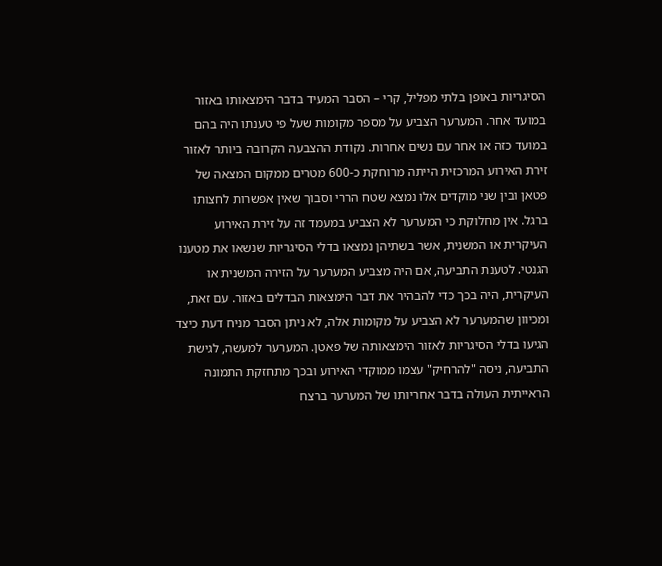הסיגריות באופן בלתי מפליל, קרי – הסבר המעיד בדבר הימצאותו באזור במועד אחר. המערער הצביע על מספר מקומות שעל פי טענתו היה בהם במועד כזה או אחר עם נשים אחרות. נקודת ההצבעה הקרובה ביותר לאזור זירת האירוע המרכזית הייתה מרוחקת כ-600 מטרים ממקום המצאה של פטאן ובין שני מוקדים אלו נמצא שטח הררי וסבוך שאין אפשרות לחצותו ברגל. אין מחלוקת כי המערער לא הצביע במעמד זה על זירת האירוע העיקרית או המשנית, אשר בשתיהן נמצאו בדלי הסיגריות שנשאו את מטענו הגנטי. לטענת התביעה, אם היה מצביע המערער על הזירה המשנית או העיקרית, היה בכך כדי להבהיר את דבר הימצאות הבדלים באזור. עם זאת, ומכיוון שהמערער לא הצביע על מקומות אלה, לא ניתן הסבר מניח דעת כיצד הגיעו בדלי הסיגריות לאזור הימצאותה של פאטן. המערער למעשה, לגישת התביעה, ניסה "להרחיק" עצמו ממוקדי האירוע ובכך מתחזקת התמונה הראייתית העולה בדבר אחריותו של המערער ברצח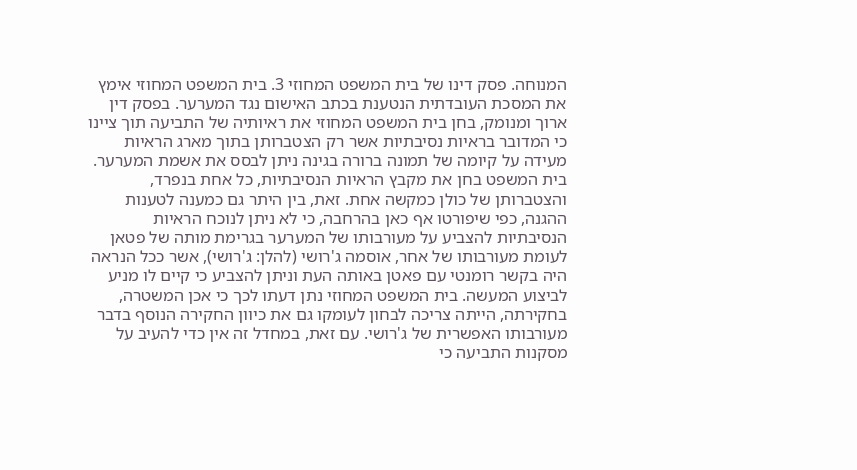המנוחה. פסק דינו של בית המשפט המחוזי 3. בית המשפט המחוזי אימץ את המסכת העובדתית הנטענת בכתב האישום נגד המערער. בפסק דין ארוך ומנומק, בחן בית המשפט המחוזי את ראיותיה של התביעה תוך ציינו כי המדובר בראיות נסיבתיות אשר רק הצטברותן בתוך מארג הראיות מעידה על קיומה של תמונה ברורה בגינה ניתן לבסס את אשמת המערער. בית המשפט בחן את מקבץ הראיות הנסיבתיות, כל אחת בנפרד, והצטברותן של כולן כמקשה אחת. זאת, בין היתר גם כמענה לטענות ההגנה, כפי שיפורטו אף כאן בהרחבה, כי לא ניתן לנוכח הראיות הנסיבתיות להצביע על מעורבותו של המערער בגרימת מותה של פטאן לעומת מעורבותו של אחר, אוסמה ג'רושי (להלן: ג'רושי), אשר ככל הנראה היה בקשר רומנטי עם פאטן באותה העת וניתן להצביע כי קיים לו מניע לביצוע המעשה. בית המשפט המחוזי נתן דעתו לכך כי אכן המשטרה, בחקירתה, הייתה צריכה לבחון לעומקו גם את כיוון החקירה הנוסף בדבר מעורבותו האפשרית של ג'רושי. עם זאת, במחדל זה אין כדי להעיב על מסקנות התביעה כי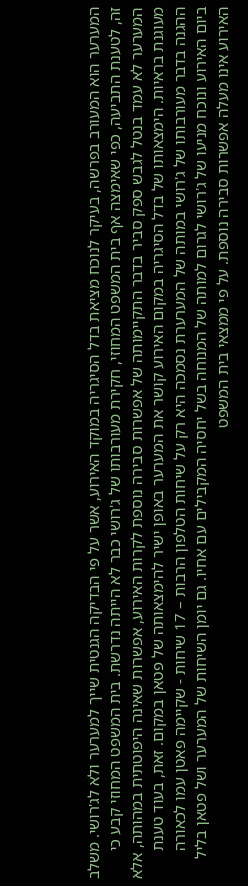המערער הוא המעורב בפרשה, בעיקר לנוכח מציאת בדל הסיגריה במוקד האירוע, אשר על פי הבדיקה הגנטית שייך למערער ולא לג'רושי. משלב זה, לטענת התביעה, כפי שאימצה אף בית המשפט המחוזי, חקירת מעורבותו של ג'רושי כבר לא הייתה נדרשת. בית המשפט המחוזי קבע כי המערער לא עמד בנטל לגבש ספק סביר בדבר התקיימותה של אפשרות סבירה נוספת לקרות האירוע, אפשרות שאינה היפוטתית במהותה, אלא מעוגנת בראיות. הימצאותו של בדל הסיגריה במקום האירוע קושר את המערער באופן ישיר להימצאותה של פטאן במקום. זאת, בעוד טענת ההגנה בדבר מעורבותו של ג'רושי במותה של המערערת נסמכה היא רק על שיחות הטלפון הרבות – 17 שיחות - שקיימה פאטן עמו לכאורה ביום האירוע ונוכח מניעו של ג'רושי לגרום למותה של המנוחה בשל יחסיה המקבילים עם אחיו. גם יומן השיחות של המערער ושל פטאן בליל האירוע אינו מעלה אפשרות סבירה נוספת. על פי ממצאי בית המשפט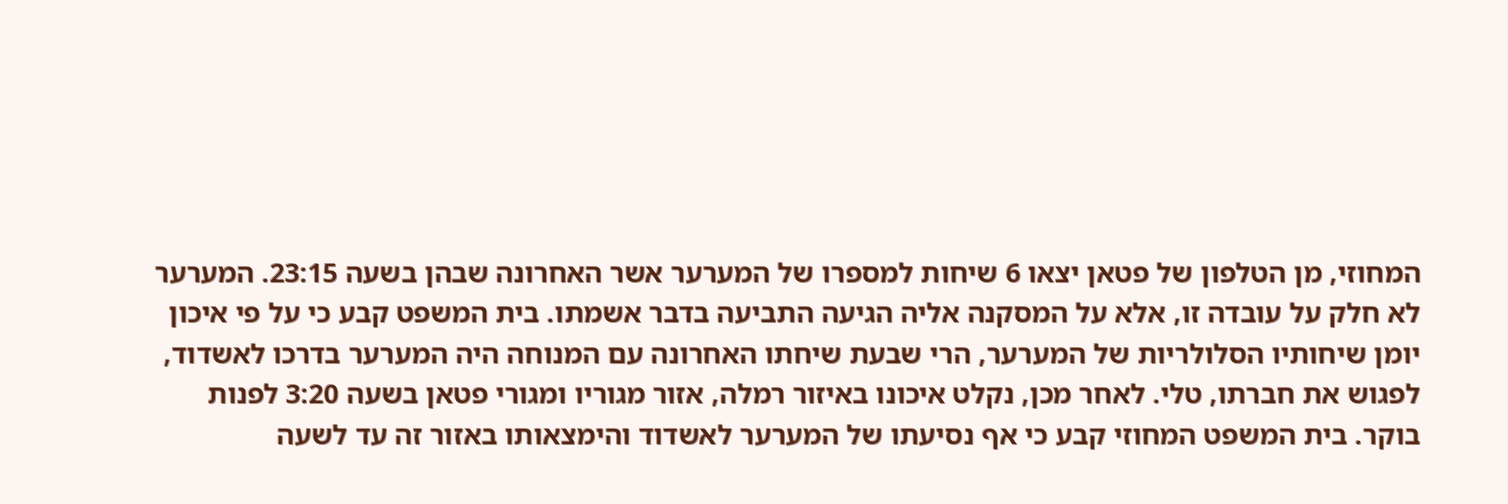המחוזי, מן הטלפון של פטאן יצאו 6 שיחות למספרו של המערער אשר האחרונה שבהן בשעה 23:15. המערער לא חלק על עובדה זו, אלא על המסקנה אליה הגיעה התביעה בדבר אשמתו. בית המשפט קבע כי על פי איכון יומן שיחותיו הסלולריות של המערער, הרי שבעת שיחתו האחרונה עם המנוחה היה המערער בדרכו לאשדוד, לפגוש את חברתו, טלי. לאחר מכן, נקלט איכונו באיזור רמלה, אזור מגוריו ומגורי פטאן בשעה 3:20 לפנות בוקר. בית המשפט המחוזי קבע כי אף נסיעתו של המערער לאשדוד והימצאותו באזור זה עד לשעה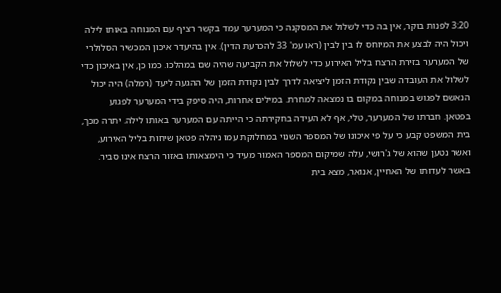3:20 לפנות בוקר, אין בה כדי לשלול את המסקנה כי המערער עמד בקשר רציף עם המנוחה באותו לילה ויכול היה לבצע את המיוחס לו בין לבין (ראו עמ' 33 להכרעת הדין). אין בהיעדר איכון המכשיר הסלולרי של המערער בזירת הרצח בליל האירוע כדי לשלול את הקביעה שהיה שם במהלכו. כמו כן, אין באיכון כדי לשלול את העובדה שבין נקודת הזמן ליציאה לדרך לבין נקודת הזמן של ההגעה ליעד (רמלה) היה יכול הנאשם לפגוש במנוחה במקום בו נמצאה למחרת. במילים אחרות, היה סיפק בידי המערער לפגוע בפטאן. חברתו של המערער, טלי, אף לא העידה בחקירתה כי הייתה עם המערער באותו לילה. יתרה מכך, בית המשפט קבע כי על פי איכונו של המספר השנוי במחלוקת עמו ניהלה פטאן שיחות בליל האירוע, ואשר נטען שהוא של ג'רושי, עלה שמיקום המספר האמור מעיד כי הימצאותו באזור הרצח אינו סביר. באשר לעדותו של האחיין, אנואר, מצא בית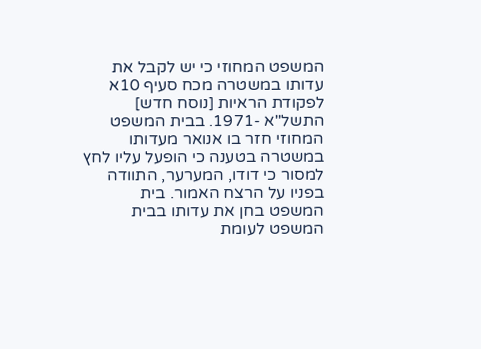המשפט המחוזי כי יש לקבל את עדותו במשטרה מכח סעיף 10א לפקודת הראיות [נוסח חדש] התשל"א -1971. בבית המשפט המחוזי חזר בו אנואר מעדותו במשטרה בטענה כי הופעל עליו לחץ למסור כי דודו, המערער, התוודה בפניו על הרצח האמור. בית המשפט בחן את עדותו בבית המשפט לעומת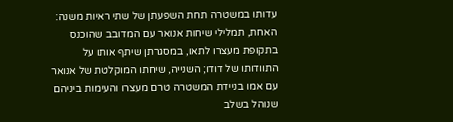עדותו במשטרה תחת השפעתן של שתי ראיות משנה: האחת, תמלילי שיחות אנואר עם המדובב שהוכנס בתקופת מעצרו לתאו, במסגרתן שיתף אותו על התוודותו של דודו; השנייה, שיחתו המוקלטת של אנואר עם אמו בניידת המשטרה טרם מעצרו והעימות ביניהם שנוהל בשלב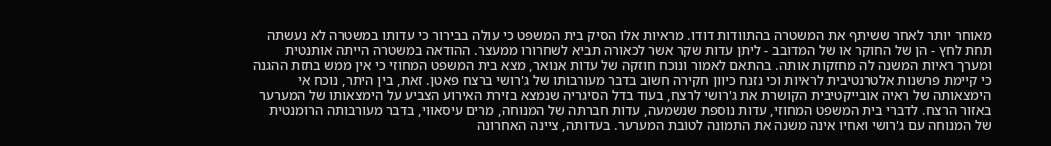מאוחר יותר לאחר ששיתף את המשטרה בהתוודות דודו. מראיות אלו הסיק בית המשפט כי עולה בבירור כי עדותו במשטרה לא נעשתה תחת לחץ - הן של החוקר או של המדובב - ליתן עדות שקר אשר לכאורה תביא לשחרורו ממעצר. ההודאה במשטרה הייתה אותנטית ומערך ראיות המשנה לה מחזקות אותה. בהתאם לאמור ונוכח חוזקה של עדות אנואר, מצא בית המשפט המחוזי כי אין ממש בתזת ההגנה כי קיימת פרשנות אלטרנטיבית לראיות וכי נזנח כיוון חקירה חשוב בדבר מעורבותו של ג'רושי ברצח פאטן. זאת, בין היתר, נוכח אי הימצאותה של ראיה אובייקטיבית הקושרת את ג'רושי לרצח, בעוד בדל הסיגריה שנמצא בזירת האירוע הצביע על הימצאותו של המערער באזור הרצח. לדברי בית המשפט המחוזי, עדות נוספת שנשמעה, עדות חברתה של המנוחה, מרים עיסאווי, בדבר מעורבותה הרומנטית של המנוחה עם ג'רושי ואחיו אינה משנה את התמונה לטובת המערער. בעדותה, ציינה האחרונה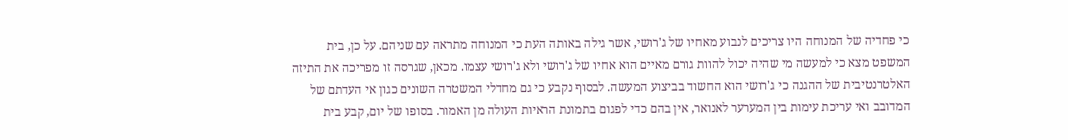כי פחדיה של המנוחה היו צריכים לנבוע מאחיו של ג'רושי, אשר גילה באותה העת כי המנוחה מתראה עם שניהם. על כן, בית המשפט מצא כי למעשה מי שהיה יכול להוות גורם מאיים הוא אחיו של ג'רושי ולא ג'רושי עצמו. מכאן, שגרסה זו מפריכה את התיזה האלטרנטיבית של ההגנה כי ג'רושי הוא החשוד בביצוע המעשה. לבסוף נקבע כי גם מחדלי המשטרה השונים כגון אי העדתם של המדובב ואי עריכת עימות בין המערער לאנואר, אין בהם כדי לפגום בתמונת הראיות העולה מן האמור. בסופו של יום, קבע בית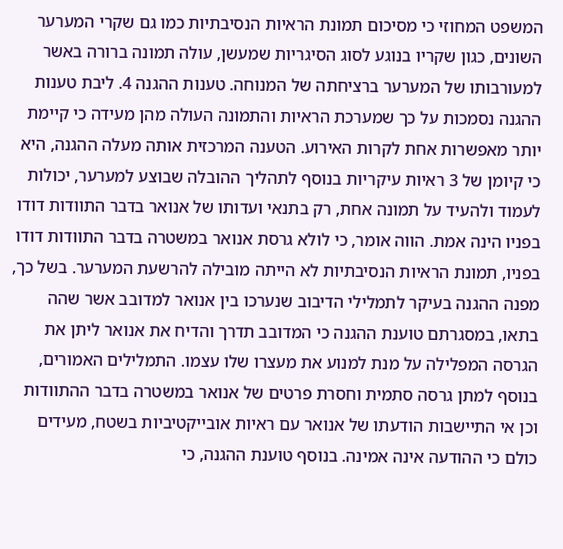המשפט המחוזי כי מסיכום תמונת הראיות הנסיבתיות כמו גם שקרי המערער השונים, כגון שקריו בנוגע לסוג הסיגריות שמעשן, עולה תמונה ברורה באשר למעורבותו של המערער ברציחתה של המנוחה. טענות ההגנה 4. ליבת טענות ההגנה נסמכות על כך שמערכת הראיות והתמונה העולה מהן מעידה כי קיימת יותר מאפשרות אחת לקרות האירוע. הטענה המרכזית אותה מעלה ההגנה, היא כי קיומן של 3 ראיות עיקריות בנוסף לתהליך ההובלה שבוצע למערער, יכולות לעמוד ולהעיד על תמונה אחת, רק בתנאי ועדותו של אנואר בדבר התוודות דודו בפניו הינה אמת. הווה אומר, כי לולא גרסת אנואר במשטרה בדבר התוודות דודו בפניו, תמונת הראיות הנסיבתיות לא הייתה מובילה להרשעת המערער. בשל כך, מפנה ההגנה בעיקר לתמלילי הדיבוב שנערכו בין אנואר למדובב אשר שהה בתאו, במסגרתם טוענת ההגנה כי המדובב תדרך והדיח את אנואר ליתן את הגרסה המפלילה על מנת למנוע את מעצרו שלו עצמו. התמלילים האמורים, בנוסף למתן גרסה סתמית וחסרת פרטים של אנואר במשטרה בדבר ההתוודות וכן אי התיישבות הודעתו של אנואר עם ראיות אובייקטיביות בשטח, מעידים כולם כי ההודעה אינה אמינה. בנוסף טוענת ההגנה, כי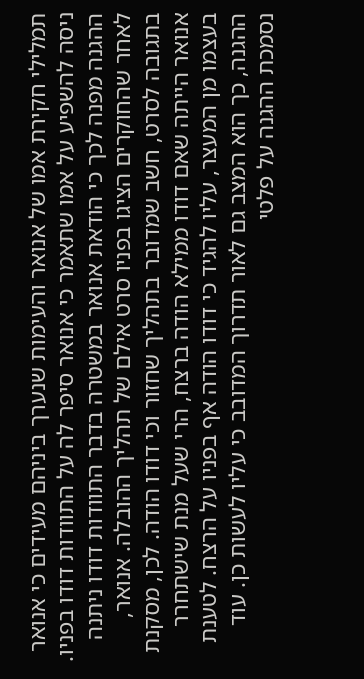תמלילי חקירת אמו של אנואר והעימות שנערך ביניהם מעידים כי אנואר ניסה להשפיע על אמו שתאמר כי אנואר סיפר לה על התוודות דודו בפניו. ההגנה מפנה לכך כי הודאת אנואר במשטרה בדבר התוודות דודו ניתנה לאחר שהחוקרים הציגו בפניו סרט אילם של תהליך ההובלה. אנואר, בתגובה לסרט, חשב שמדובר בתהליך שחזור וכי דודו הודה. לכן, מסקנת אנואר הייתה שאם דודו ממילא הודה ברצח, הרי שעל מנת שישתחרר בעצמו מן המעצר, עליו להגיד כי דודו הודה אף בפניו על הרצח. לטענת ההגנה, כך הוא המצב גם לאור תדרוך המדובב כי עליו לעשות כן. עוד נסמכת ההגנה על פלטי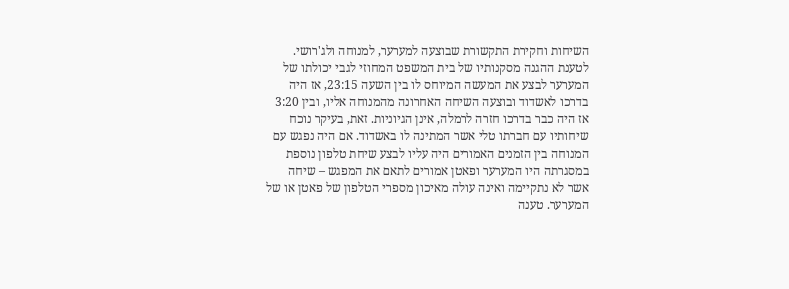השיחות וחקירת התקשורת שבוצעה למערער, למנוחה ולג'רושי. לטענת ההגנה מסקנותיו של בית המשפט המחוזי לגבי יכולתו של המערער לבצע את המעשה המיוחס לו בין השעה 23:15, אז היה בדרכו לאשדוד ובוצעה השיחה האחרונה מהמנוחה אליו, ובין 3:20 אז היה כבר בדרכו חזרה לרמלה, אינן הגיוניות. זאת, בעיקר נוכח שיחותיו עם חברתו טלי אשר המתינה לו באשדוד. אם היה נפגש עם המנוחה בין הזמנים האמורים היה עליו לבצע שיחת טלפון נוספת במסגרתה היו המערער ופאטן אמורים לתאם את המפגש – שיחה אשר לא נתקיימה ואינה עולה מאיכון מספרי הטלפון של פאטן או של המערער. טענה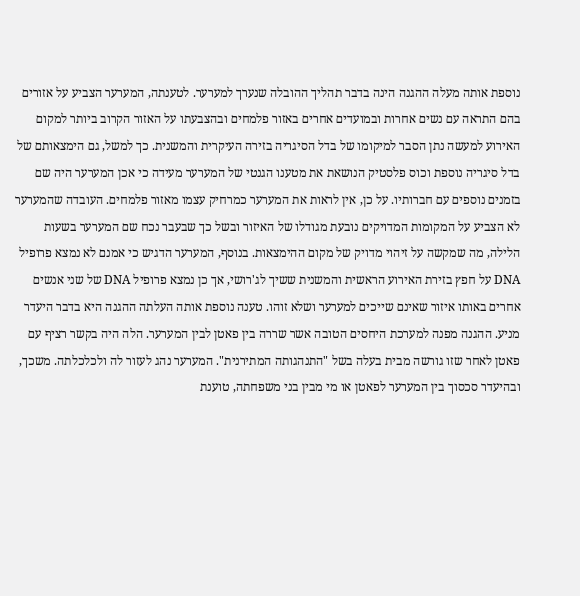נוספת אותה מעלה ההגנה הינה בדבר תהליך ההובלה שנערך למערער. לטענתה, המערער הצביע על אזורים בהם התראה עם נשים אחרות ובמועדים אחרים באזור פלמחים ובהצבעתו על האזור הקרוב ביותר למקום האירוע למעשה נתן הסבר למיקומו של בדל הסיגריה בזירה העיקרית והמשנית. כך למשל, גם הימצאותם של בדל סיגריה נוספת וכוס פלסטיק הנושאת את מטענו הגנטי של המערער מעידה כי אכן המערער היה שם בזמנים נוספים עם חברותיו. על כן, אין לראות את המערער כמרחיק עצמו מאזור פלמחים. העובדה שהמערער לא הצביע על המקומות המדויקים נובעת מגודלו של האיזור ובשל כך שבעבר נכח שם המערער בשעות הלילה, מה שמקשה על זיהוי מדויק של מקום ההימצאות. בנוסף, המערער הדגיש כי אמנם לא נמצא פרופיל DNA על חפץ בזירת האירוע הראשית והמשנית ששיך לג'רושי, אך כן נמצא פרופיל DNA של שני אנשים אחרים באותו איזור שאינם שייכים למערער ושלא זוהו. טענה נוספת אותה העלתה ההגנה היא בדבר היעדר מניע. ההגנה מפנה למערכת היחסים הטובה אשר שררה בין פאטן לבין המערער. הלה היה בקשר רציף עם פאטן לאחר שזו גורשה מבית בעלה בשל "התנהגותה המתירנית". המערער נהג לעזור לה ולכלכלתה. משכך, ובהיעדר סכסוך בין המערער לפאטן או מי מבין בני משפחתה, טוענת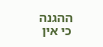ההגנה כי אין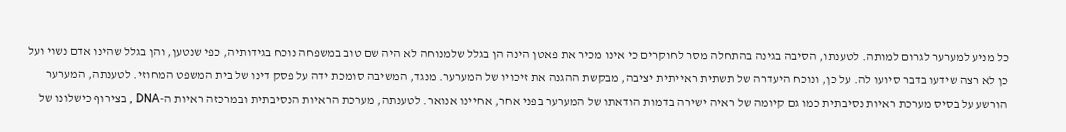כל מניע למערער לגרום למותה. לטענתו, הסיבה בגינה בהתחלה מסר לחוקרים כי אינו מכיר את פאטן הינה הן בגלל שלמנוחה לא היה שם טוב במשפחה נוכח בגידותיה, כפי שנטען, והן בגלל שהינו אדם נשוי ועל כן לא רצה שידעו בדבר סיועו לה. על כן, ונוכח היעדרה של תשתית ראייתית יציבה, מבקשת ההגנה את זיכויו של המערער. מנגד, המשיבה סומכת ידה על פסק דינו של בית המשפט המחוזי. לטענתה, המערער הורשע על בסיס מערכת ראיות נסיבתית כמו גם קיומה של ראיה ישירה בדמות הודאתו של המערער בפני אחר, אחיינו אנואר. לטענתה, מערכת הראיות הנסיבתית ובמרכזה ראיות ה-DNA , בצירוף כישלונו של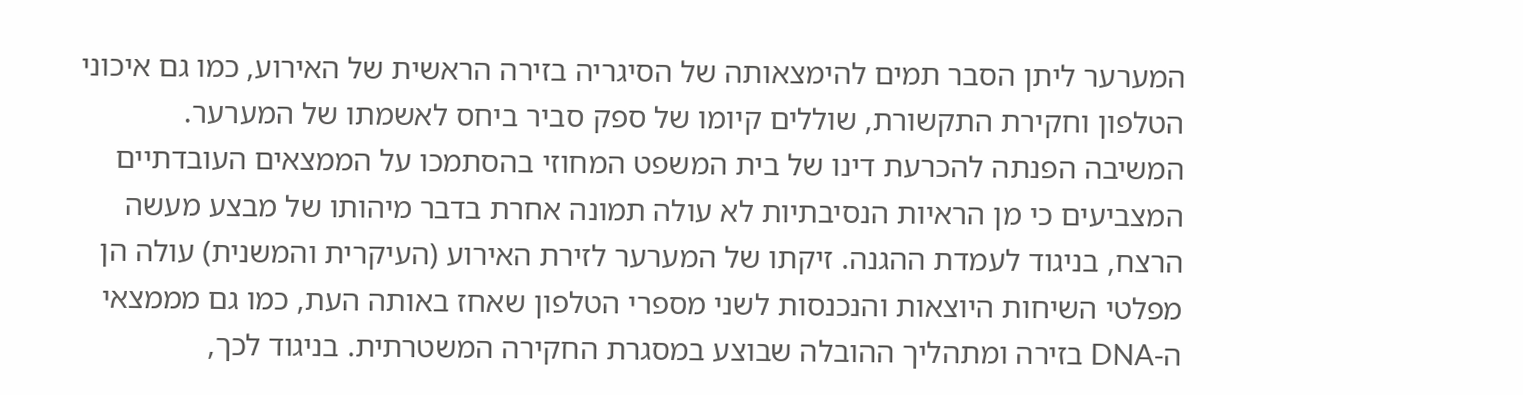המערער ליתן הסבר תמים להימצאותה של הסיגריה בזירה הראשית של האירוע, כמו גם איכוני הטלפון וחקירת התקשורת, שוללים קיומו של ספק סביר ביחס לאשמתו של המערער. המשיבה הפנתה להכרעת דינו של בית המשפט המחוזי בהסתמכו על הממצאים העובדתיים המצביעים כי מן הראיות הנסיבתיות לא עולה תמונה אחרת בדבר מיהותו של מבצע מעשה הרצח, בניגוד לעמדת ההגנה. זיקתו של המערער לזירת האירוע (העיקרית והמשנית) עולה הן מפלטי השיחות היוצאות והנכנסות לשני מספרי הטלפון שאחז באותה העת, כמו גם מממצאי ה-DNA בזירה ומתהליך ההובלה שבוצע במסגרת החקירה המשטרתית. בניגוד לכך,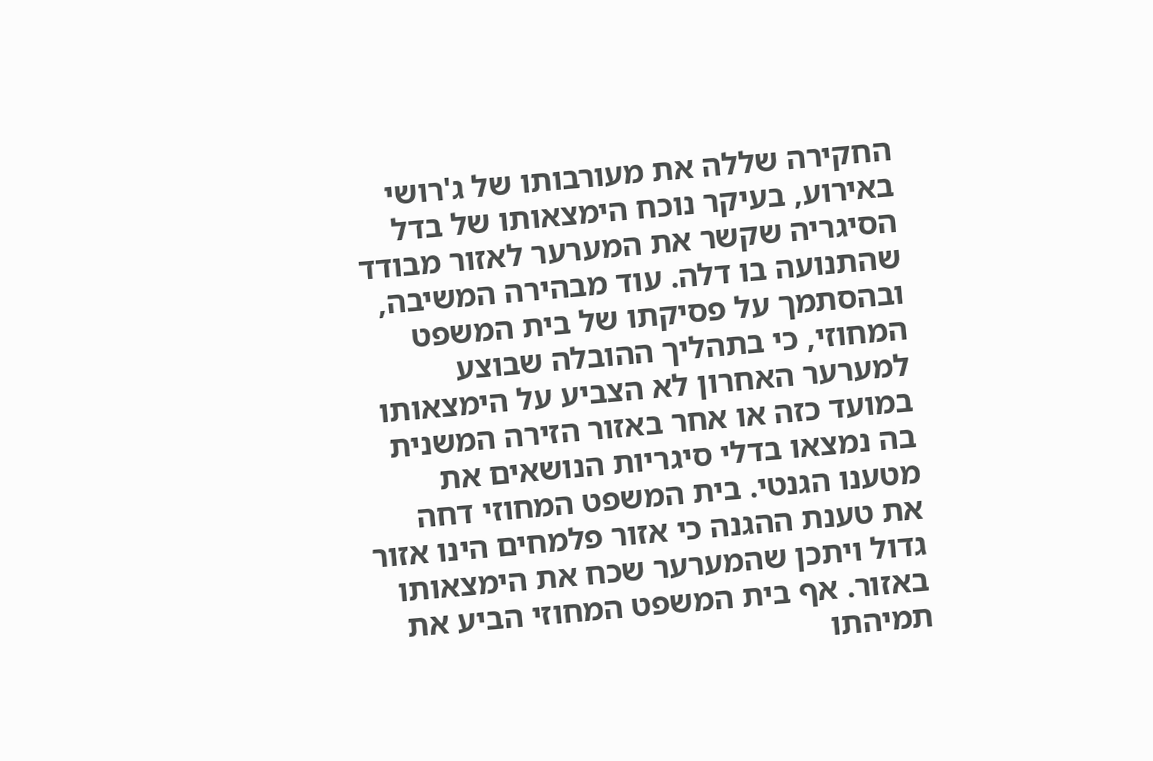החקירה שללה את מעורבותו של ג'רושי באירוע, בעיקר נוכח הימצאותו של בדל הסיגריה שקשר את המערער לאזור מבודד שהתנועה בו דלה. עוד מבהירה המשיבה, ובהסתמך על פסיקתו של בית המשפט המחוזי, כי בתהליך ההובלה שבוצע למערער האחרון לא הצביע על הימצאותו במועד כזה או אחר באזור הזירה המשנית בה נמצאו בדלי סיגריות הנושאים את מטענו הגנטי. בית המשפט המחוזי דחה את טענת ההגנה כי אזור פלמחים הינו אזור גדול ויתכן שהמערער שכח את הימצאותו באזור. אף בית המשפט המחוזי הביע את תמיהתו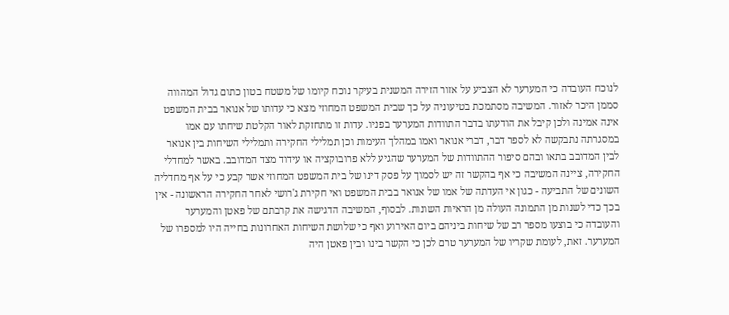לנוכח העובדה כי המערער לא הצביע על אזור הזירה המשנית בעיקר נוכח קיומו של משטח בטון כתום גדול המהווה סממן היכר לאזור. המשיבה מסתמכת בטיעוניה על כך שבית המשפט המחוזי מצא כי עדותו של אנואר בבית המשפט אינה אמינה ולכן קיבל את הודעתו בדבר התוודות המערער בפניו. עדות זו מתחזקת לאור הקלטת שיחתו עם אמו במסגרתה נתבקשה לא לספר דבר, דברי אנואר ואמו במהלך העימות וכן תמלילי החקירה ותמלילי השיחות בין אנואר לבין המדובב בתאו ובהם סיפור ההתוודות של המערער שהגיע ללא פרובוקציה או עידוד מצד המדובב. באשר למחדלי החקירה, ציינה המשיבה כי אף בהקשר זה יש לסמוך על פסק דינו של בית המשפט המחוזי אשר קבע כי על אף מחדליה השונים של התביעה - כגון אי העדתה של אמו של אנואר בבית המשפט ואי חקירת ג'רושי לאחר החקירה הראשונה - אין בכך כדי לשנות מן התמונה העולה מן הראיות השונות. לבסוף, המשיבה הדגישה את קרבתם של פאטן והמערער והעובדה כי בוצעו מספר רב של שיחות ביניהם ביום האירוע ואף כי שלושת השיחות האחרונות בחייה היו למספרו של המערער. זאת, לעומת שקריו של המערער טרם לכן כי הקשר בינו ובין פאטן היה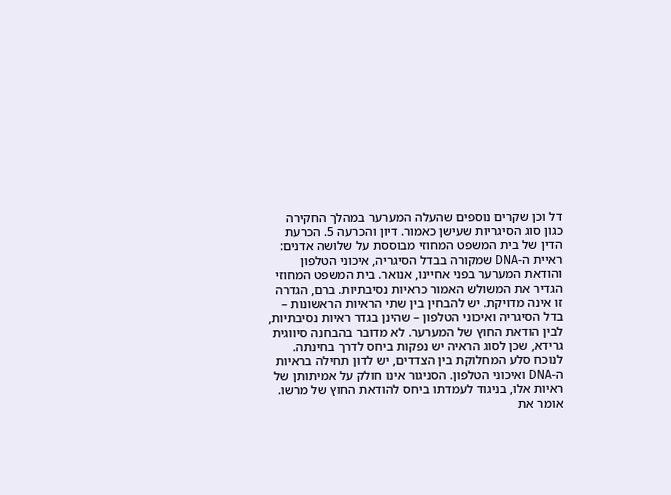דל וכן שקרים נוספים שהעלה המערער במהלך החקירה כגון סוג הסיגריות שעישן כאמור. דיון והכרעה 5. הכרעת הדין של בית המשפט המחוזי מבוססת על שלושה אדנים: ראיית ה-DNA שמקורה בבדל הסיגריה, איכוני הטלפון והודאת המערער בפני אחיינו, אנואר. בית המשפט המחוזי הגדיר את המשולש האמור כראיות נסיבתיות. ברם, הגדרה זו אינה מדויקת. יש להבחין בין שתי הראיות הראשונות – בדל הסיגריה ואיכוני הטלפון – שהינן בגדר ראיות נסיבתיות, לבין הודאת החוץ של המערער. לא מדובר בהבחנה סיווגית גרידא, שכן לסוג הראיה יש נפקות ביחס לדרך בחינתה. לנוכח סלע המחלוקת בין הצדדים, יש לדון תחילה בראיות ה-DNA ואיכוני הטלפון. הסניגור אינו חולק על אמיתותן של ראיות אלו, בניגוד לעמדתו ביחס להודאת החוץ של מרשו. אומר את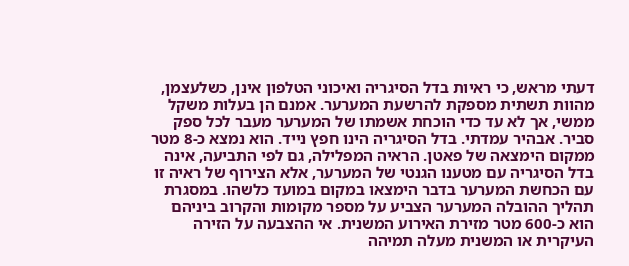דעתי מראש, כי ראיות בדל הסיגריה ואיכוני הטלפון אינן, כשלעצמן, מהוות תשתית מספקת להרשעת המערער. אמנם הן בעלות משקל ממשי, אך לא עד כדי הוכחת אשמתו של המערער מעבר לכל ספק סביר. אבהיר עמדתי. בדל הסיגריה הינו חפץ נייד. הוא נמצא כ-8 מטר ממקום הימצאה של פאטן. הראיה המפלילה, גם לפי התביעה, אינה בדל הסיגריה עם מטענו הגנטי של המערער, אלא הצירוף של ראיה זו עם הכחשת המערער בדבר הימצאו במקום במועד כלשהו. במסגרת תהליך ההובלה המערער הצביע על מספר מקומות והקרוב ביניהם הוא כ-600 מטר מזירת האירוע המשנית. אי ההצבעה על הזירה העיקרית או המשנית מעלה תמיהה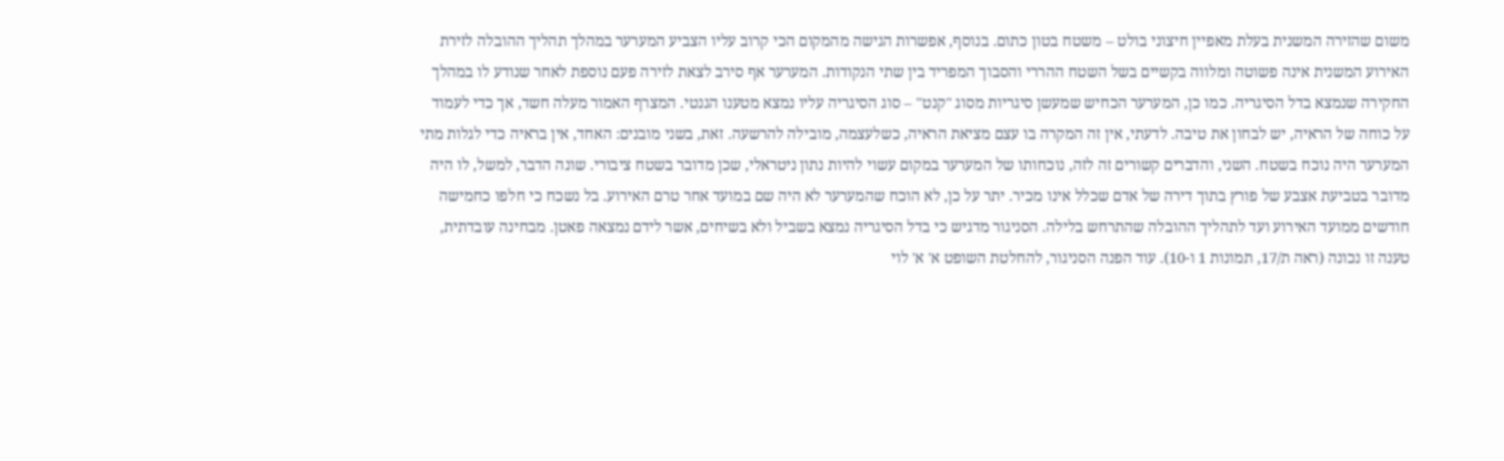משום שהזירה המשנית בעלת מאפיין חיצוני בולט – משטח בטון כתום. בנוסף, אפשרות הגישה מהמקום הכי קרוב עליו הצביע המערער במהלך תהליך ההובלה לזירת האירוע המשנית אינה פשוטה ומלווה בקשיים בשל השטח ההררי והסבוך המפריד בין שתי הנקודות. המערער אף סירב לצאת לזירה פעם נוספת לאחר שנודע לו במהלך החקירה שנמצא בדל הסיגריה. כמו כן, המערער הכחיש שמעשן סיגריות מסוג "קנט" – סוג הסיגריה עליו נמצא מטענו הגנטי. המצרף האמור מעלה חשד, אך כדי לעמוד על כוחה של הראיה, יש לבחון את טיבה. לדעתי, אין זה המקרה בו עצם מציאת הראיה, כשלעצמה, מובילה להרשעה. זאת, בשני מובנים: האחד, אין בראיה כדי לגלות מתי המערער היה נוכח בשטח. השני, והדברים קשורים זה לזה, נוכחותו של המערער במקום עשוי להיות נתון ניטראלי, שכן מדובר בשטח ציבורי. שונה הדבר, למשל, לו היה מדובר בטביעת אצבע של פורץ בתוך דירה של אדם שכלל אינו מכיר. יתר על כן, לא הוכח שהמערער לא היה שם במועד אחר טרם האירוע. בל נשכח כי חלפו כחמישה חודשים ממועד האירוע ועד לתהליך ההובלה שהתרחש בלילה. הסניגור מדגיש כי בדל הסיגריה נמצא בשביל ולא בשיחים, אשר לידם נמצאה פאטן. מבחינה עובדתית, טענה זו נכונה (ראה ת/17, תמונות 1 ו-10). עוד הפנה הסניגור, להחלטת השופט א' א' לוי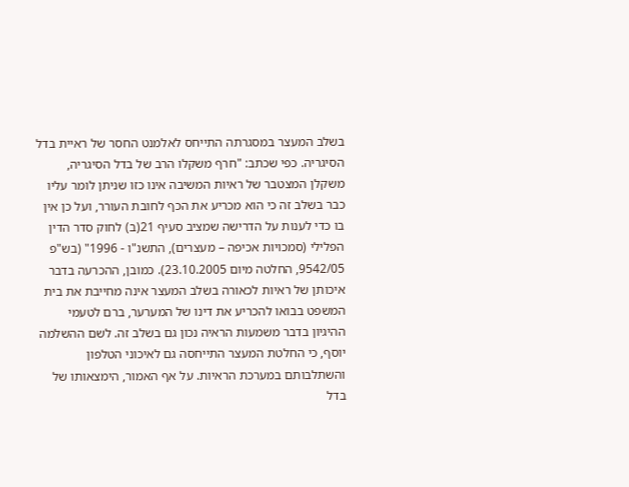בשלב המעצר במסגרתה התייחס לאלמנט החסר של ראיית בדל הסיגריה. כפי שכתב: "חרף משקלו הרב של בדל הסיגריה, משקלן המצטבר של ראיות המשיבה אינו כזו שניתן לומר עליו כבר בשלב זה כי הוא מכריע את הכף לחובת העורר, ועל כן אין בו כדי לענות על הדרישה שמציב סעיף 21(ב) לחוק סדר הדין הפלילי (סמכויות אכיפה – מעצרים), התשנ"ו - 1996" (בש"פ 9542/05, החלטה מיום 23.10.2005). כמובן, ההכרעה בדבר איכותן של ראיות לכאורה בשלב המעצר אינה מחייבת את בית המשפט בבואו להכריע את דינו של המערער, ברם לטעמי ההיגיון בדבר משמעות הראיה נכון גם בשלב זה. לשם ההשלמה יוסף, כי החלטת המעצר התייחסה גם לאיכוני הטלפון והשתלבותם במערכת הראיות. על אף האמור, הימצאותו של בדל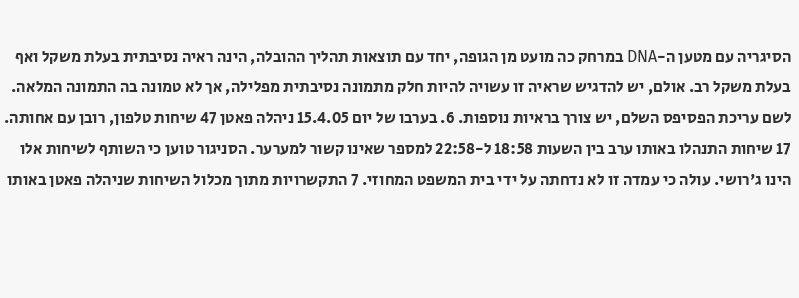הסיגריה עם מטען ה-DNA במרחק כה מועט מן הגופה, יחד עם תוצאות תהליך ההובלה, הינה ראיה נסיבתית בעלת משקל ואף בעלת משקל רב. אולם, יש להדגיש שראיה זו עשויה להיות חלק מתמונה נסיבתית מפלילה, אך לא טמונה בה התמונה המלאה. לשם עריכת הפסיפס השלם, יש צורך בראיות נוספות. 6. בערבו של יום 15.4.05 ניהלה פאטן 47 שיחות טלפון, רובן עם אחותה. 17 שיחות התנהלו באותו ערב בין השעות 18:58 ל-22:58 למספר שאינו קשור למערער. הסניגור טוען כי השותף לשיחות אלו הינו ג'רושי. עולה כי עמדה זו לא נדחתה על ידי בית המשפט המחוזי. 7 התקשרויות מתוך מכלול השיחות שניהלה פאטן באותו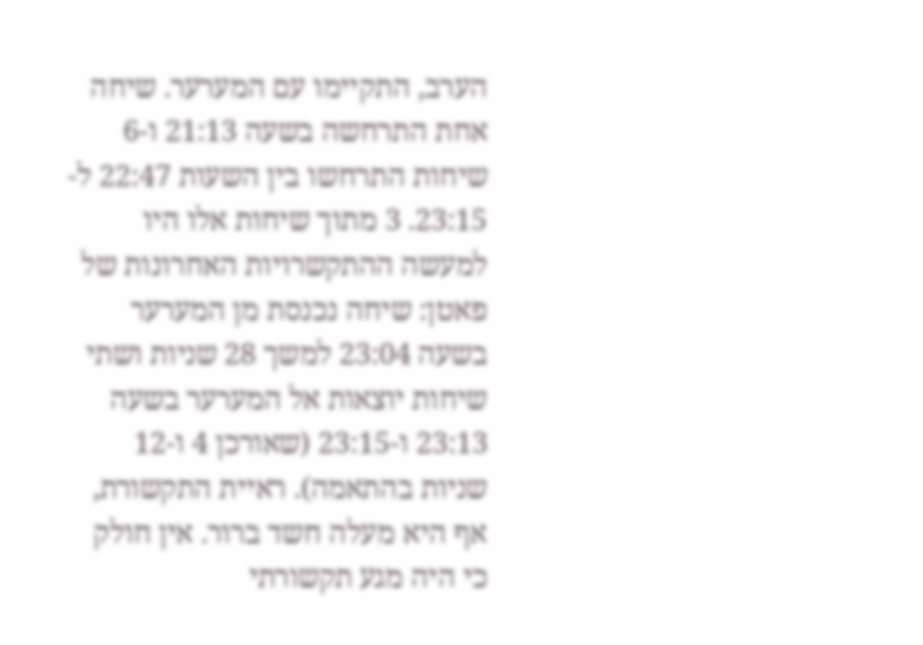הערב, התקיימו עם המערער. שיחה אחת התרחשה בשעה 21:13 ו-6 שיחות התרחשו בין השעות 22:47 ל- 23:15. 3 מתוך שיחות אלו היו למעשה ההתקשרויות האחרונות של פאטן: שיחה נכנסת מן המערער בשעה 23:04 למשך 28 שניות ושתי שיחות יוצאות אל המערער בשעה 23:13 ו-23:15 (שאורכן 4 ו-12 שניות בהתאמה). ראיית התקשורת, אף היא מעלה חשד ברור. אין חולק כי היה מגע תקשורתי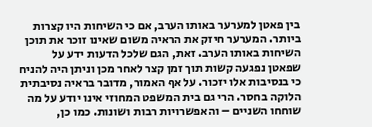בין פאטן למערער באותו הערב, אם כי השיחות היו קצרות ביותר. המערער חיזק את הראיה משום שאינו זוכר את תוכן השיחות באותו הערב. זאת, הגם שלכל הדעות ידע על שפאטן נפגעה קשות תוך זמן קצר לאחר מכן וניתן היה להניח כי בנסיבות אלו יזכור. על אף האמור, מדובר בראיה נסיבתית הלוקה בחסר. הרי גם בית המשפט המחוזי אינו יודע על מה שוחחו השניים – והאפשרויות רבות ושונות. כמו כן,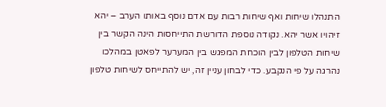התנהלו שיחות ואף שיחות רבות עם אדם נוסף באותו הערב – יהא זיהויו אשר יהא. נקודה נוספת הדורשת התייחסות הינה הקשר בין שיחות הטלפון לבין הוכחת המפגש בין המערער לפאטן במהלכו נהרגה על פי הנקבע. כדי לבחון עניין זה, יש להתייחס לשיחות טלפון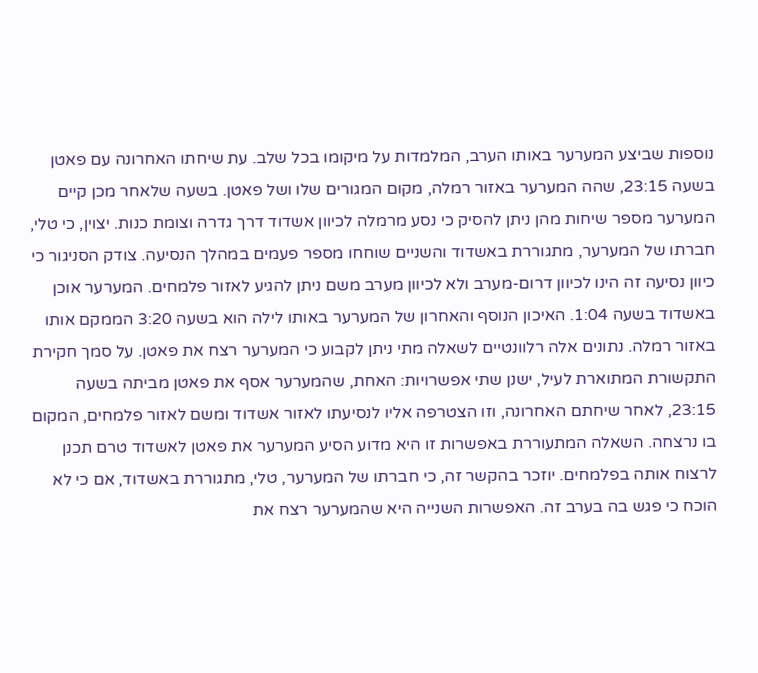נוספות שביצע המערער באותו הערב, המלמדות על מיקומו בכל שלב. עת שיחתו האחרונה עם פאטן בשעה 23:15, שהה המערער באזור רמלה, מקום המגורים שלו ושל פאטן. בשעה שלאחר מכן קיים המערער מספר שיחות מהן ניתן להסיק כי נסע מרמלה לכיוון אשדוד דרך גדרה וצומת כנות. יצוין, כי טלי, חברתו של המערער, מתגוררת באשדוד והשניים שוחחו מספר פעמים במהלך הנסיעה. צודק הסניגור כי כיוון נסיעה זה הינו לכיוון דרום-מערב ולא לכיוון מערב משם ניתן להגיע לאזור פלמחים. המערער אוכן באשדוד בשעה 1:04. האיכון הנוסף והאחרון של המערער באותו לילה הוא בשעה 3:20 הממקם אותו באזור רמלה. נתונים אלה רלוונטיים לשאלה מתי ניתן לקבוע כי המערער רצח את פאטן. על סמך חקירת התקשורת המתוארת לעיל, ישנן שתי אפשרויות: האחת, שהמערער אסף את פאטן מביתה בשעה 23:15, לאחר שיחתם האחרונה, וזו הצטרפה אליו לנסיעתו לאזור אשדוד ומשם לאזור פלמחים, המקום בו נרצחה. השאלה המתעוררת באפשרות זו היא מדוע הסיע המערער את פאטן לאשדוד טרם תכנן לרצוח אותה בפלמחים. יוזכר בהקשר זה, כי חברתו של המערער, טלי, מתגוררת באשדוד, אם כי לא הוכח כי פגש בה בערב זה. האפשרות השנייה היא שהמערער רצח את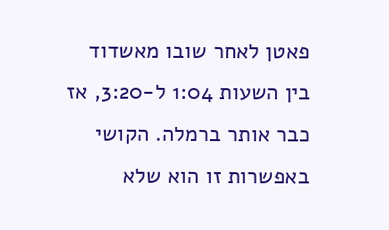פאטן לאחר שובו מאשדוד בין השעות 1:04 ל-3:20, אז כבר אותר ברמלה. הקושי באפשרות זו הוא שלא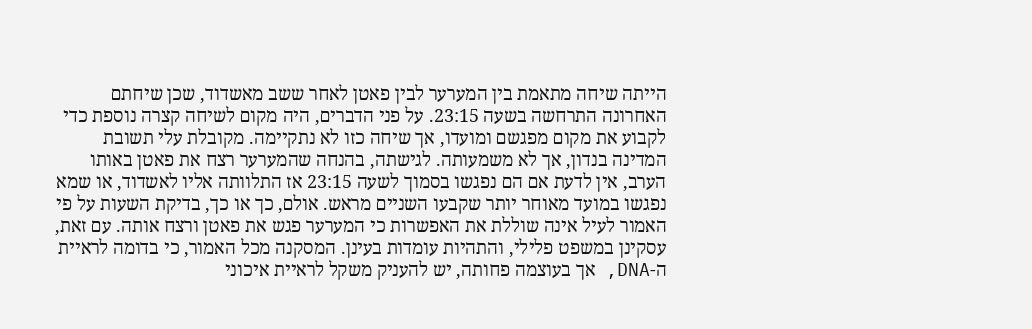הייתה שיחה מתאמת בין המערער לבין פאטן לאחר ששב מאשדוד, שכן שיחתם האחרונה התרחשה בשעה 23:15. על פני הדברים, היה מקום לשיחה קצרה נוספת כדי לקבוע את מקום מפגשם ומועדו, אך שיחה כזו לא נתקיימה. מקובלת עלי תשובת המדינה בנדון, אך לא משמעותה. לגישתה, בהנחה שהמערער רצח את פאטן באותו הערב, אין לדעת אם הם נפגשו בסמוך לשעה 23:15 אז התלוותה אליו לאשדוד, או שמא נפגשו במועד מאוחר יותר שקבעו השניים מראש. אולם, כך או כך, בדיקת השעות על פי האמור לעיל אינה שוללת את האפשרות כי המערער פגש את פאטן ורצח אותה. עם זאת, עסקינן במשפט פלילי, והתהיות עומדות בעינן. המסקנה מכל האמור, כי בדומה לראיית ה-DNA, אך בעוצמה פחותה, יש להעניק משקל לראיית איכוני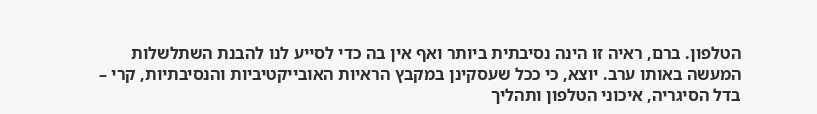הטלפון. ברם, ראיה זו הינה נסיבתית ביותר ואף אין בה כדי לסייע לנו להבנת השתלשלות המעשה באותו ערב. יוצא, כי ככל שעסקינן במקבץ הראיות האובייקטיביות והנסיבתיות, קרי – בדל הסיגריה, איכוני הטלפון ותהליך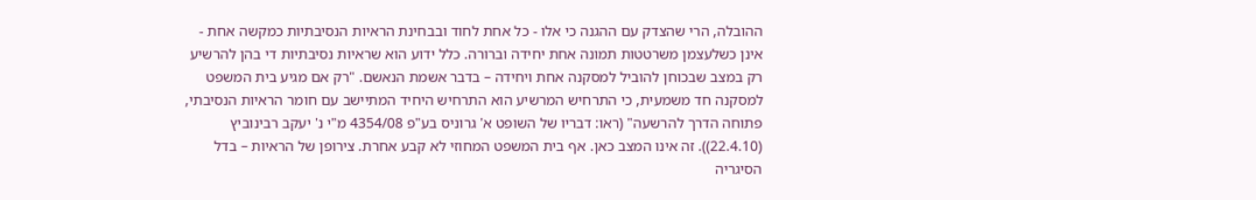ההובלה, הרי שהצדק עם ההגנה כי אלו - כל אחת לחוד ובבחינת הראיות הנסיבתיות כמקשה אחת - אינן כשלעצמן משרטטות תמונה אחת יחידה וברורה. כלל ידוע הוא שראיות נסיבתיות די בהן להרשיע רק במצב שבכוחן להוביל למסקנה אחת ויחידה – בדבר אשמת הנאשם. "רק אם מגיע בית המשפט למסקנה חד משמעית, כי התרחיש המרשיע הוא התרחיש היחיד המתיישב עם חומר הראיות הנסיבתי, פתוחה הדרך להרשעה" (ראו: דבריו של השופט א' גרוניס בע"פ 4354/08 מ"י נ' יעקב רבינוביץ (22.4.10)). זה אינו המצב כאן. אף בית המשפט המחוזי לא קבע אחרת. צירופן של הראיות – בדל הסיגריה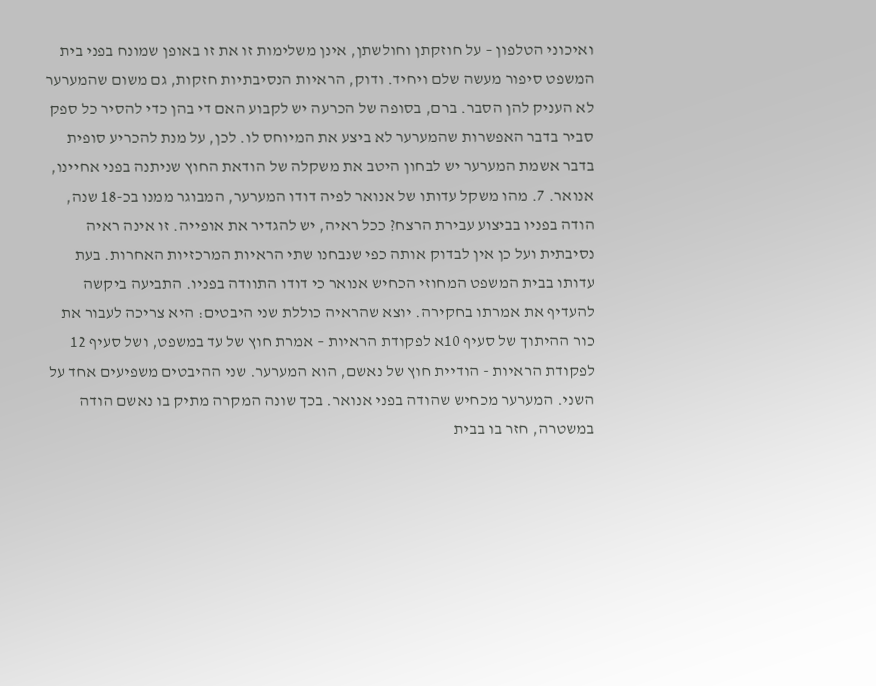ואיכוני הטלפון – על חוזקתן וחולשתן, אינן משלימות זו את זו באופן שמונח בפני בית המשפט סיפור מעשה שלם ויחיד. ודוק, הראיות הנסיבתיות חזקות, גם משום שהמערער לא העניק להן הסבר. ברם, בסופה של הכרעה יש לקבוע האם די בהן כדי להסיר כל ספק סביר בדבר האפשרות שהמערער לא ביצע את המיוחס לו. לכן, על מנת להכריע סופית בדבר אשמת המערער יש לבחון היטב את משקלה של הודאת החוץ שניתנה בפני אחיינו, אנואר. 7. מהו משקל עדותו של אנואר לפיה דודו המערער, המבוגר ממנו בכ-18 שנה, הודה בפניו בביצוע עבירת הרצח? ככל ראיה, יש להגדיר את אופייה. זו אינה ראיה נסיבתית ועל כן אין לבדוק אותה כפי שנבחנו שתי הראיות המרכזיות האחרות. בעת עדותו בבית המשפט המחוזי הכחיש אנואר כי דודו התוודה בפניו. התביעה ביקשה להעדיף את אמרתו בחקירה. יוצא שהראיה כוללת שני היבטים: היא צריכה לעבור את כור ההיתוך של סעיף 10א לפקודת הראיות – אמרת חוץ של עד במשפט, ושל סעיף 12 לפקודת הראיות - הודיית חוץ של נאשם, הוא המערער. שני ההיבטים משפיעים אחד על השני. המערער מכחיש שהודה בפני אנואר. בכך שונה המקרה מתיק בו נאשם הודה במשטרה, חזר בו בבית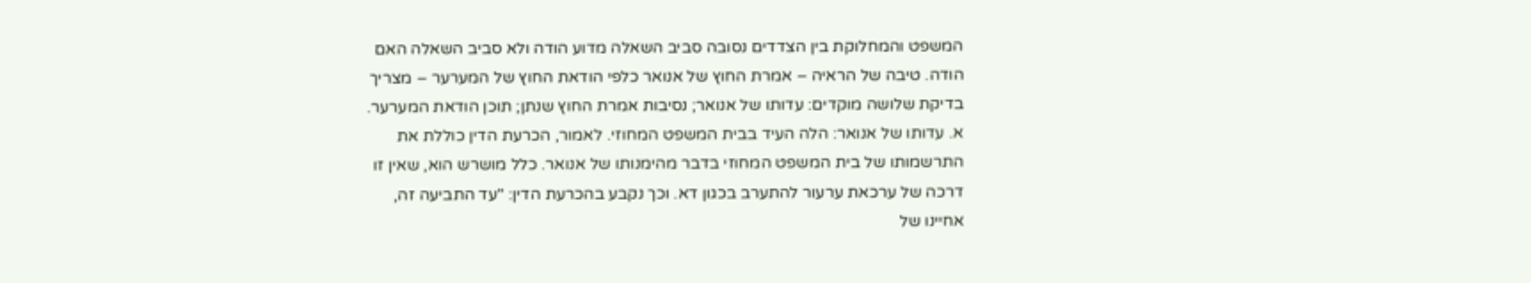המשפט והמחלוקת בין הצדדים נסובה סביב השאלה מדוע הודה ולא סביב השאלה האם הודה. טיבה של הראיה – אמרת החוץ של אנואר כלפי הודאת החוץ של המערער – מצריך בדיקת שלושה מוקדים: עדותו של אנואר; נסיבות אמרת החוץ שנתן; תוכן הודאת המערער. א. עדותו של אנואר: הלה העיד בבית המשפט המחוזי. לאמור, הכרעת הדין כוללת את התרשמותו של בית המשפט המחוזי בדבר מהימנותו של אנואר. כלל מושרש הוא, שאין זו דרכה של ערכאת ערעור להתערב בכגון דא. וכך נקבע בהכרעת הדין: "עד התביעה זה, אחיינו של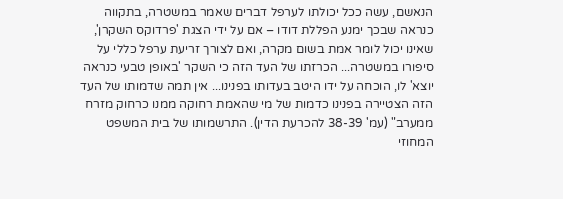הנאשם, עשה ככל יכולתו לערפל דברים שאמר במשטרה, בתקווה כנראה שבכך ימנע הפללת דודו – אם על ידי הצגת 'פרדוקס השקרן', שאינו יכול לומר אמת בשום מקרה, ואם לצורך זריעת ערפל כללי על סיפורו במשטרה... הכרזתו של העד הזה כי השקר 'באופן טבעי כנראה יוצא' לו, הוכחה על ידו היטב בעדותו בפנינו... אין תמה שדמותו של העד הזה הצטיירה בפנינו כדמות של מי שהאמת רחוקה ממנו כרחוק מזרח ממערב" (עמ' 38-39 להכרעת הדין). התרשמותו של בית המשפט המחוזי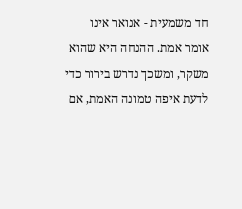חד משמעית - אנואר אינו אומר אמת. ההנחה היא שהוא משקר, ומשכך נדרש בירור כדי לדעת איפה טמונה האמת, אם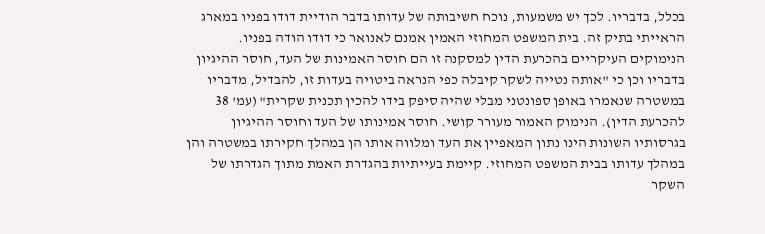בכלל, בדבריו. לכך יש משמעות, נוכח חשיבותה של עדותו בדבר הודיית דודו בפניו במארג הראייתי בתיק זה. בית המשפט המחוזי האמין אמנם לאנואר כי דודו הודה בפניו. הנימוקים העיקריים בהכרעת הדין למסקנה זו הם חוסר האמינות של העד, חוסר ההיגיון בדבריו וכן כי "אותה נטייה לשקר קיבלה כפי הנראה ביטויה בעדות זו, להבדיל, מדבריו במשטרה שנאמרו באופן ספונטני מבלי שהיה סיפק בידו להכין תכנית שקרית" (עמ' 38 להכרעת הדין). הנימוק האמור מעורר קושי. חוסר אמינותו של העד וחוסר ההיגיון בגרסותיו השונות הינו נתון המאפיין את העד ומלווה אותו הן במהלך חקירתו במשטרה והן במהלך עדותו בבית המשפט המחוזי. קיימת בעייתיות בהגדרת האמת מתוך הגדרתו של השקר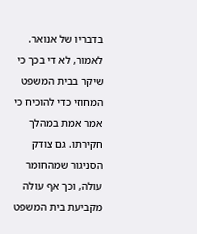בדבריו של אנואר. לאמור, לא די בכך כי שיקר בבית המשפט המחוזי כדי להוכיח כי אמר אמת במהלך חקירתו. גם צודק הסניגור שמהחומר עולה, וכך אף עולה מקביעת בית המשפט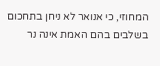המחוזי, כי אנואר לא ניחן בתחכום בשלבים בהם האמת אינה נר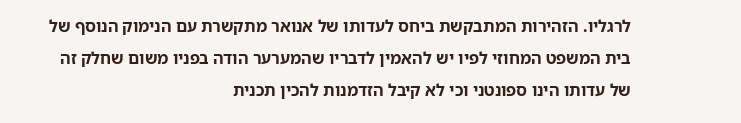לרגליו. הזהירות המתבקשת ביחס לעדותו של אנואר מתקשרת עם הנימוק הנוסף של בית המשפט המחוזי לפיו יש להאמין לדבריו שהמערער הודה בפניו משום שחלק זה של עדותו הינו ספונטני וכי לא קיבל הזדמנות להכין תכנית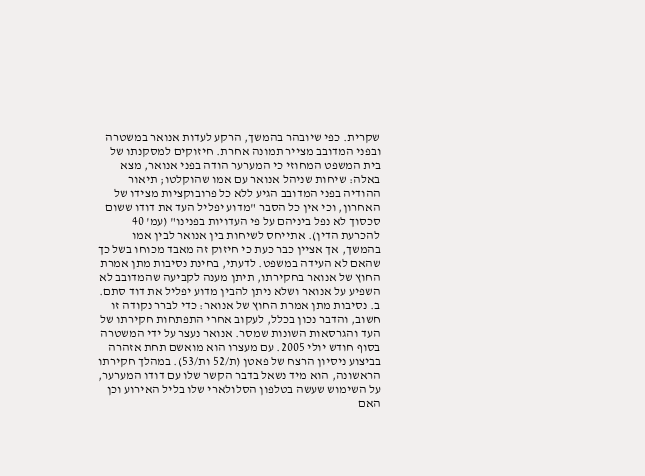שקרית. כפי שיובהר בהמשך, הרקע לעדות אנואר במשטרה ובפני המדובב מצייר תמונה אחרת. חיזוקים למסקנתו של בית המשפט המחוזי כי המערער הודה בפני אנואר, מצא באלה: שיחות שניהל אנואר עם אמו שהוקלטו; תיאור ההודיה בפני המדובב הגיע ללא כל פרובוקציות מצידו של האחרון, וכי אין כל הסבר "מדוע יפליל העד את דודו ששום סכסוך לא נפל ביניהם על פי העדויות בפנינו" (עמ' 40 להכרעת הדין). אתייחס לשיחות בין אנואר לבין אמו בהמשך, אך אציין כבר כעת כי חיזוק זה מאבד מכוחו בשל כך שהאם לא העידה במשפט. לדעתי, בחינת נסיבות מתן אמרת החוץ של אנואר בחקירתו, תיתן מענה לקביעה שהמדובב לא השפיע על אנואר ושלא ניתן להבין מדוע יפליל את דוד סתם. ב. נסיבות מתן אמרת החוץ של אנואר: כדי לברר נקודה זו חשוב, והדבר נכון בכלל, לעקוב אחרי התפתחות חקירתו של העד והגרסאות השונות שמסר. אנואר נעצר על ידי המשטרה בסוף חודש יולי 2005. עם מעצרו הוא מואשם תחת אזהרה בביצוע ניסיון הרצח של פאטן (ת/52 ות/53). במהלך חקירתו הראשונה, הוא מיד נשאל בדבר הקשר שלו עם דודו המערער, על השימוש שעשה בטלפון הסלולארי שלו בליל האירוע וכן האם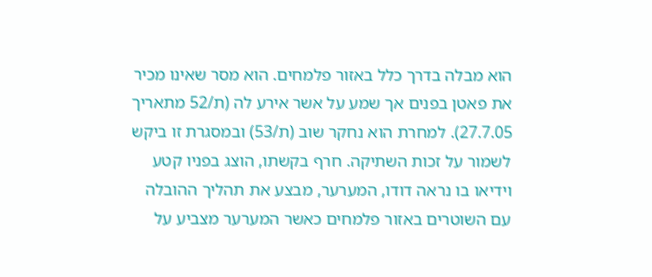הוא מבלה בדרך כלל באזור פלמחים. הוא מסר שאינו מכיר את פאטן בפנים אך שמע על אשר אירע לה (ת/52 מתאריך 27.7.05). למחרת הוא נחקר שוב (ת/53) ובמסגרת זו ביקש לשמור על זכות השתיקה. חרף בקשתו, הוצג בפניו קטע וידיאו בו נראה דודו, המערער, מבצע את תהליך ההובלה עם השוטרים באזור פלמחים כאשר המערער מצביע על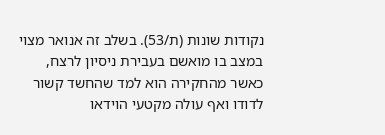נקודות שונות (ת/53). בשלב זה אנואר מצוי במצב בו מואשם בעבירת ניסיון לרצח, כאשר מהחקירה הוא למד שהחשד קשור לדודו ואף עולה מקטעי הוידאו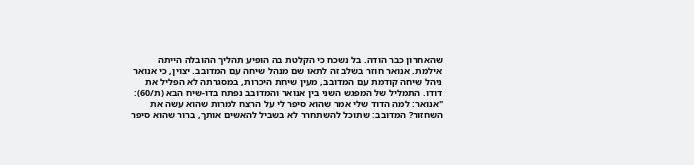שהאחרון כבר הודה. בל נשכח כי הקלטת בה הופיע תהליך ההובלה הייתה אילמת. אנואר חוזר בשלב זה לתאו שם מנהל שיחה עם המדובב. יצוין, כי אנואר ניהל שיחה קודמת עם המדובב, מעין שיחת היכרות, במסגרתה לא הפליל את דודו. התמליל של המפגש השני בין אנואר והמדובב נפתח בדו-שיח הבא (ת/60): "אנואר: למה הדוד שלי אמר שהוא סיפר לי על הרצח למרות שהוא עשה את השחזור? המדובב: שתוכל להשתחרר לא בשביל להאשים אותך, ברור שהוא סיפר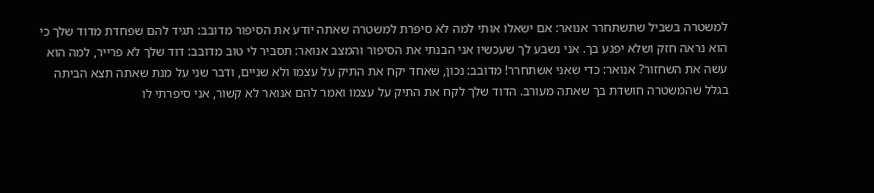למשטרה בשביל שתשתחרר אנואר: אם ישאלו אותי למה לא סיפרת למשטרה שאתה יודע את הסיפור מדובב: תגיד להם שפחדת מדוד שלך כי הוא נראה חזק ושלא יפגע בך. אני נשבע לך שעכשיו אני הבנתי את הסיפור והמצב אנואר: תסביר לי טוב מדובב: דוד שלך לא פרייר, למה הוא עשה את השחזור? אנואר: כדי שאני אשתחרר! מדובב: נכון, שאחד יקח את התיק על עצמו ולא שניים, ודבר שני על מנת שאתה תצא הביתה בגלל שהמשטרה חושדת בך שאתה מעורב. הדוד שלך לקח את התיק על עצמו ואמר להם אנואר לא קשור, אני סיפרתי לו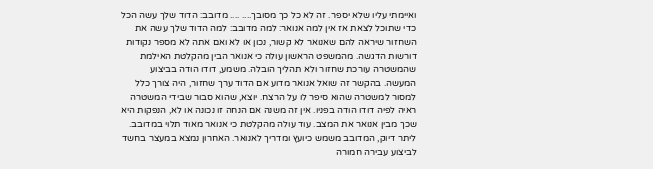ואיימתי עליו שלא יספר. זה לא כל כך מסובך.... .... מדובב: הדוד שלך עשה הכל כדי שתוכל לצאת אז אין למה אנואר: למה מדובב: למה הדוד שלך עשה את השחזור שיראה להם שאנואר לא קשור, נכון או לא ואם אתה לא מספר נקודות דורשות הדגשה. מהמשפט הראשון עולה כי אנואר הבין מהקלטת האילמת שהמשטרה עורכת שחזור ולא תהליך הובלה. משמע, דודו הודה בביצוע המעשה. בהקשר זה שואל אנואר מדוע אם הדוד ערך שחזור, היה צורך כלל למסור למשטרה שהוא סיפר לו על הרצח. יוצא, שהוא סבור שבידי המשטרה ראיה לפיה דודו הודה בפניו. אין זה משנה אם הנחה זו נכונה או לא, הנפקות היא שכך מבין אנואר את המצב. עוד עולה מהקלטת כי אנואר מאוד תלוי במדובב. ליתר דיוק, המדובב משמש כיועץ ומדריך לאנואר. האחרון נמצא במעצר בחשד לביצוע עבירה חמורה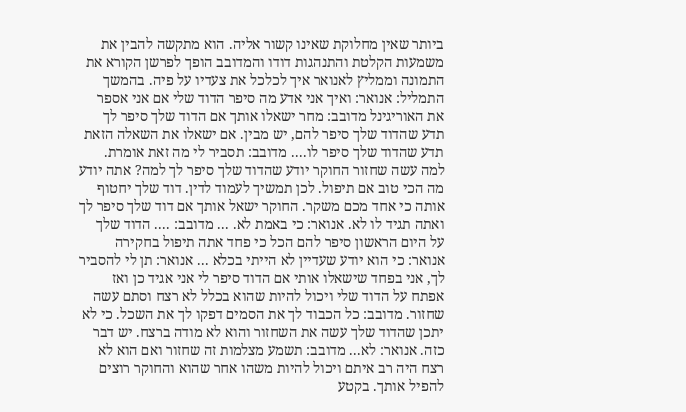ביותר שאין מחלוקת שאינו קשור אליה. הוא מתקשה להבין את משמעות הקלטת והתנהגות דודו והמדובב הופך לפרשן הקורא את התמונה וממליץ לאנואר איך לכלכל את צעדיו על פיה. בהמשך התמליל: אנואר: ואיך אני אדע מה סיפר הדוד שלי אם אני אספר את האוריגינל מדובב: מחר ישאלו אותך אם הדוד שלך סיפר לך תדע שהדוד שלך סיפר להם, יש מבין. אם ישאלו את השאלה הזאת תדע שהדוד שלך סיפר לו.... מדובב: תסביר לי מה זאת אומרת. למה עשה שחזור החוקר יודע שהדוד שלך סיפר לך למה? אתה יודע מה הכי טוב אם תיפול. לכן תמשיך לעמוד לדין. דוד שלך יחטוף אותה כי אחד מכם משקר. החוקר ישאל אותך אם דוד שלך סיפר לך ואתה תגיד לו לא. אנואר: כי באמת לא. ... מדובב: .... הדוד שלך על היום הראשון סיפר להם הכל כי פחד אתה תיפול בחקירה אנואר: כי הוא יודע שעדיין לא הייתי בכלא ... אנואר: תן לי להסביר לך, אני בפחד שישאלו אותי אם הדוד סיפר לי אני אגיד כן ואז אפתח על הדוד שלי ויכול להיות שהוא בכלל לא רצח וסתם עשה שחזור. מדובב: כל הכבוד לך את הסמים דפקו לך את השכל. כי לא יתכן שהדוד שלך עשה את השחזור והוא לא מודה ברצח. יש דבר כזה. אנואר: לא... מדובב: תשמע מצלמות זה שחזור ואם הוא לא רצח היה רב איתם ויכול להיות משהו אחר שהוא והחוקר רוצים להפיל אותך. בקטע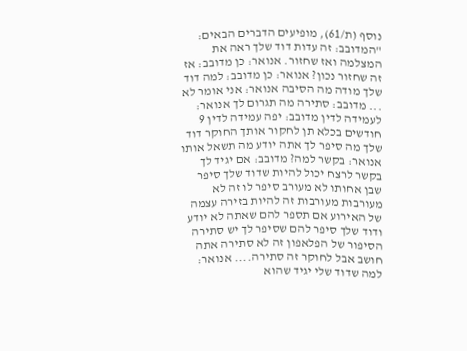נוסף (ת/61), מופיעים הדברים הבאים: "המדובב: זה עדות דוד שלך ראה את המצלמה ואז שחזור. אנואר: כן מדובב: אז זה שחזור נכון? אנואר: כן מדובב: למה דוד שלך מודה מה הסיבה אנואר: אני אומר לא ... מדובב: סתירה מה תגרום לך אנואר: לעמידה לדין מדובב: יפה עמידה לדין 9 חודשים בכלא תן לחקור אותך החוקר דוד שלך מה סיפר לך אתה יודע מה תשאל אותו אנואר: בקשר למה? מדובב: אם יגיד לך בקשר לרצח יכול להיות שדוד שלך סיפר שבן אחותו לא מעורב סיפר לו זה לא מעורבות מעורבות זה להיות בזירה עצמה של האירוע אם תספר להם שאתה לא יודע ודוד שלך סיפר להם שסיפר לך יש סתירה הסיפור של הפלאפון זה לא סתירה אתה חושב אבל לחוקר זה סתירה.... אנואר: למה שדוד שלי יגיד שהוא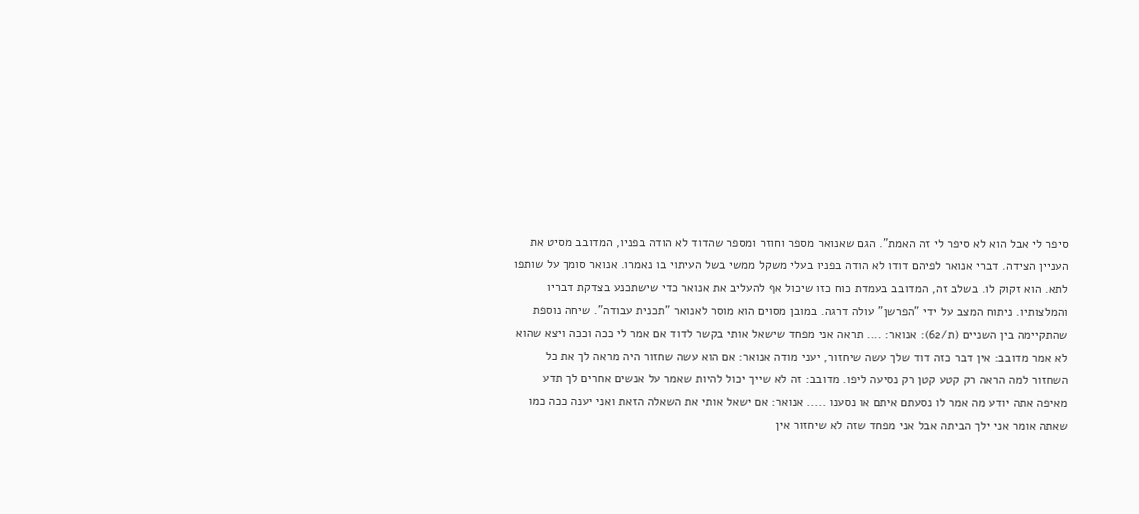סיפר לי אבל הוא לא סיפר לי זה האמת". הגם שאנואר מספר וחוזר ומספר שהדוד לא הודה בפניו, המדובב מסיט את העניין הצידה. דברי אנואר לפיהם דודו לא הודה בפניו בעלי משקל ממשי בשל העיתוי בו נאמרו. אנואר סומך על שותפו לתא. הוא זקוק לו. בשלב זה, המדובב בעמדת כוח כזו שיכול אף להעליב את אנואר כדי שישתכנע בצדקת דבריו והמלצותיו. ניתוח המצב על ידי "הפרשן" עולה דרגה. במובן מסוים הוא מוסר לאנואר "תכנית עבודה". שיחה נוספת שהתקיימה בין השניים (ת/62): אנואר: .... תראה אני מפחד שישאל אותי בקשר לדוד אם אמר לי ככה וככה ויצא שהוא לא אמר מדובב: אין דבר כזה דוד שלך עשה שיחזור, יעני מודה אנואר: אם הוא עשה שחזור היה מראה לך את כל השחזור למה הראה רק קטע קטן רק נסיעה ליפו. מדובב: זה לא שייך יכול להיות שאמר על אנשים אחרים לך תדע מאיפה אתה יודע מה אמר לו נסעתם איתם או נסענו ..... אנואר: אם ישאל אותי את השאלה הזאת ואני יענה ככה כמו שאתה אומר אני ילך הביתה אבל אני מפחד שזה לא שיחזור אין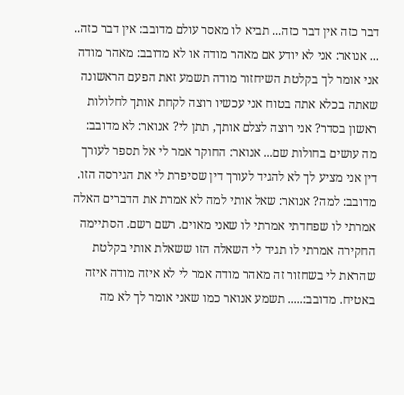דבר כזה אין דבר כזה... תביא לו מאסר עולם מדובב: אין דבר כזה.. ... אנואר: אני לא יודע אם מאהר מודה או לא מדובב: מאהר מודה אני אומר לך בקלטת השיחזור מודה תשמע זאת הפעם הראשונה שאתה בכלא אתה בטוח אני עכשיו רוצה לקחת אותך לחלולות ראשון בסדר? אני רוצה לצלם אותך, תתן לי? אנואר: לא מדובב: מה עושים בחולות שם... אנואר: החוקר אמר לי אל תספר לעורך דין אני מציע לך לא להגיד לעורך דין שסיפרת לי את הגירסה הזו. מדובב: למה? אנואר: שאל אותי למה לא אמרת את הדברים האלה אמרתי לו שפחדתי אמרתי לו שאני מאוים. רשם רשם. הסתיימה החקירה אמרתי לו תגיד לי השאלה הזו ששאלת אותי בקלטת שהראת לי בשחזור זה מאהר מודה אמר לי לא איזה מודה איזה באטיח. מדובב:..... תשמע אנואר כמו שאני אומר לך לא מה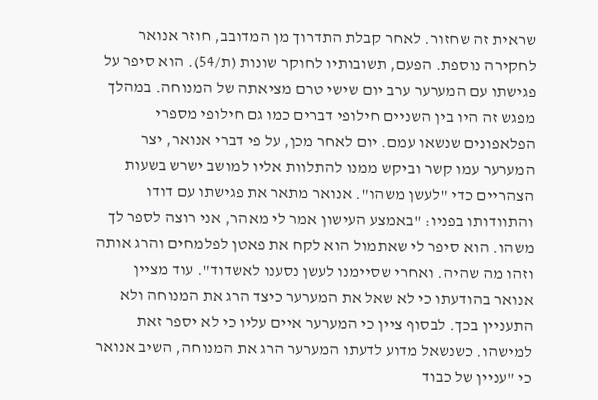שראית זה שחזור. לאחר קבלת התדרוך מן המדובב, חוזר אנואר לחקירה נוספת. הפעם, תשובותיו לחוקר שונות (ת/54). הוא סיפר על פגישתו עם המערער ערב יום שישי טרם מציאתה של המנוחה. במהלך מפגש זה היו בין השניים חילופי דברים כמו גם חילופי מספרי הפלאפונים שנשאו עמם. יום לאחר מכן, על פי דברי אנואר, יצר המערער עמו קשר וביקש ממנו להתלוות אליו למושב ישרש בשעות הצהריים כדי "לעשן משהו". אנואר מתאר את פגישתו עם דודו והתוודותו בפניו: "באמצע העישון אמר לי מאהר, אני רוצה לספר לך משהו. הוא סיפר לי שאתמול הוא לקח את פאטן לפלמחים והרג אותה וזהו מה שהיה. ואחרי שסיימנו לעשן נסענו לאשדוד". עוד מציין אנואר בהודעתו כי לא שאל את המערער כיצד הרג את המנוחה ולא התעניין בכך. לבסוף ציין כי המערער איים עליו כי לא יספר זאת למישהו. כשנשאל מדוע לדעתו המערער הרג את המנוחה, השיב אנואר כי "עניין של כבוד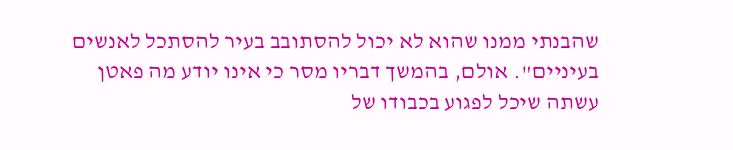שהבנתי ממנו שהוא לא יכול להסתובב בעיר להסתכל לאנשים בעיניים". אולם, בהמשך דבריו מסר כי אינו יודע מה פאטן עשתה שיכל לפגוע בכבודו של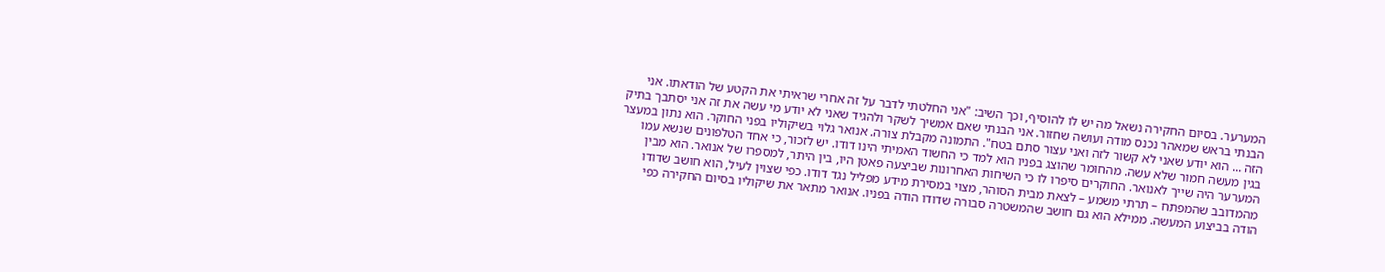המערער. בסיום החקירה נשאל מה יש לו להוסיף, וכך השיב: "אני החלטתי לדבר על זה אחרי שראיתי את הקטע של הודאתו. אני הבנתי בראש שמאהר נכנס מודה ועושה שחזור. אני הבנתי שאם אמשיך לשקר ולהגיד שאני לא יודע מי עשה את זה אני יסתבך בתיק הזה ... הוא יודע שאני לא קשור לזה ואני עצור סתם בטח". התמונה מקבלת צורה. אנואר גלוי בשיקוליו בפני החוקר. הוא נתון במעצר בגין מעשה חמור שלא עשה. מהחומר שהוצג בפניו הוא למד כי החשוד האמיתי הינו דודו. יש לזכור, כי אחד הטלפונים שנשא עמו המערער היה שייך לאנואר. החוקרים סיפרו לו כי השיחות האחרונות שביצעה פאטן היו, בין היתר, למספרו של אנואר. הוא מבין מהמדובב שהמפתח – תרתי משמע – לצאת מבית הסוהר, מצוי במסירת מידע מפליל נגד דודו. כפי שצוין לעיל, הוא חושב שדודו הודה בביצוע המעשה. ממילא הוא גם חושב שהמשטרה סבורה שדודו הודה בפניו. אנואר מתאר את שיקוליו בסיום החקירה כפי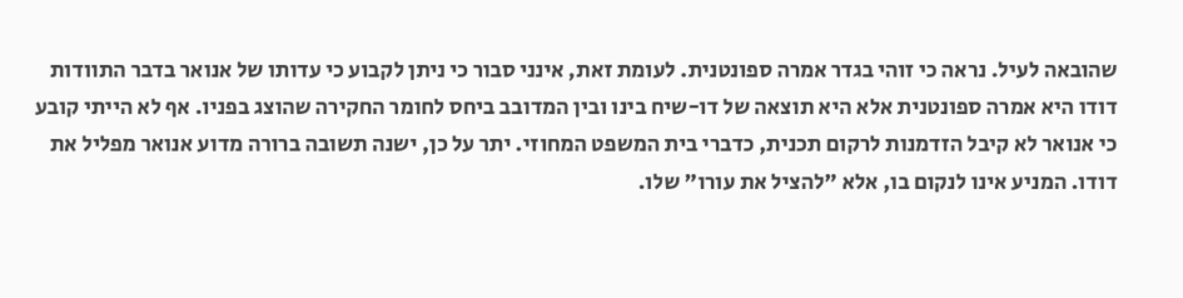שהובאה לעיל. נראה כי זוהי בגדר אמרה ספונטנית. לעומת זאת, אינני סבור כי ניתן לקבוע כי עדותו של אנואר בדבר התוודות דודו היא אמרה ספונטנית אלא היא תוצאה של דו-שיח בינו ובין המדובב ביחס לחומר החקירה שהוצג בפניו. אף לא הייתי קובע כי אנואר לא קיבל הזדמנות לרקום תכנית, כדברי בית המשפט המחוזי. יתר על כן, ישנה תשובה ברורה מדוע אנואר מפליל את דודו. המניע אינו לנקום בו, אלא "להציל את עורו" שלו.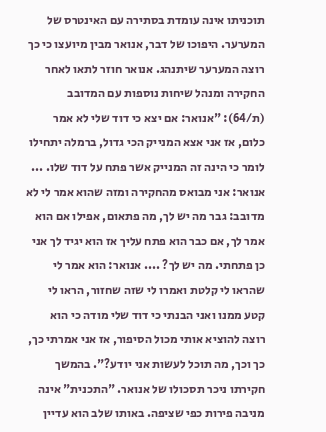תוכניתו אינה עומדת בסתירה עם האינטרס של המערער. היפוכו של דבר, אנואר מבין מיועצו כי כך רוצה המערער שיתנהג. אנואר חוזר לתאו לאחר החקירה ומנהל שיחות נוספות עם המדובב (ת/64): "אנואר: אם יצא כי דוד שלי לא אמר כלום, אז אני אצא המנייק הכי גדול, ברמלה יתחילו לומר כי הינה זה המנייק אשר פתח על דוד שלו. ... אנואר: אני מבואס מהחקירה ומזה שהוא אמר לי לא מדובב: גבר מה יש לך, מה פתאום, אפילו אם הוא אמר לך, אם כבר הוא פתח עליך אז הוא יגיד לך אני כן פתחתי. מה יש לך? .... אנואר: הוא אמר לי שהראו לי קלטת ואמרו לי שזה שחזור, הראו לי קטע ממנו ואני הבנתי כי דוד שלי מודה כי הוא רוצה להוציא אותי מכול הסיפור, אז אני אמרתי כך, כך וכך, מה תוכל לעשות אני יודע?". בהמשך חקירתו ניכר תסכולו של אנואר. "התכנית" אינה מניבה פירות כפי שציפה. באותו שלב הוא עדיין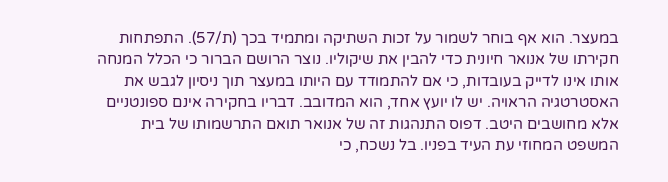במעצר. הוא אף בוחר לשמור על זכות השתיקה ומתמיד בכך (ת/57). התפתחות חקירתו של אנואר חיונית כדי להבין את שיקוליו. נוצר הרושם הברור כי הכלל המנחה אותו אינו לדייק בעובדות, כי אם להתמודד עם היותו במעצר תוך ניסיון לגבש את האסטרטגיה הראויה. יש לו יועץ אחד, הוא המדובב. דבריו בחקירה אינם ספונטניים אלא מחושבים היטב. דפוס התנהגות זה של אנואר תואם התרשמותו של בית המשפט המחוזי עת העיד בפניו. בל נשכח, כי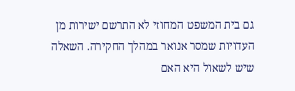גם בית המשפט המחוזי לא התרשם ישירות מן העדויות שמסר אנואר במהלך החקירה. השאלה שיש לשאול היא האם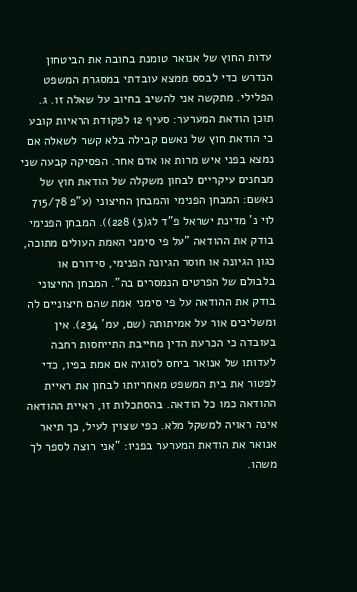עדות החוץ של אנואר טומנת בחובה את הביטחון הנדרש כדי לבסס ממצא עובדתי במסגרת המשפט הפלילי. מתקשה אני להשיב בחיוב על שאלה זו. ג. תוכן הודאת המערער: סעיף 12 לפקודת הראיות קובע כי הודאת חוץ של נאשם קבילה בלא קשר לשאלה אם נמצא בפני איש מרות או אדם אחר. הפסיקה קבעה שני מבחנים עיקריים לבחון משקלה של הודאת חוץ של נאשם: המבחן הפנימי והמבחן החיצוני (ע"פ 715/78 לוי נ' מדינת ישראל פ"ד לג(3) 228)). המבחן הפנימי בודק את ההודאה "על פי סימני האמת העולים מתוכה, כגון הגיונה או חוסר הגיונה הפנימי, סידורם או בלבולם של הפרטים הנמסרים בה". המבחן החיצוני בודק את ההודאה על פי סימני אמת שהם חיצוניים לה ומשליכים אור על אמיתותה (שם, עמ' 234). אין בעובדה כי הכרעת הדין מחייבת התייחסות רחבה לעדותו של אנואר ביחס לסוגיה אם אמת בפיו, כדי לפטור את בית המשפט מאחריותו לבחון את ראיית ההודאה כמו כל הודאה. בהסתכלות זו, ראיית ההודאה אינה ראויה למשקל מלא. כפי שצוין לעיל, כך תיאר אנואר את הודאת המערער בפניו: "אני רוצה לספר לך משהו.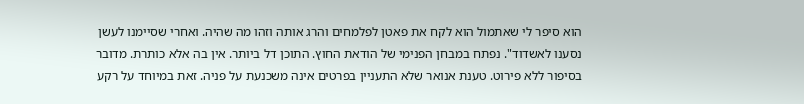הוא סיפר לי שאתמול הוא לקח את פאטן לפלמחים והרג אותה וזהו מה שהיה. ואחרי שסיימנו לעשן נסענו לאשדוד". נפתח במבחן הפנימי של הודאת החוץ. התוכן דל ביותר. אין בה אלא כותרת. מדובר בסיפור ללא פירוט. טענת אנואר שלא התעניין בפרטים אינה משכנעת על פניה. זאת במיוחד על רקע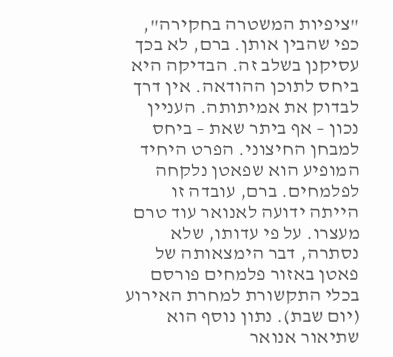"ציפיות המשטרה בחקירה", כפי שהבין אותן. ברם, לא בכך עסיקנן בשלב זה. הבדיקה היא ביחס לתוכן ההודאה. אין דרך לבדוק את אמיתותה. העניין נכון – אף ביתר שאת – ביחס למבחן החיצוני. הפרט היחיד המופיע הוא שפאטן נלקחה לפלמחים. ברם, עובדה זו הייתה ידועה לאנואר עוד טרם מעצרו. על פי עדותו, שלא נסתרה, דבר הימצאותה של פאטן באזור פלמחים פורסם בכלי התקשורת למחרת האירוע (יום שבת). נתון נוסף הוא שתיאור אנואר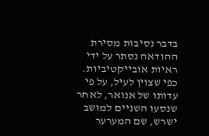בדבר נסיבות מסירת ההודאה נסתר על ידי ראיות אובייקטיביות. כפי שצוין לעיל, על פי עדותו של אנואר, לאחר שנסעו השניים למושב ישרש, שם המערער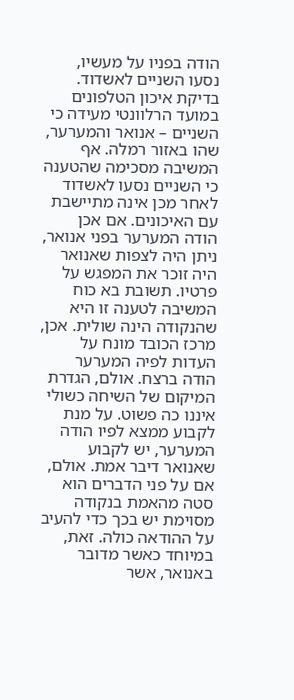הודה בפניו על מעשיו, נסעו השניים לאשדוד. בדיקת איכון הטלפונים במועד הרלוונטי מעידה כי השניים – אנואר והמערער, שהו באזור רמלה. אף המשיבה מסכימה שהטענה כי השניים נסעו לאשדוד לאחר מכן אינה מתיישבת עם האיכונים. אם אכן הודה המערער בפני אנואר, ניתן היה לצפות שאנואר היה זוכר את המפגש על פרטיו. תשובת בא כוח המשיבה לטענה זו היא שהנקודה הינה שולית. אכן, מרכז הכובד מונח על העדות לפיה המערער הודה ברצח. אולם, הגדרת המיקום של השיחה כשולי איננו כה פשוט. על מנת לקבוע ממצא לפיו הודה המערער, יש לקבוע שאנואר דיבר אמת. אולם, אם על פני הדברים הוא סטה מהאמת בנקודה מסוימת יש בכך כדי להעיב על ההודאה כולה. זאת, במיוחד כאשר מדובר באנואר, אשר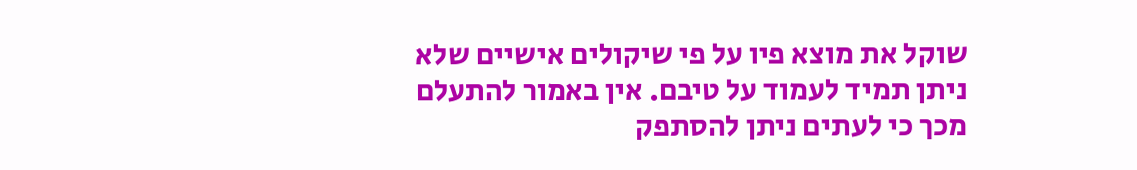שוקל את מוצא פיו על פי שיקולים אישיים שלא ניתן תמיד לעמוד על טיבם. אין באמור להתעלם מכך כי לעתים ניתן להסתפק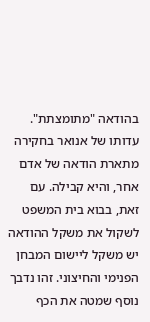בהודאה "מתומצתת". עדותו של אנואר בחקירה מתארת הודאה של אדם אחר, והיא קבילה. עם זאת, בבוא בית המשפט לשקול את משקל ההודאה יש משקל ליישום המבחן הפנימי והחיצוני. זהו נדבך נוסף שמטה את הכף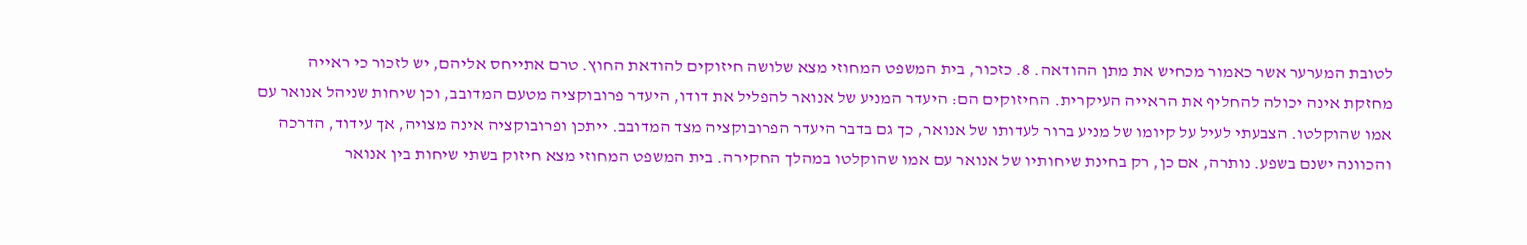לטובת המערער אשר כאמור מכחיש את מתן ההודאה. 8. כזכור, בית המשפט המחוזי מצא שלושה חיזוקים להודאת החוץ. טרם אתייחס אליהם, יש לזכור כי ראייה מחזקת אינה יכולה להחליף את הראייה העיקרית. החיזוקים הם: היעדר המניע של אנואר להפליל את דודו, היעדר פרובוקציה מטעם המדובב, וכן שיחות שניהל אנואר עם אמו שהוקלטו. הצבעתי לעיל על קיומו של מניע ברור לעדותו של אנואר, כך גם בדבר היעדר הפרובוקציה מצד המדובב. ייתכן ופרובוקציה אינה מצויה, אך עידוד, הדרכה והכוונה ישנם בשפע. נותרה, אם כן, רק בחינת שיחותיו של אנואר עם אמו שהוקלטו במהלך החקירה. בית המשפט המחוזי מצא חיזוק בשתי שיחות בין אנואר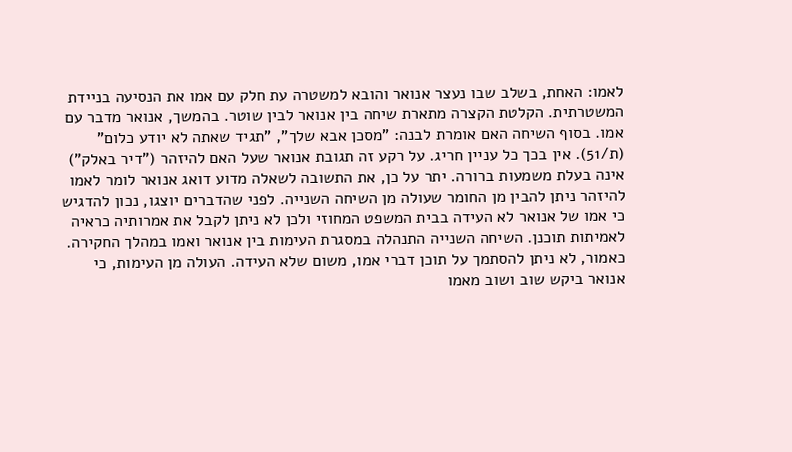לאמו: האחת, בשלב שבו נעצר אנואר והובא למשטרה עת חלק עם אמו את הנסיעה בניידת המשטרתית. הקלטת הקצרה מתארת שיחה בין אנואר לבין שוטר. בהמשך, אנואר מדבר עם אמו. בסוף השיחה האם אומרת לבנה: "מסכן אבא שלך", "תגיד שאתה לא יודע כלום" (ת/51). אין בכך כל עניין חריג. על רקע זה תגובת אנואר שעל האם להיזהר ("דיר באלק") אינה בעלת משמעות ברורה. יתר על כן, את התשובה לשאלה מדוע דואג אנואר לומר לאמו להיזהר ניתן להבין מן החומר שעולה מן השיחה השנייה. לפני שהדברים יוצגו, נכון להדגיש כי אמו של אנואר לא העידה בבית המשפט המחוזי ולכן לא ניתן לקבל את אמרותיה כראיה לאמיתות תוכנן. השיחה השנייה התנהלה במסגרת העימות בין אנואר ואמו במהלך החקירה. כאמור, לא ניתן להסתמך על תוכן דברי אמו, משום שלא העידה. העולה מן העימות, כי אנואר ביקש שוב ושוב מאמו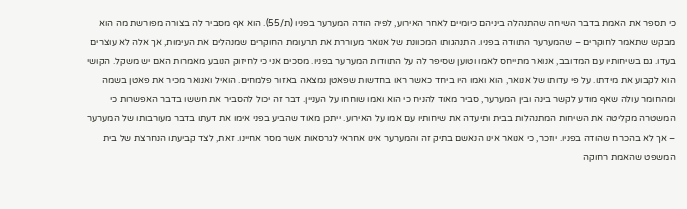כי תספר את האמת בדבר השיחה שהתנהלה ביניהם כיומיים לאחר האירוע, לפיה הודה המערער בפניו (ת/55). הוא אף מסביר לה בצורה מפורשת מה הוא מבקש שתאמר לחוקרים – שהמערער התוודה בפניו. התנהגותו המכוונת של אנואר מעוררת את תרעומת החוקרים שמנהלים את העימות, אך אלה לא עוצרים בעדו. גם בשיחותיו עם המדובב, אנואר מתייחס לאמו וטוען שסיפר לה על התוודות המערער בפניו. מסכים אני כי לחיזוק הנובע מאמרות האם יש משקל. הקושי הוא לקבוע את מידתו. על פי עדותו של אנואר, הוא ואמו היו ביחד כאשר ראו בחדשות שפאטן נמצאה באזור פלמחים. הואיל ואנואר מכיר את פאטן בשמה ומהחומר עולה שאף מודע לקשר בינה ובין המערער, סביר מאוד להניח כי הוא ואמו שוחחו על העניין. דבר זה יכול להסביר את חששו בדבר האפשרות כי המשטרה מקליטה את השיחות המתנהלות בבית ותיעדה את שיחותיו עם אמו על האירוע. ייתכן מאוד שהביע בפני אימו את דעתו בדבר מעורבותו של המערער – אך לא בהכרח שהודה בפניו. יוזכר, כי אנואר אינו הנאשם בתיק זה והמערער אינו אחראי לגרסאות אשר מסר אחיינו. זאת, לצד קביעתו הנחרצת של בית המשפט שהאמת רחוקה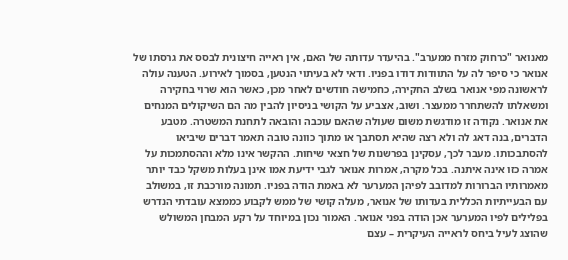מאנואר "כרחוק מזרח ממערב". בהיעדר עדותה של האם, אין ראייה חיצונית לבסס את גרסתו של אנואר כי סיפר לה על התוודות דודו בפניו. ודאי לא בעיתוי הנטען, בסמוך לאירוע. הטענה עולה לראשונה מפי אנואר בשלב החקירה, כחמישה חודשים לאחר מכן, כאשר הוא שרוי בחקירה ומשאלתו להשתחרר ממעצר. ושוב, אצביע על הקושי בניסיון להבין מה הם השיקולים המנחים את אנואר. נקודה זו מודגשת משום שעולה שהאם עוכבה והובאה לתחנת המשטרה. מטבע הדברים, בנה דאג לה ולא רצה שהיא תסתבך או מתוך כוונה טובה תאמר דברים שיביאו להסתבכותו. מעבר לכך, עסקינן בפרשנות של חצאי שיחות. ההקשר אינו מלא וההסתמכות על אמרה כזו אינה איתנה. בכל מקרה, אמרות אנואר לגבי ידיעת אמו אינן בעלות משקל כבד יותר מאמרותיו הברורות למדובב לפיהן המערער לא באמת הודה בפניו. תמונה מורכבת זו, במשולב עם הבעייתיות הכללית בעדותו של אנואר, מעלה קושי של ממש לקבוע כממצא עובדתי הנדרש בפלילים לפיו המערער אכן הודה בפני אנואר. האמור נכון במיוחד על רקע המבחן המשולש שהוצג לעיל ביחס לראייה העיקרית – עצם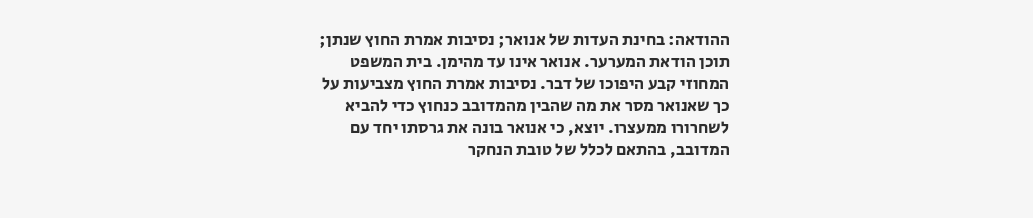ההודאה: בחינת העדות של אנואר; נסיבות אמרת החוץ שנתן; תוכן הודאת המערער. אנואר אינו עד מהימן. בית המשפט המחוזי קבע היפוכו של דבר. נסיבות אמרת החוץ מצביעות על כך שאנואר מסר את מה שהבין מהמדובב כנחוץ כדי להביא לשחרורו ממעצרו. יוצא, כי אנואר בונה את גרסתו יחד עם המדובב, בהתאם לכלל של טובת הנחקר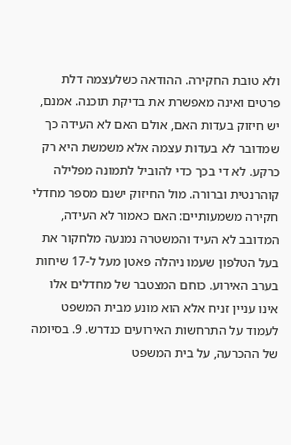ולא טובת החקירה. ההודאה כשלעצמה דלת פרטים ואינה מאפשרת את בדיקת תוכנה. אמנם, יש חיזוק בעדות האם, אולם האם לא העידה כך שמדובר לא בעדות עצמה אלא משמשת היא רק כרקע. לא די בכך כדי להוביל לתמונה מפלילה קוהרנטית וברורה. מול החיזוק ישנם מספר מחדלי חקירה משמעותיים: האם כאמור לא העידה, המדובב לא העיד והמשטרה נמנעה מלחקור את בעל הטלפון שעמו ניהלה פאטן מעל ל-17 שיחות בערב האירוע. כוחם המצטבר של מחדלים אלו אינו עניין זניח אלא הוא מונע מבית המשפט לעמוד על התרחשות האירועים כנדרש. 9. בסיומה של ההכרעה, על בית המשפט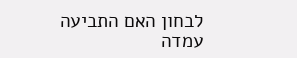לבחון האם התביעה עמדה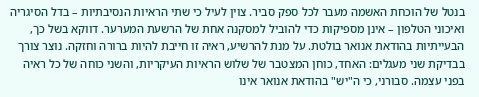בנטל של הוכחת האשמה מעבר לכל ספק סביר. צוין לעיל כי שתי הראיות הנסיבתיות – בדל הסיגריה ואיכוני הטלפון – אינן מספיקות כדי להוביל למסקנה אחת של הרשעת המערער. דווקא בשל כך, הבעייתיות בהודאת אנואר בולטת. על מנת להרשיע, ראיה זו חייבת להיות ברורה וחזקה. נוצר צורך בבדיקת שני מעגלים: האחד, כוחן המצטבר של שלוש הראיות העיקריות, והשני כוחה של כל ראיה בפני עצמה. סבורני, כי ה"יש" בהודאת אנואר אינו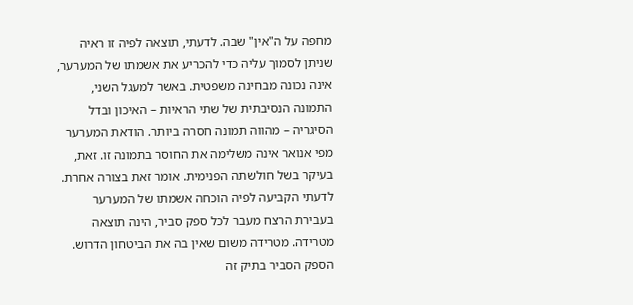מחפה על ה"אין" שבה. לדעתי, תוצאה לפיה זו ראיה שניתן לסמוך עליה כדי להכריע את אשמתו של המערער, אינה נכונה מבחינה משפטית. באשר למעגל השני, התמונה הנסיבתית של שתי הראיות – האיכון ובדל הסיגריה – מהווה תמונה חסרה ביותר. הודאת המערער מפי אנואר אינה משלימה את החוסר בתמונה זו. זאת, בעיקר בשל חולשתה הפנימית. אומר זאת בצורה אחרת. לדעתי הקביעה לפיה הוכחה אשמתו של המערער בעבירת הרצח מעבר לכל ספק סביר, הינה תוצאה מטרידה. מטרידה משום שאין בה את הביטחון הדרוש. הספק הסביר בתיק זה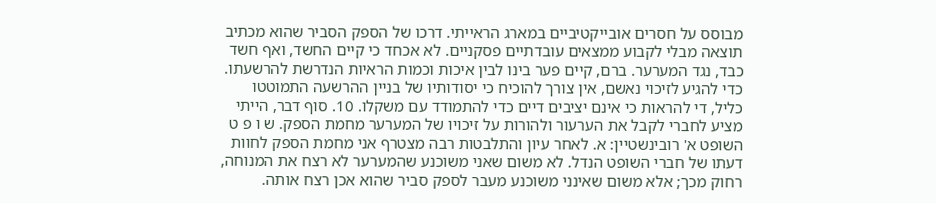מבוסס על חסרים אובייקטיביים במארג הראייתי. דרכו של הספק הסביר שהוא מכתיב תוצאה מבלי לקבוע ממצאים עובדתיים פסקניים. לא אכחד כי קיים החשד, ואף חשד כבד, נגד המערער. ברם, קיים פער בינו לבין איכות וכמות הראיות הנדרשת להרשעתו. כדי להגיע לזיכוי נאשם, אין צורך להוכיח כי יסודותיו של בניין ההרשעה התמוטטו כליל, די להראות כי אינם יציבים דיים כדי להתמודד עם משקלו. 10. סוף דבר, הייתי מציע לחברי לקבל את הערעור ולהורות על זיכויו של המערער מחמת הספק. ש ו פ ט השופט א' רובינשטיין: א. לאחר עיון והתלבטות רבה מצטרף אני מחמת הספק לחוות דעתו של חברי השופט הנדל. לא משום שאני משוכנע שהמערער לא רצח את המנוחה, רחוק מכך; אלא משום שאינני משוכנע מעבר לספק סביר שהוא אכן רצח אותה.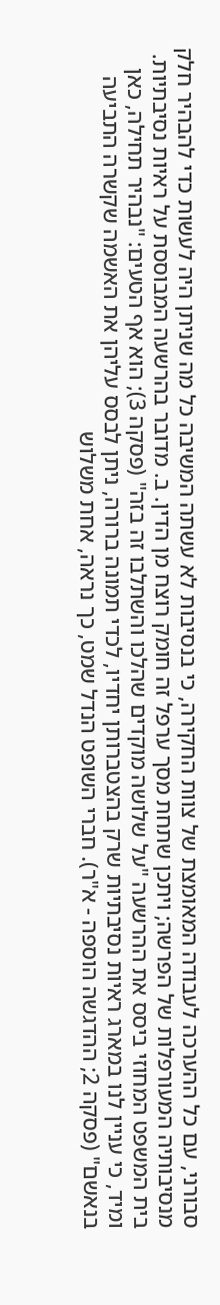סבורני, עם כל ההערכה לעבודה המאומצת של צוות החקירה, כי בנסיבות לא עשתה המשיבה כל מה שניתן היה לעשות כדי להבהיר חלק מנסיבותיה המעורפלות של הפרשה; ויתכן שתחת מסך ערפל זה חומק רוצח מן הדין. ב. מדובר בהרשעה המבוססת על ראיות נסיבתיות. בית המשפט המחוזי ביסס את ההרשעה "על שלושה מוקדים שהלכו והשתלבו זה בזה" (פסקה 3); הוא אף הטעים: "נבהיר תחילה, כאן ומיד, כי עניין לנו במארג ראיות נסיבתיות שרק בהצטברותן יחדיו, לכדי תמונה ברורה, ניתן לבסס עליהן את האשמה שקשרה התביעה בנאשם" (פסקה 2; ההדגשה הוספה - א"ר). חברי השופט הנדל שמט, כך נראה, אחת משלוש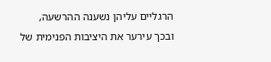הרגליים עליהן נשענה ההרשעה, ובכך עירער את היציבות הפנימית של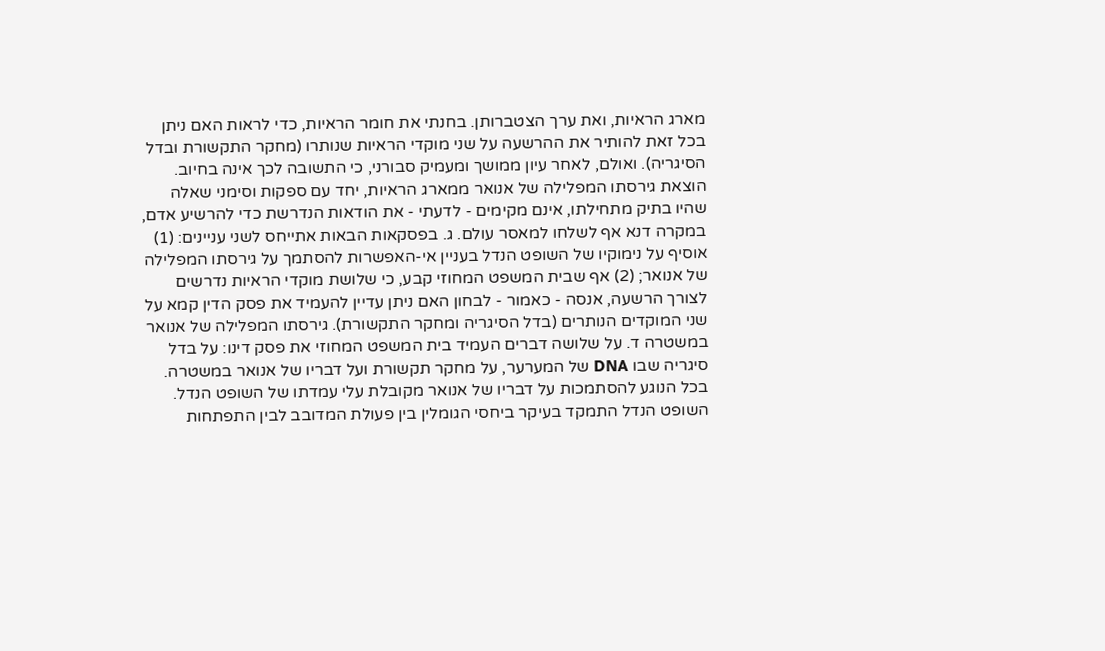מארג הראיות, ואת ערך הצטברותן. בחנתי את חומר הראיות, כדי לראות האם ניתן בכל זאת להותיר את ההרשעה על שני מוקדי הראיות שנותרו (מחקר התקשורת ובדל הסיגריה). ואולם, לאחר עיון ממושך ומעמיק סבורני, כי התשובה לכך אינה בחיוב. הוצאת גירסתו המפלילה של אנואר ממארג הראיות, יחד עם ספקות וסימני שאלה שהיו בתיק מתחילתו, אינם מקימים - לדעתי - את הודאות הנדרשת כדי להרשיע אדם, במקרה דנא אף לשלחו למאסר עולם. ג. בפסקאות הבאות אתייחס לשני עניינים: (1) אוסיף על נימוקיו של השופט הנדל בעניין אי-האפשרות להסתמך על גירסתו המפלילה של אנואר; (2) אף שבית המשפט המחוזי קבע, כי שלושת מוקדי הראיות נדרשים לצורך הרשעה, אנסה - כאמור - לבחון האם ניתן עדיין להעמיד את פסק הדין קמא על שני המוקדים הנותרים (בדל הסיגריה ומחקר התקשורת). גירסתו המפלילה של אנואר במשטרה ד. על שלושה דברים העמיד בית המשפט המחוזי את פסק דינו: על בדל סיגריה שבו DNA של המערער, על מחקר תקשורת ועל דבריו של אנואר במשטרה. בכל הנוגע להסתמכות על דבריו של אנואר מקובלת עלי עמדתו של השופט הנדל. השופט הנדל התמקד בעיקר ביחסי הגומלין בין פעולת המדובב לבין התפתחות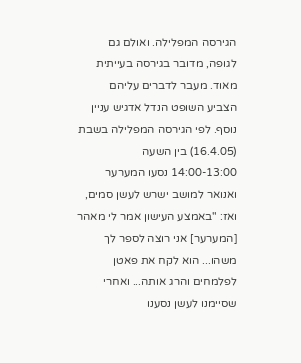הגירסה המפלילה. ואולם גם לגופה, מדובר בגירסה בעייתית מאוד. מעבר לדברים עליהם הצביע השופט הנדל אדגיש עניין נוסף. לפי הגירסה המפלילה בשבת (16.4.05) בין השעה 14:00-13:00 נסעו המערער ואנואר למושב ישרש לעשן סמים, ואז: "באמצע העישון אמר לי מאהר [המערער] אני רוצה לספר לך משהו... הוא לקח את פאטן לפלמחים והרג אותה... ואחרי שסיימנו לעשן נסענו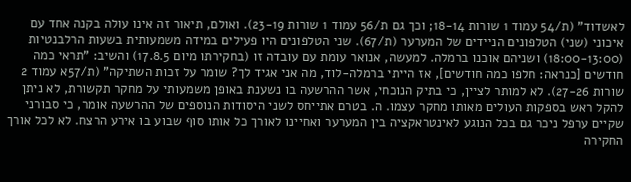לאשדוד" (ת/54 עמוד 1 שורות 18-14; וכך גם ת/56 עמוד 1 שורות 23-19). ואולם, תיאור זה אינו עולה בקנה אחד עם איכוני (שני) הטלפונים הניידים של המערער (ת/67). שני הטלפונים היו פעילים במידה משמעותית בשעות הרלבנטיות (18:00-13:00) ושניהם אוכנו ברמלה. למעשה, אנואר עומת עם עובדה זו (בחקירתו מיום 17.8.5) והשיב: "תראי כמה חודשים [כנראה: חלפו כמה חודשים], אז הייתי ברמלה-לוד, מה אני אגיד לך? שומר על זכות השתיקה" (ת/57א עמוד 2 שורות 27-26). לא למותר לציין, כי בתיק הנוכחי, אשר ההרשעה בו נשענת באופן משמעותי על מחקר תקשורת, לא ניתן להקל ראש בספקות העולים מאותו מחקר עצמו. ה. בטרם אתייחס לשני היסודות הנוספים של ההרשעה אומר, כי סבורני שקיים ערפל ניכר גם בכל הנוגע לאינטראקציה בין המערער ואחיינו לאורך כל אותו סוף שבוע בו אירע הרצח. לא לכל אורך החקירה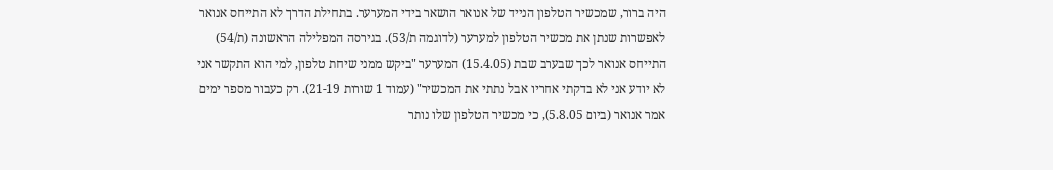היה ברור, שמכשיר הטלפון הנייד של אנואר הושאר בידי המערער. בתחילת הדרך לא התייחס אנואר לאפשרות שנתן את מכשיר הטלפון למערער (לדוגמה ת/53). בגירסה המפלילה הראשונה (ת/54) התייחס אנואר לכך שבערב שבת (15.4.05) המערער "ביקש ממני שיחת טלפון, למי הוא התקשר אני לא יודע אני לא בדקתי אחריו אבל נתתי את המכשיר" (עמוד 1 שורות 21-19). רק כעבור מספר ימים אמר אנואר (ביום 5.8.05), כי מכשיר הטלפון שלו נותר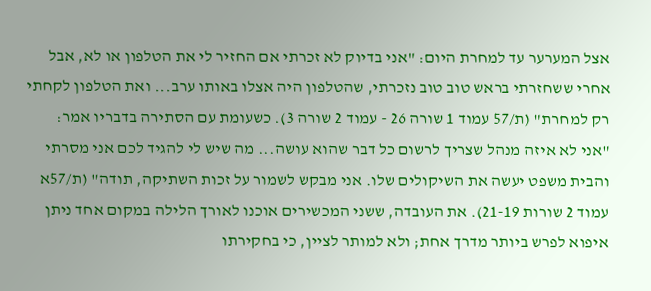אצל המערער עד למחרת היום: "אני בדיוק לא זכרתי אם החזיר לי את הטלפון או לא, אבל אחרי ששחזרתי בראש טוב טוב נזכרתי, שהטלפון היה אצלו באותו ערב... ואת הטלפון לקחתי רק למחרת" (ת/57 עמוד 1 שורה 26 - עמוד 2 שורה 3). כשעומת עם הסתירה בדבריו אמר: "אני לא איזה מנהל שצריך לרשום כל דבר שהוא עושה... מה שיש לי להגיד לכם אני מסרתי והבית משפט יעשה את השיקולים שלו. אני מבקש לשמור על זכות השתיקה, תודה" (ת/57א עמוד 2 שורות 21-19). את העובדה, ששני המכשירים אוכנו לאורך הלילה במקום אחד ניתן איפוא לפרש ביותר מדרך אחת; ולא למותר לציין, כי בחקירתו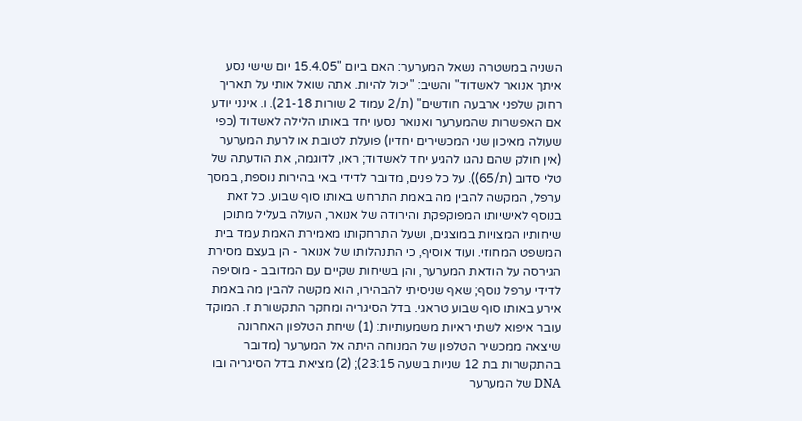השניה במשטרה נשאל המערער: האם ביום "15.4.05 יום שישי נסע איתך אנואר לאשדוד" והשיב: "יכול להיות. אתה שואל אותי על תאריך רחוק שלפני ארבעה חודשים" (ת/2 עמוד 2 שורות 21-18). ו. אינני יודע אם האפשרות שהמערער ואנואר נסעו יחד באותו הלילה לאשדוד (כפי שעולה מאיכון שני המכשירים יחדיו) פועלת לטובת או לרעת המערער (אין חולק שהם נהגו להגיע יחד לאשדוד; ראו, לדוגמה, את הודעתה של טלי סדוב (ת/65)). על כל פנים, מדובר לדידי באי בהירות נוספת, במסך ערפל, המקשה להבין מה באמת התרחש באותו סוף שבוע. כל זאת בנוסף לאישיותו המפוקפקת והירודה של אנואר, העולה בעליל מתוכן שיחותיו המצויות במוצגים, ושעל התרחקותו מאמירת האמת עמד בית המשפט המחוזי. ועוד אוסיף, כי התנהלותו של אנואר - הן בעצם מסירת הגירסה על הודאת המערער, והן בשיחות שקיים עם המדובב - מוסיפה לדידי ערפל נוסף; שאף שניסיתי להבהירו, הוא מקשה להבין מה באמת אירע באותו סוף שבוע טראגי. בדל הסיגריה ומחקר התקשורת ז. המוקד עובר איפוא לשתי ראיות משמעותיות: (1) שיחת הטלפון האחרונה שיצאה ממכשיר הטלפון של המנוחה היתה אל המערער (מדובר בהתקשרות בת 12 שניות בשעה 23:15); (2) מציאת בדל הסיגריה ובו DNA של המערער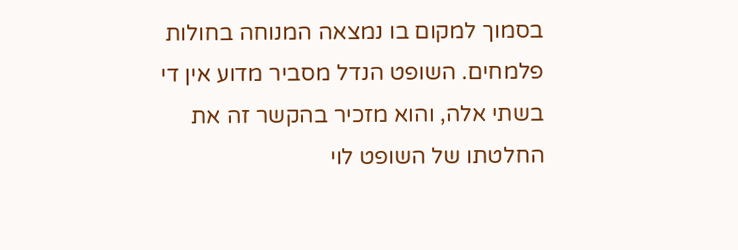בסמוך למקום בו נמצאה המנוחה בחולות פלמחים. השופט הנדל מסביר מדוע אין די בשתי אלה, והוא מזכיר בהקשר זה את החלטתו של השופט לוי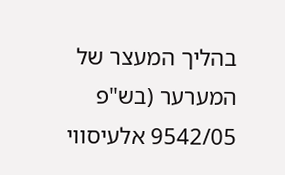בהליך המעצר של המערער (בש"פ 9542/05 אלעיסווי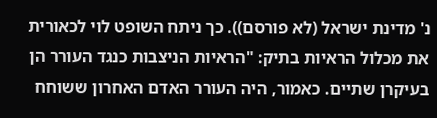נ' מדינת ישראל (לא פורסם)). כך ניתח השופט לוי לכאורית את מכלול הראיות בתיק: "הראיות הניצבות כנגד העורר הן בעיקרן שתיים. כאמור, היה העורר האדם האחרון ששוחח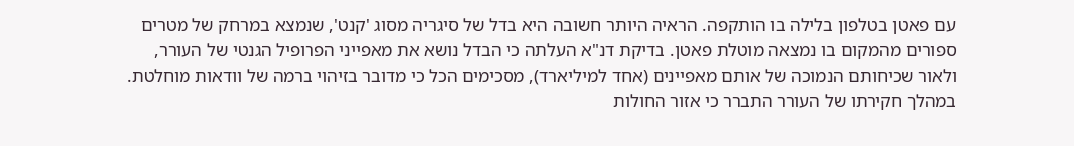עם פאטן בטלפון בלילה בו הותקפה. הראיה היותר חשובה היא בדל של סיגריה מסוג 'קנט', שנמצא במרחק של מטרים ספורים מהמקום בו נמצאה מוטלת פאטן. בדיקת דנ"א העלתה כי הבדל נושא את מאפייני הפרופיל הגנטי של העורר, ולאור שכיחותם הנמוכה של אותם מאפיינים (אחד למיליארד), מסכימים הכל כי מדובר בזיהוי ברמה של וודאות מוחלטת. במהלך חקירתו של העורר התברר כי אזור החולות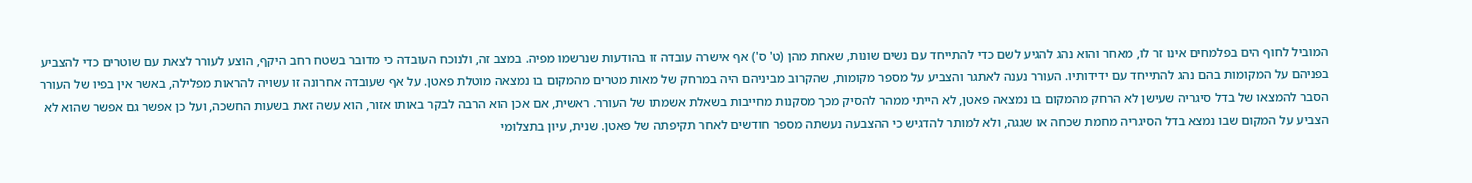המוביל לחוף הים בפלמחים אינו זר לו, מאחר והוא נהג להגיע לשם כדי להתייחד עם נשים שונות, שאחת מהן (ט' ס') אף אישרה עובדה זו בהודעות שנרשמו מפיה. במצב זה, ולנוכח העובדה כי מדובר בשטח רחב היקף, הוצע לעורר לצאת עם שוטרים כדי להצביע בפניהם על המקומות בהם נהג להתייחד עם ידידותיו. העורר נענה לאתגר והצביע על מספר מקומות, שהקרוב מביניהם היה במרחק של מאות מטרים מהמקום בו נמצאה מוטלת פאטן. על אף שעובדה אחרונה זו עשויה להראות מפלילה, באשר אין בפיו של העורר הסבר להמצאו של בדל סיגריה שעישן לא הרחק מהמקום בו נמצאה פאטן, לא הייתי ממהר להסיק מכך מסקנות מחייבות בשאלת אשמתו של העורר. ראשית, אם אכן הוא הרבה לבקר באותו אזור, הוא עשה זאת בשעות החשכה, ועל כן אפשר גם אפשר שהוא לא הצביע על המקום שבו נמצא בדל הסיגריה מחמת שכחה או שגגה, ולא למותר להדגיש כי ההצבעה נעשתה מספר חודשים לאחר תקיפתה של פאטן. שנית, עיון בתצלומי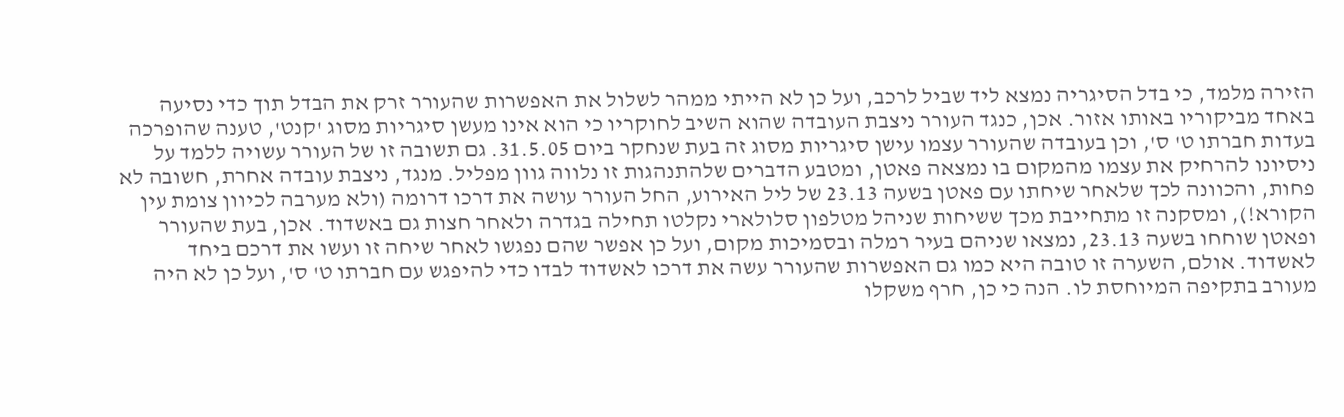הזירה מלמד, כי בדל הסיגריה נמצא ליד שביל לרכב, ועל כן לא הייתי ממהר לשלול את האפשרות שהעורר זרק את הבדל תוך כדי נסיעה באחד מביקוריו באותו אזור. אכן, כנגד העורר ניצבת העובדה שהוא השיב לחוקריו כי הוא אינו מעשן סיגריות מסוג 'קנט', טענה שהופרכה בעדות חברתו ט' ס', וכן בעובדה שהעורר עצמו עישן סיגריות מסוג זה בעת שנחקר ביום 31.5.05. גם תשובה זו של העורר עשויה ללמד על ניסיונו להרחיק את עצמו מהמקום בו נמצאה פאטן, ומטבע הדברים שלהתנהגות זו נלווה גוון מפליל. מנגד, ניצבת עובדה אחרת, חשובה לא פחות, והכוונה לכך שלאחר שיחתו עם פאטן בשעה 23.13 של ליל האירוע, החל העורר עושה את דרכו דרומה (ולא מערבה לכיוון צומת עין הקורא!), ומסקנה זו מתחייבת מכך ששיחות שניהל מטלפון סלולארי נקלטו תחילה בגדרה ולאחר חצות גם באשדוד. אכן, בעת שהעורר ופאטן שוחחו בשעה 23.13, נמצאו שניהם בעיר רמלה ובסמיכות מקום, ועל כן אפשר שהם נפגשו לאחר שיחה זו ועשו את דרכם ביחד לאשדוד. אולם, השערה זו טובה היא כמו גם האפשרות שהעורר עשה את דרכו לאשדוד לבדו כדי להיפגש עם חברתו ט' ס', ועל כן לא היה מעורב בתקיפה המיוחסת לו. הנה כי כן, חרף משקלו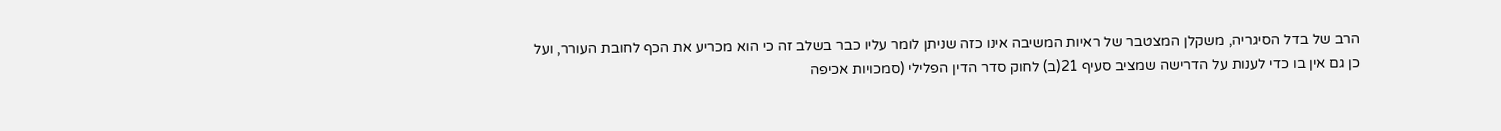הרב של בדל הסיגריה, משקלן המצטבר של ראיות המשיבה אינו כזה שניתן לומר עליו כבר בשלב זה כי הוא מכריע את הכף לחובת העורר, ועל כן גם אין בו כדי לענות על הדרישה שמציב סעיף 21(ב) לחוק סדר הדין הפלילי (סמכויות אכיפה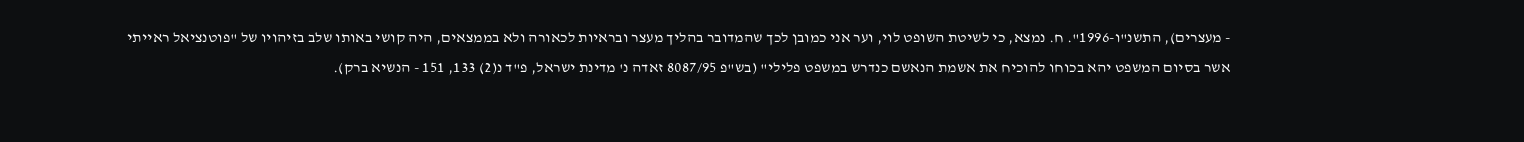- מעצרים), התשנ"ו-1996". ח. נמצא, כי לשיטת השופט לוי, וער אני כמובן לכך שהמדובר בהליך מעצר ובראיות לכאורה ולא בממצאים, היה קושי באותו שלב בזיהויו של "פוטנציאל ראייתי אשר בסיום המשפט יהא בכוחו להוכיח את אשמת הנאשם כנדרש במשפט פלילי" (בש"פ 8087/95 זאדה נ' מדינת ישראל, פ"ד נ(2) 133, 151 - הנשיא ברק).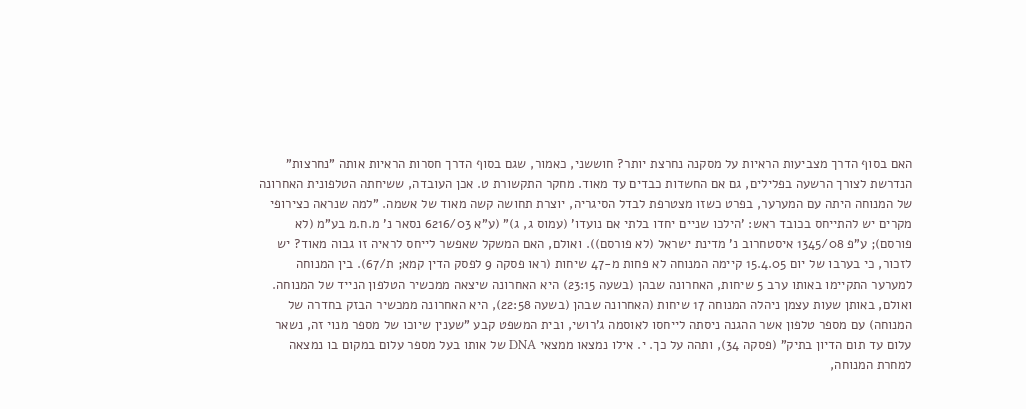האם בסוף הדרך מצביעות הראיות על מסקנה נחרצת יותר? חוששני, כאמור, שגם בסוף הדרך חסרות הראיות אותה "נחרצות" הנדרשת לצורך הרשעה בפלילים, גם אם החשדות כבדים עד מאוד. מחקר התקשורת ט. אכן העובדה, ששיחתה הטלפונית האחרונה של המנוחה היתה עם המערער, בפרט כשזו מצטרפת לבדל הסיגריה, יוצרת תחושה קשה מאוד של אשמה. "למה שנראה כצירופי מקרים יש להתייחס בכובד ראש: 'הילכו שניים יחדו בלתי אם נועדו' (עמוס ג, ג)" (ע"א 6216/03 נסאר נ' מ.ח.מ בע"מ (לא פורסם); ע"פ 1345/08 איסטחרוב נ' מדינת ישראל (לא פורסם)). ואולם, האם המשקל שאפשר לייחס לראיה זו גבוה מאוד? יש לזכור, כי בערבו של יום 15.4.05 קיימה המנוחה לא פחות מ-47 שיחות (ראו פסקה 9 לפסק הדין קמא; ת/67). בין המנוחה למערער התקיימו באותו ערב 5 שיחות, האחרונה שבהן (בשעה 23:15) היא האחרונה שיצאה ממכשיר הטלפון הנייד של המנוחה. ואולם, באותן שעות עצמן ניהלה המנוחה 17 שיחות (האחרונה שבהן (בשעה 22:58), היא האחרונה ממכשיר הבזק בחדרה של המנוחה) עם מספר טלפון אשר ההגנה ניסתה לייחסו לאוסמה ג'רושי, ובית המשפט קבע "שענין שיוכו של מספר מנוי זה, נשאר עלום עד תום הדיון בתיק" (פסקה 34), ותהה על כך. י. אילו נמצאו ממצאי DNA של אותו בעל מספר עלום במקום בו נמצאה למחרת המנוחה,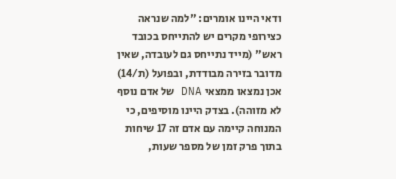ודאי היינו אומרים: "למה שנראה כצירופי מקרים יש להתייחס בכובד ראש" (מייד נתייחס גם לעובדה, שאין מדובר בזירה מבודדת, ובפועל (ת/14) אכן נמצאו ממצאי DNA של אדם נוסף לא מזוהה). בצדק היינו מוסיפים, כי המנוחה קיימה עם אדם זה 17 שיחות בתוך פרק זמן של מספר שעות,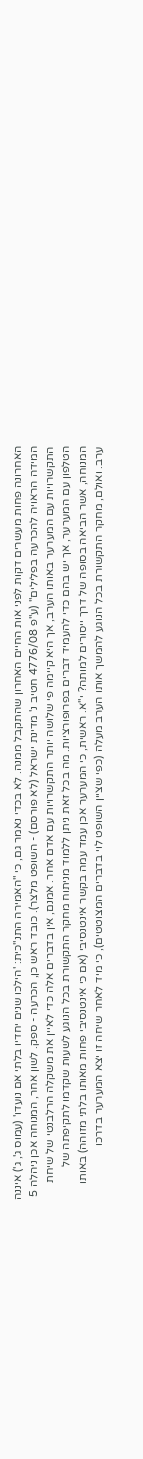האחרונה פחות מעשרים דקות לפני אות החיים האחרון שהתקבל ממנה. לא בכדי נאמר גם, כי "האמירה התנ"כית: 'הילכו שנים יחדיו בלתי אם נועדו' (עמוס ג', ג') איננה המידה הראויה להכרעה בפלילים" (ע"פ 4776/08 חטיב נ' מדינת ישראל (לא פורסם) - השופט מלצר). כובד ראש כן, הכרעה - ספק. לשון אחר, המנוחה אכן ניהלה 5 התקשרויות עם המערער באותו הערב, אך היא קיימה פי שלושה יותר התקשרויות עם אדם אחר. אמנם, אין בדברים אלה כדי לאיין את משקלה הרלבנטי של שיחת הטלפון עם המערער, אך יש בהם כדי להעמיד דברים בפרופורציות. מה בכל זאת ניתן ללמוד מניתוח מחקר התקשורת בכל הנוגע לשעות שקדמו לתקיפתה של המנוחה, אשר הביאה בסופה של דרך ייסורים למותה? י"א. ראשית, כי המערער אכן עמד עמה בקשר אינטנסיבי (אם כי אינטנסיבי פחות מאותו בלתי מזוהה) באותו ערב. ואולם, מחקר התקשורת בכל הנוגע להמשך אותו הערב מעלה (כפי שציין השופט לוי בדברים המצוטטים), כי מיד לאחר שיחה זו יצא המערער בדרכו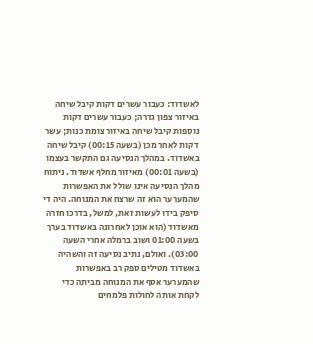לאשדוד: כעבור עשרים דקות קיבל שיחה באיזור צפון גדרה; כעבור עשרים דקות נוספות קיבל שיחה באיזור צומת כנות; עשר דקות לאחר מכן (בשעה 00:15) קיבל שיחה באשדוד. במהלך הנסיעה גם התקשר בעצמו (בשעה 00:01) מאיזור מחלף אשדוד. ניתוח מהלך הנסיעה אינו שולל את האפשרות שהמערער הוא זה שרצח את המנוחה. היה די סיפק בידו לעשות זאת, למשל, בדרכו חזרה מאשדוד (הוא אוכן לאחרונה באשדוד בערך בשעה 01:00 ושוב ברמלה אחרי השעה 03:00). ואולם, נתיב נסיעה זה והשהיה באשדוד מטילים ספק רב באפשרות שהמערער אסף את המנוחה מביתה כדי לקחת אותה לחולות פלמחים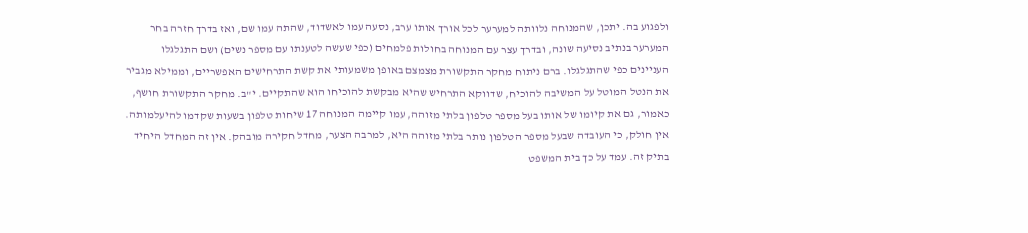ולפגוע בה. יתכן, שהמנוחה נלוותה למערער לכל אורך אותו ערב, נסעה עמו לאשדוד, שהתה עמו שם, ואז בדרך חזרה בחר המערער בנתיב נסיעה שונה, ובדרך עצר עם המנוחה בחולות פלמחים (כפי שעשה לטענתו עם מספר נשים) ושם התגלגלו העניינים כפי שהתגלגלו. ברם ניתוח מחקר התקשורת מצמצם באופן משמעותי את קשת התרחישים האפשריים, וממילא מגביר את הנטל המוטל על המשיבה להוכיח, שדווקא התרחיש שהיא מבקשת להוכיחו הוא שהתקיים. י"ב. מחקר התקשורת חושף, כאמור, גם את קיומו של אותו בעל מספר טלפון בלתי מזוהה, עמו קיימה המנוחה 17 שיחות טלפון בשעות שקדמו להיעלמותה. אין חולק, כי העובדה שבעל מספר הטלפון נותר בלתי מזוהה היא, למרבה הצער, מחדל חקירה מובהק. אין זה המחדל היחיד בתיק זה. עמד על כך בית המשפט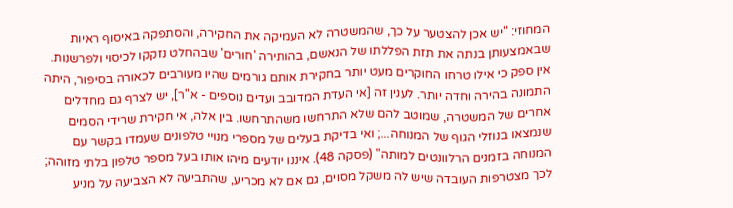המחוזי: "יש אכן להצטער על כך, שהמשטרה לא העמיקה את החקירה, והסתפקה באיסוף ראיות שבאמצעותן בנתה את תזת הפללתו של הנאשם, בהותירה 'חורים' שבהחלט נזקקו לכיסוי ולפרשנות. אין ספק כי אילו טרחו החוקרים מעט יותר בחקירת אותם גורמים שהיו מעורבים לכאורה בסיפור, היתה התמונה בהירה וחדה יותר. לענין זה [אי העדת המדובב ועדים נוספים - א"ר], יש לצרף גם מחדלים אחרים של המשטרה, שמוטב להם שלא התרחשו משהתרחשו. בין אלה, אי חקירת שרידי הסמים שנמצאו בנוזלי הגוף של המנוחה...; ואי בדיקת בעלים של מספרי מנויי טלפונים שעמדו בקשר עם המנוחה בזמנים הרלוונטים למותה" (פסקה 48). איננו יודעים מיהו אותו בעל מספר טלפון בלתי מזוהה; לכך מצטרפות העובדה שיש לה משקל מסוים, גם אם לא מכריע, שהתביעה לא הצביעה על מניע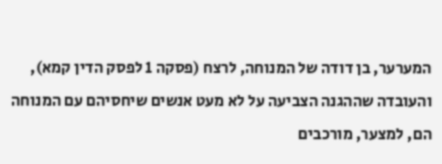המערער, בן דודה של המנוחה, לרצח (פסקה 1 לפסק הדין קמא), והעובדה שההגנה הצביעה על לא מעט אנשים שיחסיהם עם המנוחה הם, למצער, מורכבים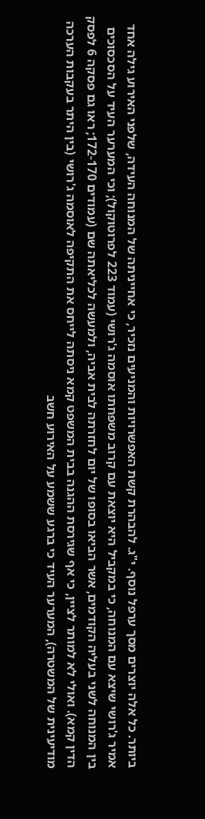ביותר. כל אלה יוצרים מסך ערפל נוסף. י"ג. להבהרת קשת האפשרויות והמניעים נזכיר, כי אחייניתה של המנוחה העידה, שלפני האירוע גילה אחד אמיר ג'רושי שיצא עם המנוחה, כי במקביל היא יוצאת עם קרוב משפחתו אוסמה ג'רושי (עמוד 223 לפרוטוקול); וכי המערער העיד על הסכסוכים בין המנוחה לשני בעליה הקודמים, אשר הביאו בסופו של יום לחזרתה לבית אביה, ולמעשה לכליאתה שם (עמודים 172-170; ראו גם פסקה 6 לפסק הדין קמא). ואולי לא למותר לציין, כי אף שגירסת ההגנה בבית המשפט קמא ניסתה לייחס את התקיפה לאוסמה ג'רושי (בין היתר בעקבות הערכה מודיעינית של המשטרה), המערער העיד כי ברגע ששמע על האירוע חשב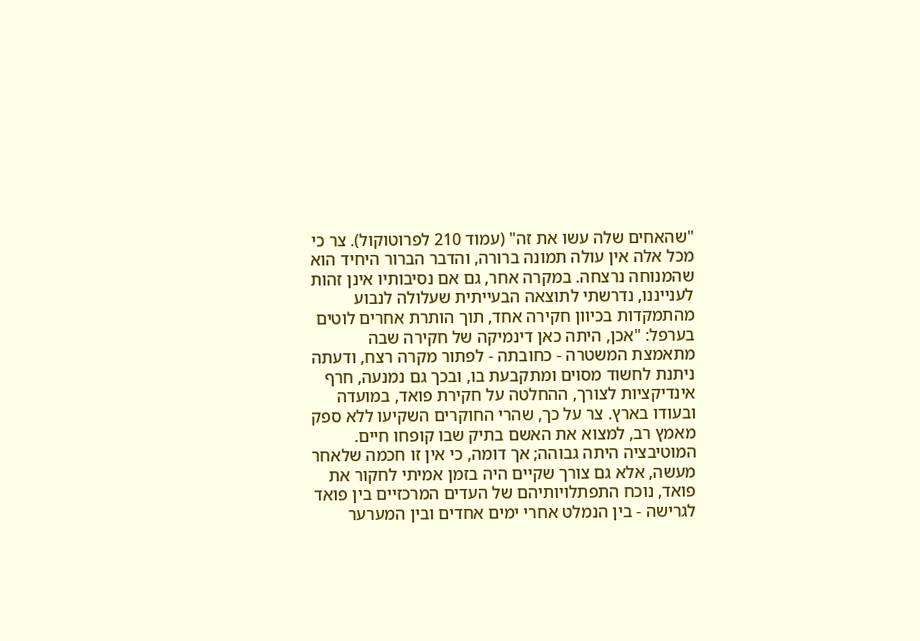"שהאחים שלה עשו את זה" (עמוד 210 לפרוטוקול). צר כי מכל אלה אין עולה תמונה ברורה, והדבר הברור היחיד הוא שהמנוחה נרצחה. במקרה אחר, גם אם נסיבותיו אינן זהות לענייננו, נדרשתי לתוצאה הבעייתית שעלולה לנבוע מהתמקדות בכיוון חקירה אחד, תוך הותרת אחרים לוטים בערפל: "אכן, היתה כאן דינמיקה של חקירה שבה מתאמצת המשטרה - כחובתה - לפתור מקרה רצח, ודעתה ניתנת לחשוד מסוים ומתקבעת בו, ובכך גם נמנעה, חרף אינדיקציות לצורך, ההחלטה על חקירת פואד, במועדה ובעודו בארץ. צר על כך, שהרי החוקרים השקיעו ללא ספק מאמץ רב, למצוא את האשם בתיק שבו קופחו חיים. המוטיבציה היתה גבוהה; אך דומה, כי אין זו חכמה שלאחר מעשה, אלא גם צורך שקיים היה בזמן אמיתי לחקור את פואד, נוכח התפתלויותיהם של העדים המרכזיים בין פואד לגרישה - בין הנמלט אחרי ימים אחדים ובין המערער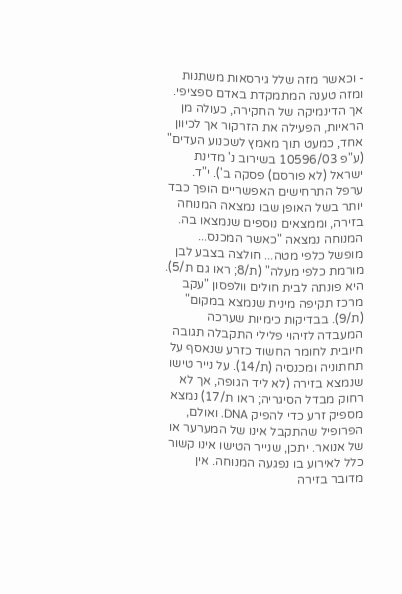- וכאשר מזה שלל גירסאות משתנות ומזה טענה המתמקדת באדם ספציפי. אך הדינמיקה של החקירה, כעולה מן הראיות, הפעילה את הזרקור אך לכיוון אחד, כמעט תוך מאמץ לשכנוע העדים" (ע"פ 10596/03 בשירוב נ' מדינת ישראל (לא פורסם) פסקה ב'). י"ד. ערפל התרחישים האפשריים הופך כבד יותר בשל האופן שבו נמצאה המנוחה בזירה, וממצאים נוספים שנמצאו בה. המנוחה נמצאה "כאשר המכנס... מופשל כלפי מטה... חולצה בצבע לבן מורמת כלפי מעלה" (ת/8; ראו גם ת/5). היא פונתה לבית חולים וולפסון "עקב מרכז תקיפה מינית שנמצא במקום" (ת/9). בבדיקות כימיות שערכה המעבדה לזיהוי פלילי התקבלה תגובה חיובית לחומר החשוד כזרע שנאסף על תחתוניה ומכנסיה (ת/14). על נייר טישו שנמצא בזירה (לא ליד הגופה, אך לא רחוק מבדל הסיגריה; ראו ת/17) נמצא מספיק זרע כדי להפיק DNA. ואולם, הפרופיל שהתקבל אינו של המערער או של אנואר. יתכן, שנייר הטישו אינו קשור כלל לאירוע בו נפגעה המנוחה. אין מדובר בזירה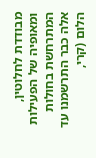מבודדת לחלוטין, ומאופיה של הפעילות המתרחשת בחולות אלה כבר התרשמנו עד הלום (קרי,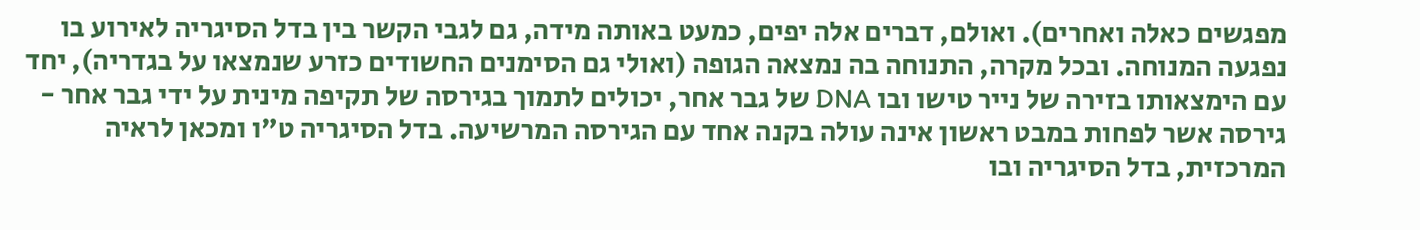מפגשים כאלה ואחרים). ואולם, דברים אלה יפים, כמעט באותה מידה, גם לגבי הקשר בין בדל הסיגריה לאירוע בו נפגעה המנוחה. ובכל מקרה, התנוחה בה נמצאה הגופה (ואולי גם הסימנים החשודים כזרע שנמצאו על בגדריה), יחד עם הימצאותו בזירה של נייר טישו ובו DNA של גבר אחר, יכולים לתמוך בגירסה של תקיפה מינית על ידי גבר אחר - גירסה אשר לפחות במבט ראשון אינה עולה בקנה אחד עם הגירסה המרשיעה. בדל הסיגריה ט"ו ומכאן לראיה המרכזית, בדל הסיגריה ובו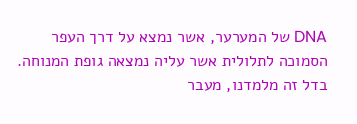DNA של המערער, אשר נמצא על דרך העפר הסמוכה לתלולית אשר עליה נמצאה גופת המנוחה. בדל זה מלמדנו, מעבר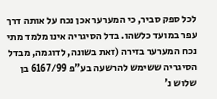לכל ספק סביר, כי המערער אכן נכח על אותה דרך עפר במועד כלשהו. בדל הסיגריה אינו מלמד מתי נכח המערער בזירה (זאת בשונה, לדוגמה, מבדל הסיגריה ששימש להרשעה בע"פ 6167/99 בן שלוש נ'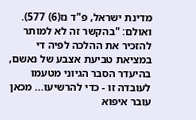מדינת ישראל, פ"ד נז(6) 577). ואולם: "בהקשר זה לא למותר להזכיר את ההלכה לפיה די במציאת טביעת אצבע של נאשם, בהיעדר הסבר הגיוני מטעמו לעובדה זו - כדי להרשיעו... מכאן עובר איפוא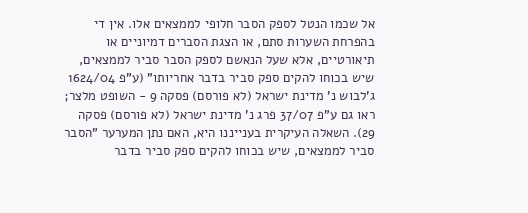אל שכמו הנטל לספק הסבר חלופי לממצאים אלו. אין די בהפרחת השערות סתם, או הצגת הסברים דמיוניים או תיאורטיים, אלא שעל הנאשם לספק הסבר סביר לממצאים, שיש בכוחו להקים ספק סביר בדבר אחריותו" (ע"פ 1624/04 ג'לבוש נ' מדינת ישראל (לא פורסם) פסקה 9 - השופט מלצר; ראו גם ע"פ 37/07 פרג נ' מדינת ישראל (לא פורסם) פסקה 29). השאלה העיקרית בענייננו היא, האם נתן המערער "הסבר סביר לממצאים, שיש בכוחו להקים ספק סביר בדבר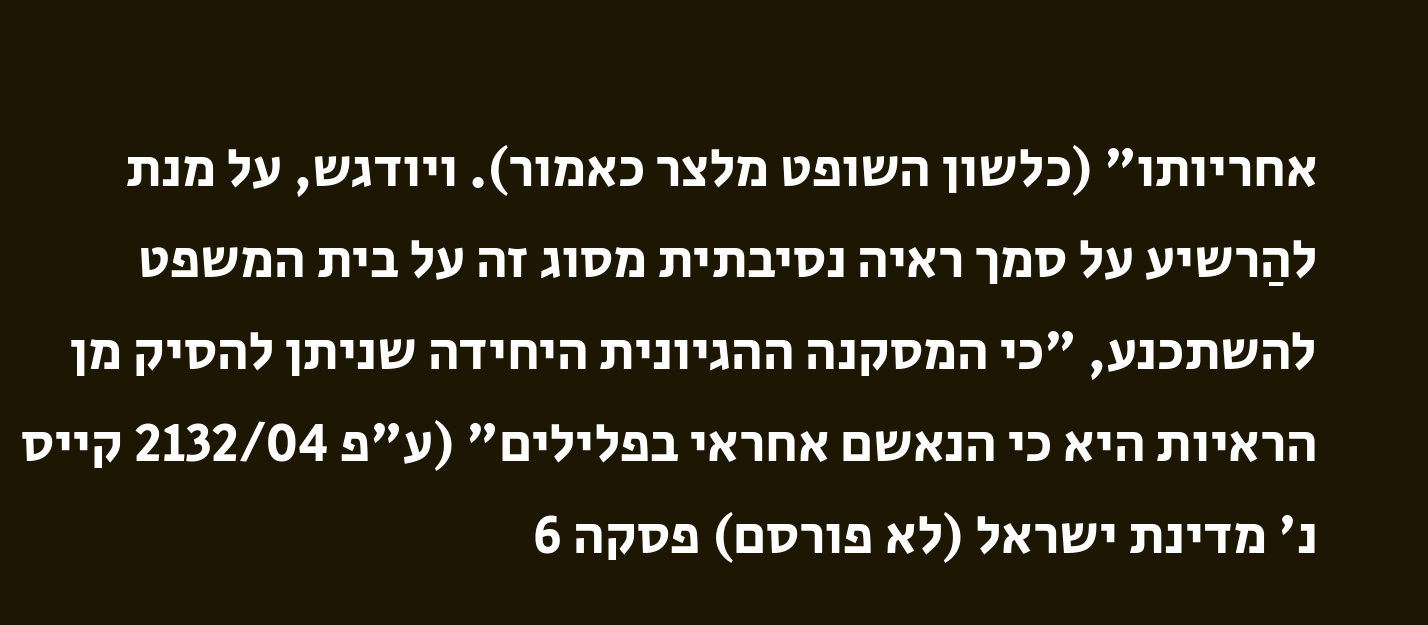אחריותו" (כלשון השופט מלצר כאמור). ויודגש, על מנת להַרשיע על סמך ראיה נסיבתית מסוג זה על בית המשפט להשתכנע, "כי המסקנה ההגיונית היחידה שניתן להסיק מן הראיות היא כי הנאשם אחראי בפלילים" (ע"פ 2132/04 קייס נ' מדינת ישראל (לא פורסם) פסקה 6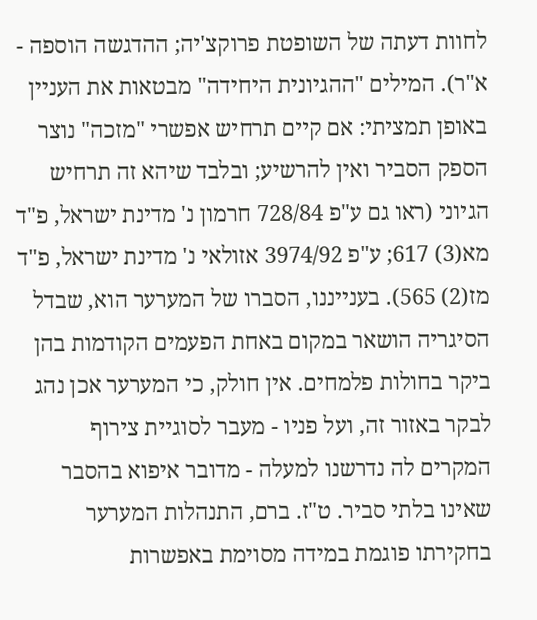לחוות דעתה של השופטת פרוקצ'יה; ההדגשה הוספה - א"ר). המילים "ההגיונית היחידה" מבטאות את העניין באופן תמציתי: אם קיים תרחיש אפשרי "מזכה" נוצר הספק הסביר ואין להרשיע; ובלבד שיהא זה תרחיש הגיוני (ראו גם ע"פ 728/84 חרמון נ' מדינת ישראל, פ"ד מא(3) 617; ע"פ 3974/92 אזולאי נ' מדינת ישראל, פ"ד מז(2) 565). בענייננו, הסברו של המערער הוא, שבדל הסיגריה הושאר במקום באחת הפעמים הקודמות בהן ביקר בחולות פלמחים. אין חולק, כי המערער אכן נהג לבקר באזור זה, ועל פניו - מעבר לסוגיית צירוף המקרים לה נדרשנו למעלה - מדובר איפוא בהסבר שאינו בלתי סביר. ט"ז. ברם, התנהלות המערער בחקירתו פוגמת במידה מסוימת באפשרות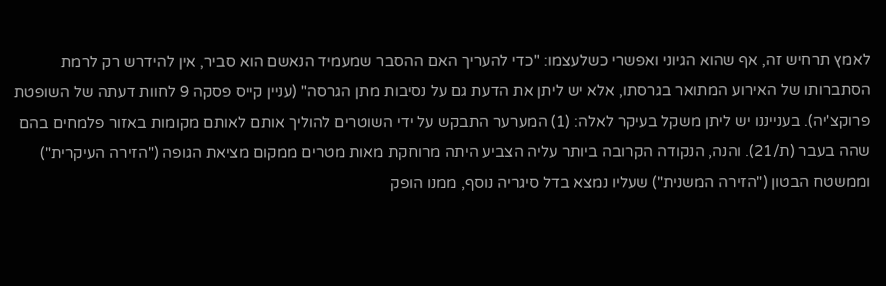לאמץ תרחיש זה, אף שהוא הגיוני ואפשרי כשלעצמו: "כדי להעריך האם ההסבר שמעמיד הנאשם הוא סביר, אין להידרש רק לרמת הסתברותו של האירוע המתואר בגרסתו, אלא יש ליתן את הדעת גם על נסיבות מתן הגרסה" (עניין קייס פסקה 9 לחוות דעתה של השופטת פרוקצ'יה). בענייננו יש ליתן משקל בעיקר לאלה: (1) המערער התבקש על ידי השוטרים להוליך אותם לאותם מקומות באזור פלמחים בהם שהה בעבר (ת/21). והנה, הנקודה הקרובה ביותר עליה הצביע היתה מרוחקת מאות מטרים ממקום מציאת הגופה ("הזירה העיקרית") וממשטח הבטון ("הזירה המשנית") שעליו נמצא בדל סיגריה נוסף, ממנו הופק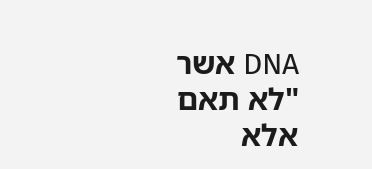DNA אשר "לא תאם אלא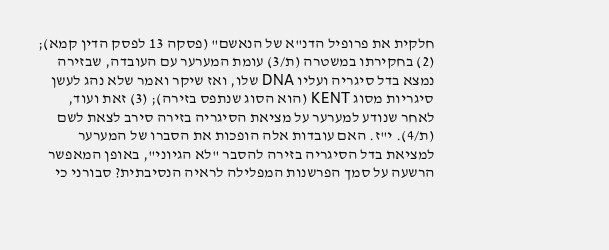חלקית את פרופיל הדנ"א של הנאשם" (פסקה 13 לפסק הדין קמא); (2) בחקירתו במשטרה (ת/3) עומת המערער עם העובדה, שבזירה נמצא בדל סיגריה ועליו DNA שלו, ואז שיקר ואמר שלא נהג לעשן סיגריות מסוג KENT (הוא הסוג שנתפס בזירה); (3) זאת ועוד, לאחר שנודע למערער על מציאת הסיגריה בזירה סירב לצאת לשם (ת/4). י"ז. האם עובדות אלה הופכות את הסברו של המערער למציאת בדל הסיגריה בזירה להסבר "לא הגיוני", באופן המאפשר הרשעה על סמך הפרשנות המפלילה לראיה הנסיבתית? סבורני כי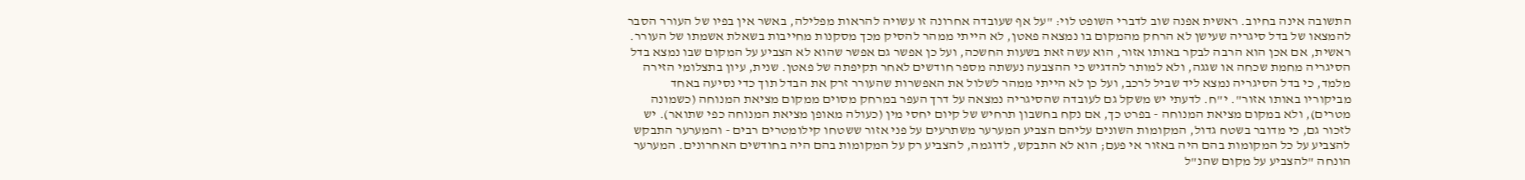התשובה אינה בחיוב. ראשית אפנה שוב לדברי השופט לוי: "על אף שעובדה אחרונה זו עשויה להראות מפלילה, באשר אין בפיו של העורר הסבר להמצאו של בדל סיגריה שעישן לא הרחק מהמקום בו נמצאה פאטן, לא הייתי ממהר להסיק מכך מסקנות מחייבות בשאלת אשמתו של העורר. ראשית, אם אכן הוא הרבה לבקר באותו אזור, הוא עשה זאת בשעות החשכה, ועל כן אפשר גם אפשר שהוא לא הצביע על המקום שבו נמצא בדל הסיגריה מחמת שכחה או שגגה, ולא למותר להדגיש כי ההצבעה נעשתה מספר חודשים לאחר תקיפתה של פאטן. שנית, עיון בתצלומי הזירה מלמד, כי בדל הסיגריה נמצא ליד שביל לרכב, ועל כן לא הייתי ממהר לשלול את האפשרות שהעורר זרק את הבדל תוך כדי נסיעה באחד מביקוריו באותו אזור". י"ח. לדעתי יש משקל גם לעובדה שהסיגריה נמצאה על דרך העפר במרחק מסוים ממקום מציאת המנוחה (כשמונה מטרים), ולא במקום מציאת המנוחה - בפרט כך, אם נקח בחשבון תרחיש של קיום יחסי מין (כעולה מאופן מציאת המנוחה כפי שתואר). יש לזכור גם, כי מדובר בשטח גדול, המקומות השונים עליהם הצביע המערער משתרעים על פני אזור ששטחו קילומטרים רבים - והמערער התבקש להצביע על כל המקומות בהם היה באזור אי פעם; הוא לא התבקש, לדוגמה, להצביע רק על המקומות בהם היה בחודשים האחרונים. המערער הונחה "להצביע על מקום שהנ"ל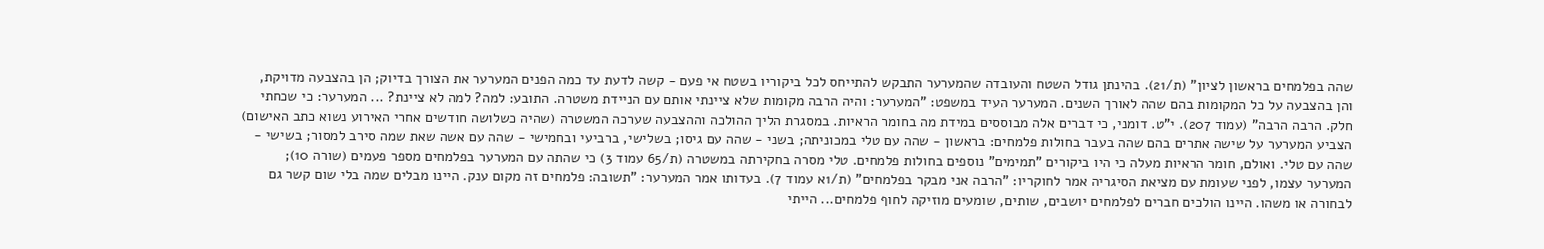שהה בפלמחים בראשון לציון" (ת/21). בהינתן גודל השטח והעובדה שהמערער התבקש להתייחס לכל ביקוריו בשטח אי פעם - קשה לדעת עד כמה הפנים המערער את הצורך בדיוק; הן בהצבעה מדויקת, והן בהצבעה על כל המקומות בהם שהה לאורך השנים. המערער העיד במשפט: "המערער: והיה הרבה מקומות שלא ציינתי אותם עם הניידת משטרה. התובע: למה? למה לא ציינת? ... המערער: כי שכחתי חלק. הרבה הרבה" (עמוד 207). י"ט. דומני, כי דברים אלה מבוססים במידת מה בחומר הראיות. במסגרת הליך ההולכה וההצבעה שערכה המשטרה (שהיה כשלושה חודשים אחרי האירוע נשוא כתב האישום) הצביע המערער על שישה אתרים בהם שהה בעבר בחולות פלמחים: בראשון - שהה עם טלי במכוניתה; בשני - שהה עם גיסו; בשלישי, ברביעי ובחמישי - שהה עם אשה שאת שמה סירב למסור; בשישי - שהה עם טלי. ואולם, חומר הראיות מעלה כי היו ביקורים "תמימים" נוספים בחולות פלמחים. טלי מסרה בחקירתה במשטרה (ת/65 עמוד 3) כי שהתה עם המערער בפלמחים מספר פעמים (שורה 10); המערער עצמו, לפני שעומת עם מציאת הסיגריה אמר לחוקריו: "הרבה אני מבקר בפלמחים" (ת/1א עמוד 7). בעדותו אמר המערער: "תשובה: פלמחים זה מקום ענק. היינו מבלים שמה בלי שום קשר גם לבחורה או משהו. היינו הולכים חברים לפלמחים יושבים, שותים, שומעים מוזיקה לחוף פלמחים... הייתי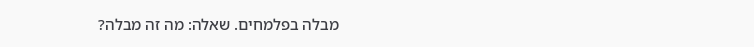מבלה בפלמחים. שאלה: מה זה מבלה?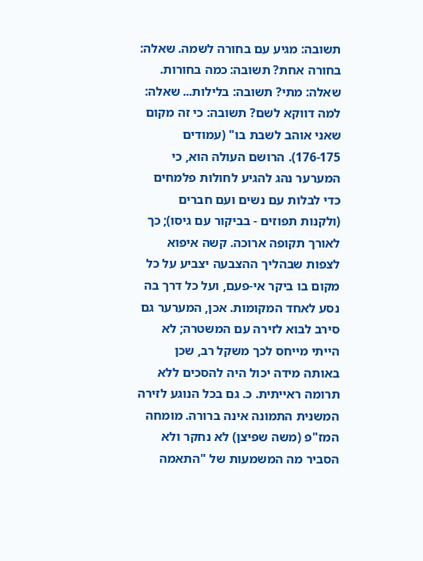תשובה: מגיע עם בחורה לשמה. שאלה: בחורה אחת? תשובה: כמה בחורות. שאלה: מתי? תשובה: בלילות... שאלה: למה דווקא לשם? תשובה: כי זה מקום שאני אוהב לשבת בו" (עמודים 176-175). הרושם העולה הוא, כי המערער נהג להגיע לחולות פלמחים כדי לבלות עם נשים ועם חברים (ולקנות תפוזים - בביקור עם גיסו); כך לאורך תקופה ארוכה. קשה איפוא לצפות שבהליך ההצבעה יצביע על כל מקום בו ביקר אי-פעם, ועל כל דרך בה נסע לאחד המקומות. אכן, המערער גם סירב לבוא לזירה עם המשטרה; לא הייתי מייחס לכך משקל רב, שכן באותה מידה יכול היה להסכים ללא תרומה ראייתית. כ. גם בכל הנוגע לזירה המשנית התמונה אינה ברורה. מומחה המז"פ (משה שפיצן) לא נחקר ולא הסביר מה המשמעות של "התאמה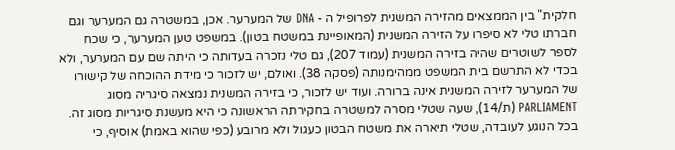חלקית" בין הממצאים מהזירה המשנית לפרופיל ה - DNA של המערער. אכן, במשטרה גם המערער וגם חברתו טלי לא סיפרו על הזירה המשנית (המאופיינת במשטח בטון). במשפט טען המערער, כי שכח לספר לשוטרים שהיה בזירה המשנית (עמוד 207), גם טלי נזכרה בעדותה כי היתה שם עם המערער, ולא בכדי לא התרשם בית המשפט ממהימנותה (פסקה 38). ואולם, יש לזכור כי מידת ההוכחה של קישורו של המערער לזירה המשנית אינה ברורה. ועוד יש לזכור, כי בזירה המשנית נמצאה סיגריה מסוג PARLIAMENT (ת/14), שעה שטלי מסרה למשטרה בחקירתה הראשונה כי היא מעשנת סיגריות מסוג זה. בכל הנוגע לעובדה, שטלי תיארה את משטח הבטון כעגול ולא מרובע (כפי שהוא באמת) אוסיף, כי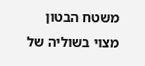משטח הבטון מצוי בשוליה של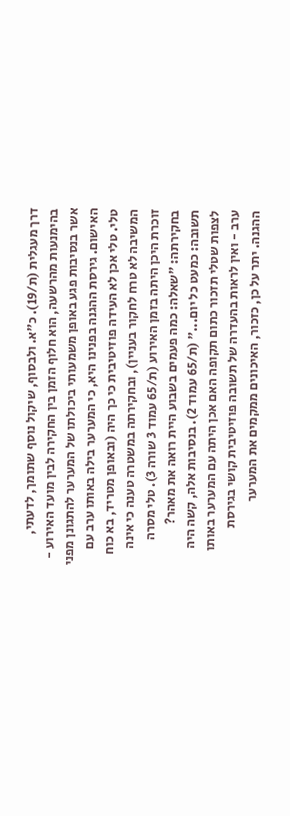דרך מעגלית (ת/19). כ"א. ולבסוף, שיקול נוסף שתומך, לדעתי, בהימנעות מהרשעה, הוא חלוף הזמן בין החקירה לבין מועד האירוע - אשר בנסיבות פגע באופן משמעותי ביכולתו של המערער להתגונן מפני האישום. גירסת ההגנה בפנינו היא, כי המערער בילה באותו ערב עם טלי. טלי אכן לא העידה פוזיטיבית כי כך היה (ובאופן מטריד, בא כוח המשיבה לא טרח לחקור בעניין), ובחקירתה במשטרה טענה כי אינה זוכרת היכן היתה בזמן האירוע (ת/65 עמוד 3 שורה 3). טלי מסרה בחקירתה: "שאלה: כמה פעמים בשבוע היית רואה את מאהר? תשובה: כמעט כל יום..." (ת/65 עמוד 2). בנסיבות אלה, קשה היה לצפות שטלי תזכור כתום תקופה האם אכן היתה עם המערער באותו ערב - ואין לראות בהעדרה של תשובה פוזיטיבית קושי בגירסת ההגנה. יתר על כן, כזכור, האיכונים ממקמים את המערער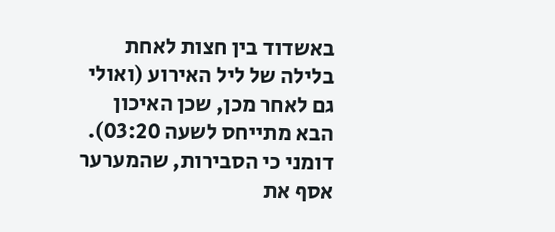באשדוד בין חצות לאחת בלילה של ליל האירוע (ואולי גם לאחר מכן, שכן האיכון הבא מתייחס לשעה 03:20). דומני כי הסבירות, שהמערער אסף את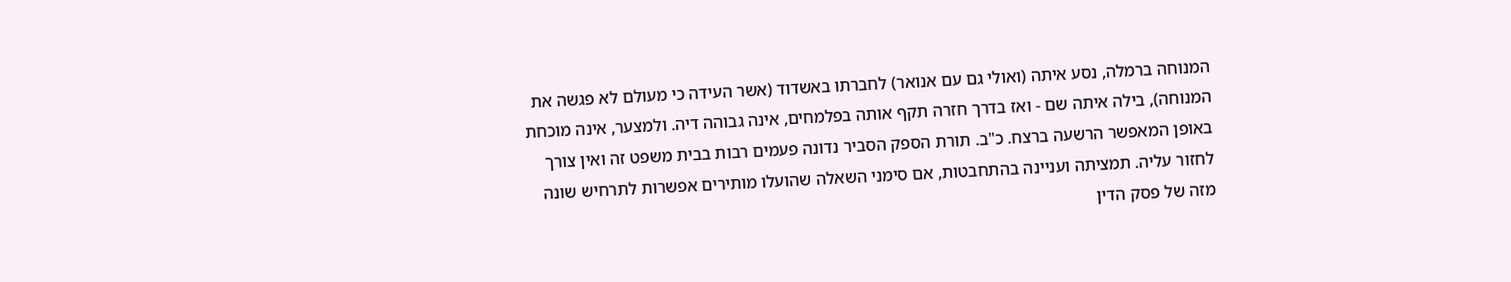המנוחה ברמלה, נסע איתה (ואולי גם עם אנואר) לחברתו באשדוד (אשר העידה כי מעולם לא פגשה את המנוחה), בילה איתה שם - ואז בדרך חזרה תקף אותה בפלמחים, אינה גבוהה דיה. ולמצער, אינה מוכחת באופן המאפשר הרשעה ברצח. כ"ב. תורת הספק הסביר נדונה פעמים רבות בבית משפט זה ואין צורך לחזור עליה. תמציתה ועניינה בהתחבטות, אם סימני השאלה שהועלו מותירים אפשרות לתרחיש שונה מזה של פסק הדין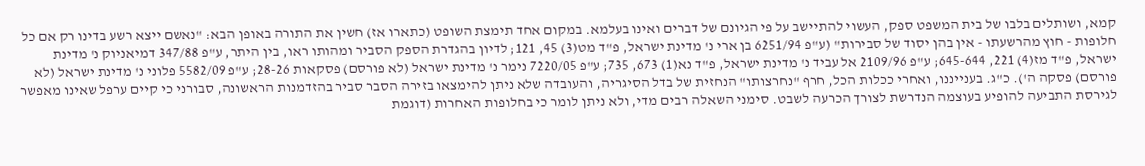קמא, ושותלים בלבו של בית המשפט ספק, העשוי להתיישב על פי הגיונם של דברים ואינו בעלמא. במקום אחד תימצת השופט (כתארו אז) חשין את התורה באופן הבא: "נאשם ייצא רשע בדינו רק אם כל חלופות - חוץ מהרשעתו - אין בהן יסוד של סבירות" (ע"פ 6251/94 בן ארי נ' מדינת ישראל, פ"ד מט(3) 45, 121; לדיון בהגדרת הספק הסביר ומהותו ראו, בין היתר, ע"פ 347/88 דמיאניוק נ' מדינת ישראל, פ"ד מז(4) 221, 645-644; ע"פ 2109/96 אל עביד נ' מדינת ישראל, פ"ד נא(1) 673, 735; ע"פ 7220/05 נימר נ' מדינת ישראל (לא פורסם) פסקאות 28-26; ע"פ 5582/09 פלוני נ' מדינת ישראל (לא פורסם) פסקה ה'). כ"ג. בענייננו, ואחרי ככלות הכל, חרף "נחרצותו" הנחזית של בדל הסיגריה, והעובדה שלא ניתן להימצאו בזירה הסבר סביר בהזדמנות הראשונה, סבורני כי קיים ערפל שאינו מאפשר לגירסת התביעה להופיע בעוצמה הנדרשת לצורך הכרעה לשבט. סימני השאלה רבים מדי, ולא ניתן לומר כי בחלופות האחרות (דוגמת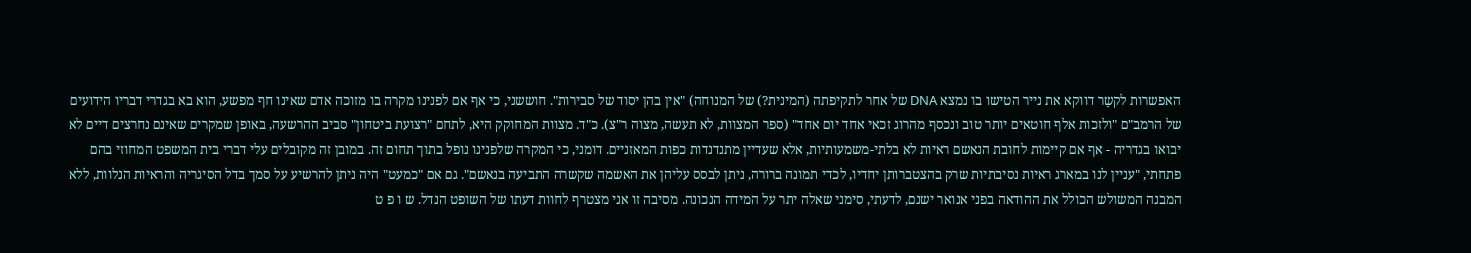האפשרות לקשֵר דווקא את נייר הטישו בו נמצא DNA של אחר לתקיפתה (המינית?) של המנוחה) "אין בהן יסוד של סבירות". חוששני, כי אף אם לפנינו מקרה בו מזוכה אדם שאינו חף מפשע, הוא בא בגדרי דבריו הידועים של הרמב"ם "ולזכות אלף חוטאים יותר טוב ונכסף מהרוג זכאי אחד יום אחד" (ספר המצוות, לא תעשה, מצוה ר"צ). כ"ד. מצוות המחוקק היא, לתחם "רצועת ביטחון" סביב ההרשעה, באופן שמקרים שאינם נחרצים דיים לא יבואו בגדריה - אף אם קיימות לחובת הנאשם ראיות לא בלתי-משמעותיות, אלא שעדיין מתנדנדות כפות המאזניים. דומני, כי המקרה שלפנינו נופל בתוך תחום זה. במובן זה מקובלים עלי דברי בית המשפט המחוזי בהם פתחתי, "עניין לנו במארג ראיות נסיבתיות שרק בהצטברותן יחדיו, לכדי תמונה ברורה, ניתן לבסס עליהן את האשמה שקשרה התביעה בנאשם". גם אם "כמעט" היה ניתן להרשיע על סמך בדל הסיגריה והראיות הנלוות, ללא המבנה המשולש הכולל את ההודאה בפני אנואר ישנם, לדעתי, סימני שאלה יתר על המידה הנכונה. מסיבה זו אני מצטרף לחוות דעתו של השופט הנדל. ש ו פ ט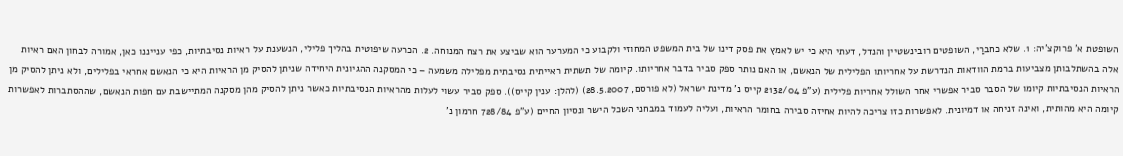השופטת א' פרוקצ'יה: 1. שלא כחברַי, השופטים רובינשטיין והנדל, דעתי היא כי יש לאמץ את פסק דינו של בית המשפט המחוזי ולקבוע כי המערער הוא שביצע את רצח המנוחה. 2. הכרעה שיפוטית בהליך פלילי, הנשענת על ראיות נסיבתיות, כפי ענייננו כאן, אמורה לבחון האם ראיות אלה בהשתלבותן מצביעות ברמת הוודאות הנדרשת על אחריותו הפלילית של הנאשם, או האם נותר ספק סביר בדבר אחריותו. קיומה של תשתית ראייתית נסיבתית מפלילה משמעה – כי המסקנה ההגיונית היחידה שניתן להסיק מן הראיות היא כי הנאשם אחראי בפלילים, ולא ניתן להסיק מן הראיות הנסיבתיות קיומו של הסבר סביר אפשרי אחר השולל אחריות פלילית (ע"פ 2132/04 קייס נ' מדינת ישראל (לא פורסם, 28.5.2007) (להלן: ענין קייס)). ספק סביר עשוי לעלות מהראיות הנסיבתיות כאשר ניתן להסיק מהן מסקנה המתיישבת עם חפות הנאשם, שההסתברות לאפשרות קיומה היא מהותית, ואינה זניחה או דמיונית. לאפשרות כזו צריכה להיות אחיזה סבירה בחומר הראיות, ועליה לעמוד במבחני השכל הישר ונסיון החיים (ע"פ 728/84 חרמון נ'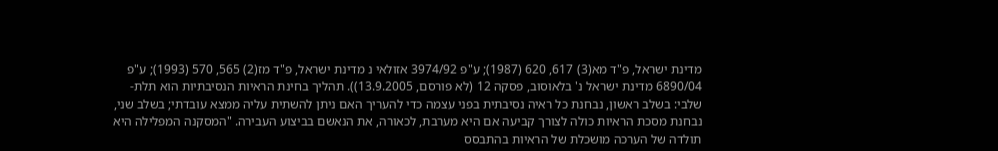מדינת ישראל, פ"ד מא(3) 617, 620 (1987); ע"פ 3974/92 אזולאי נ מדינת ישראל, פ"ד מז(2) 565, 570 (1993); ע"פ 6890/04 מדינת ישראל נ' בלאוסוב, פסקה 12 (לא פורסם, 13.9.2005)). תהליך בחינת הראיות הנסיבתיות הוא תלת-שלבי: בשלב ראשון, נבחנת כל ראיה נסיבתית בפני עצמה כדי להעריך האם ניתן להשתית עליה ממצא עובדתי; בשלב שני, נבחנת מסכת הראיות כולה לצורך קביעה אם היא מערבת, לכאורה, את הנאשם בביצוע העבירה. "המסקנה המפלילה היא תולדה של הערכה מושכלת של הראיות בהתבסס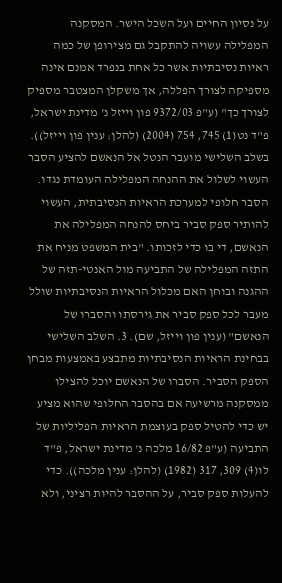על נסיון החיים ועל השכל הישר. המסקנה המפלילה עשויה להתקבל גם מצירופן של כמה ראיות נסיבתיות אשר כל אחת בנפרד אמנם אינה מספיקה לצורך הפללה, אך משקלן המצטבר מספיק לצורך כך" (ע"פ 9372/03 פון וייזל נ' מדינת ישראל, פ"ד נט(1) 745, 754 (2004) (להלן: ענין פון וייזל)). בשלב השלישי מועבר הנטל אל הנאשם להציע הסבר העשוי לשלול את ההנחה המפלילה העומדת נגדו. הסבר חלופי למערכת הראיות הנסיבתית, העשוי להותיר ספק סביר ביחס להנחה המפלילה את הנאשם, די בו כדי לזכותו. "בית המשפט מניח את התזה המפלילה של התביעה מול האנטי-תזה של ההגנה ובוחן האם מכלול הראיות הנסיבתיות שולל מעבר לכל ספק סביר את גירסתו והסברו של הנאשם" (ענין פון וייזל, שם). 3. השלב השלישי בבחינת הראיות הנסיבתיות מתבצע באמצעות מבחן הספק הסביר. הסברו של הנאשם יוכל להצילו ממסקנה מרשיעה אם בהסבר החלופי שהוא מציע יש כדי להטיל ספק בעוצמת הראיות הפליליות של התביעה (ע"פ 16/82 מלכה נ' מדינת ישראל, פ"ד לו(4) 309, 317 (1982) (להלן: ענין מלכה)). כדי להעלות ספק סביר, על ההסבר להיות רציני, ולא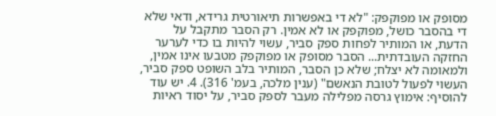מסופק או מפוקפק: "לא די באפשרות תיאורטית גרידא, ודאי שלא די בהסבר כושל, מפוקפק או לא אמין. רק הסבר מתקבל על הדעת, או המותיר לפחות ספק סביר, עשוי להיות בו כדי לערער החזקה העובדתית... הסבר מסופק או מפוקפק מטבעו אינו אמין, ולמאומה לא יצלח; שלא כן הסבר, המותיר בלב השופט ספק סביר, העשוי לפעול לטובת הנאשם" (ענין מלכה, בעמ' 316). 4. יש עוד להוסיף: אימוץ גרסה מפלילה מעבר לספק סביר, על יסוד ראיות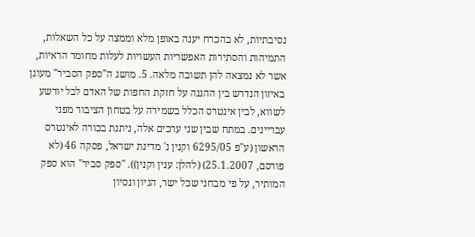נסיבתיות, לא בהכרח יענה באופן מלא וממצה על כל השאלות, התמיהות והסתירות האפשריות העשויות לעלות מחומר הראיות, אשר לא נמצאה להן תשובה מלאה. 5. מושג ה"ספק הסביר" מעוגן באיזון הנדרש בין ההגנה על חזקת החפות של האדם לבל יורשע לשווא, לבין אינטרס הכלל בשמירה על בטחון הציבור מפני עבריינים. במתח שבין שני ערכים אלה, ניתנת בכורה לאינטרס הראשון (ע"פ 6295/05 וקנין נ' מדינת ישראל, פסקה 46 (לא פורסם, 25.1.2007) (להלן: ענין וקנין)). "ספק סביר" הוא ספק המותיר, על פי מבחני שכל ישר, הגיון ונסיון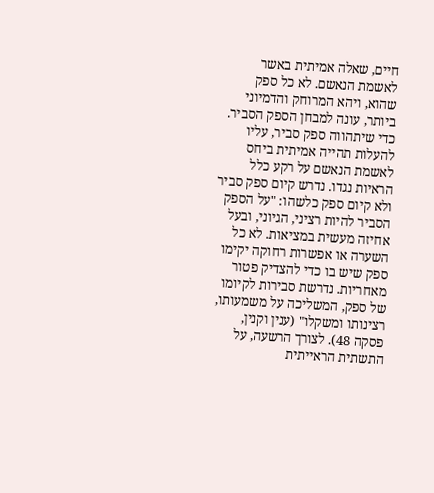חיים, שאלה אמיתית באשר לאשמת הנאשם. לא כל ספק שהוא, ויהא המרוחק והדמיוני ביותר, עונה למבחן הספק הסביר. כדי שיתהווה ספק סביר, עליו להעלות תהייה אמיתית ביחס לאשמת הנאשם על רקע כלל הראיות נגדו. נדרש קיום ספק סביר ולא קיום ספק כלשהו: "על הספק הסביר להיות רציני, הגיוני, ובעל אחיזה מעשית במציאות. לא כל השערה או אפשרות רחוקה יקימו ספק שיש בו כדי להצדיק פטור מאחריות. נדרשת סבירות לקיומו של ספק, המשליכה על משמעותו, רצינותו ומשקלו" (ענין וקנין, פסקה 48). לצורך הרשעה, על התשתית הראייתית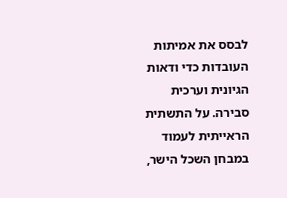לבסס את אמיתות העובדות כדי ודאות הגיונית וערכית סבירה. על התשתית הראייתית לעמוד במבחן השכל הישר,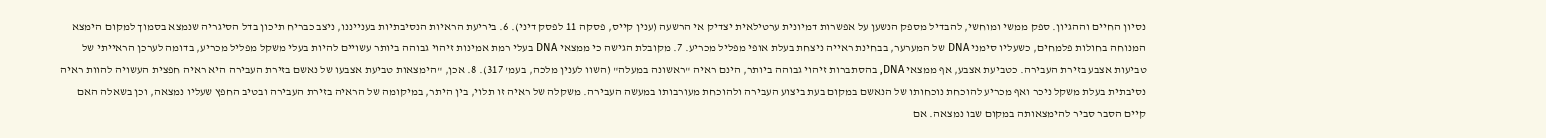נסיון החיים וההגיון. ספק ממשי ומוחשי, להבדיל מספק הנשען על אפשרות דמיונית ערטילאית יצדיק אי הרשעה (ענין קייס, פסקה 11 לפסק דיני). 6. ביריעת הראיות הנסיבתיות בענייננו, ניצב כבריח תיכון בדל הסיגריה שנמצא בסמוך למקום הימצא המנוחה בחולות פלמחים, כשעליו סימני DNA של המערער, בבחינת ראייה ניצחת בעלת אופי מפליל מכריע. 7. מקובלת הגישה כי ממצאי DNA בעלי רמת אמינות זיהוי גבוהה ביותר עשויים להיות בעלי משקל מפליל מכריע, בדומה לערכן הראייתי של טביעות אצבע בזירת העבירה. כטביעת אצבע, אף ממצאי DNA, בהסתברות זיהוי גבוהה ביותר, הינם ראיה "ראשונה במעלה" (השוו לענין מלכה, בעמ' 317). 8. אכן, "הימצאות טביעת אצבעו של נאשם בזירת העבירה היא ראיה חפצית העשויה להוות ראיה נסיבתית בעלת משקל ניכר ואף מכריע להוכחת נוכחותו של הנאשם במקום בעת ביצוע העבירה ולהוכחת מעורבותו במעשה העבירה. משקלה של ראיה זו תלוי, בין היתר, במיקומה של הראיה בזירת העבירה ובטיב החפץ שעליו נמצאה, וכן בשאלה האם קיים הסבר סביר להימצאותה במקום שבו נמצאה. אם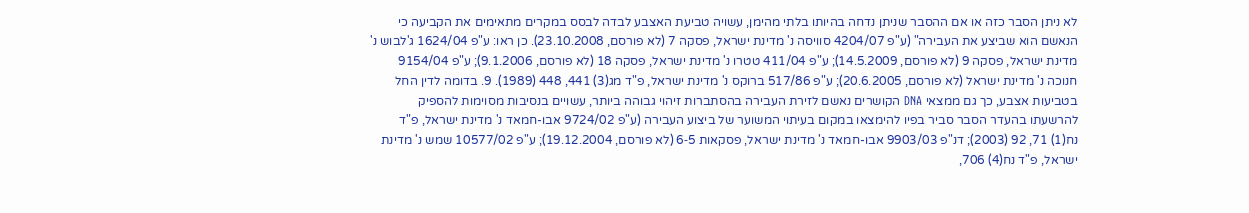לא ניתן הסבר כזה או אם ההסבר שניתן נדחה בהיותו בלתי מהימן, עשויה טביעת האצבע לבדה לבסס במקרים מתאימים את הקביעה כי הנאשם הוא שביצע את העבירה" (ע"פ 4204/07 סוויסה נ' מדינת ישראל, פסקה 7 (לא פורסם, 23.10.2008). כן ראו: ע"פ 1624/04 ג'לבוש נ' מדינת ישראל, פסקה 9 (לא פורסם, 14.5.2009); ע"פ 411/04 טטרו נ' מדינת ישראל, פסקה 18 (לא פורסם, 9.1.2006); ע"פ 9154/04 חנוכה נ' מדינת ישראל (לא פורסם, 20.6.2005); ע"פ 517/86 ברוקס נ' מדינת ישראל, פ"ד מג(3) 441, 448 (1989). 9. בדומה לדין החל בטביעות אצבע, כך גם ממצאי DNA הקושרים נאשם לזירת העבירה בהסתברות זיהוי גבוהה ביותר, עשויים בנסיבות מסוימות להספיק להרשעתו בהעדר הסבר סביר בפיו להימצאו במקום בעיתוי המשוער של ביצוע העבירה (ע"פ 9724/02 אבו-חמאד נ' מדינת ישראל, פ"ד נח(1) 71, 92 (2003); דנ"פ 9903/03 אבו-חמאד נ' מדינת ישראל, פסקאות 5‑6 (לא פורסם, 19.12.2004); ע"פ 10577/02 שמש נ' מדינת ישראל, פ"ד נח(4) 706,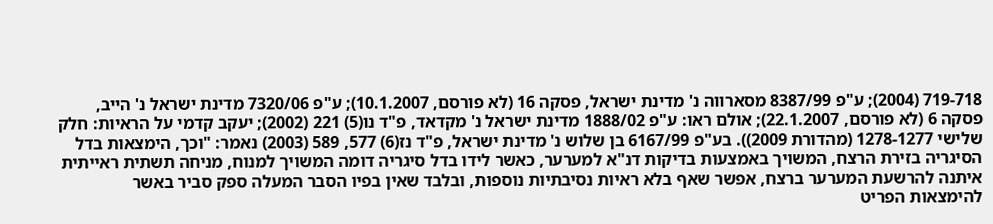718‑719 (2004); ע"פ 8387/99 מסארווה נ' מדינת ישראל, פסקה 16 (לא פורסם, 10.1.2007); ע"פ 7320/06 מדינת ישראל נ' הייב, פסקה 6 (לא פורסם, 22.1.2007); אולם ראו: ע"פ 1888/02 מדינת ישראל נ' מקדאד, פ"ד נו(5) 221 (2002); יעקב קדמי על הראיות: חלק שלישי 1277‑1278 (מהדורת 2009)). בע"פ 6167/99 בן שלוש נ' מדינת ישראל, פ"ד נז(6) 577, 589 (2003) נאמר: "וכך, הימצאות בדל הסיגריה בזירת הרצח, המשויך באמצעות בדיקות דנ"א למערער, כאשר לידו בדל סיגריה דומה המשויך למנוח, מניחה תשתית ראייתית איתנה להרשעת המערער ברצח, אפשר שאף בלא ראיות נסיבתיות נוספות, ובלבד שאין בפיו הסבר המעלה ספק סביר באשר להימצאות הפריט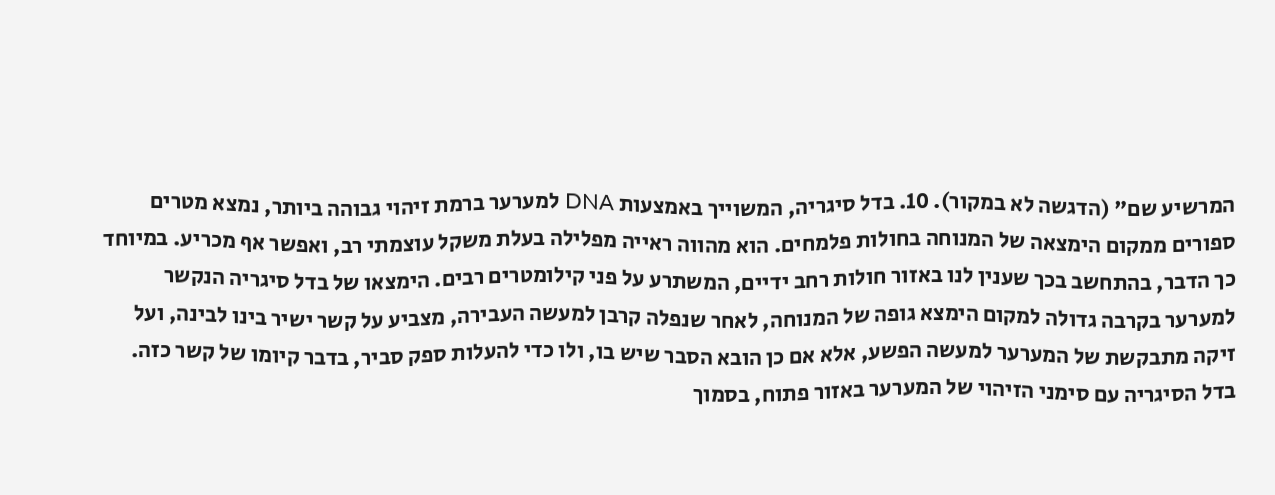המרשיע שם" (הדגשה לא במקור). 10. בדל סיגריה, המשוייך באמצעות DNA למערער ברמת זיהוי גבוהה ביותר, נמצא מטרים ספורים ממקום הימצאה של המנוחה בחולות פלמחים. הוא מהווה ראייה מפלילה בעלת משקל עוצמתי רב, ואפשר אף מכריע. במיוחד כך הדבר, בהתחשב בכך שענין לנו באזור חולות רחב ידיים, המשתרע על פני קילומטרים רבים. הימצאו של בדל סיגריה הנקשר למערער בקרבה גדולה למקום הימצא גופה של המנוחה, לאחר שנפלה קרבן למעשה העבירה, מצביע על קשר ישיר בינו לבינה, ועל זיקה מתבקשת של המערער למעשה הפשע, אלא אם כן הובא הסבר שיש בו, ולו כדי להעלות ספק סביר, בדבר קיומו של קשר כזה. בדל הסיגריה עם סימני הזיהוי של המערער באזור פתוח, בסמוך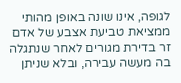לגופה, אינו שונה באופן מהותי ממציאת טביעת אצבע של אדם זר בדירת מגורים לאחר שנתגלה בה מעשה עבירה, ובלא שניתן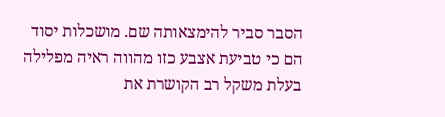הסבר סביר להימצאותה שם. מושכלות יסוד הם כי טביעת אצבע כזו מהווה ראיה מפלילה בעלת משקל רב הקושרת את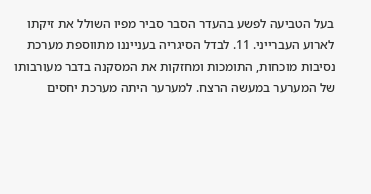בעל הטביעה לפשע בהעדר הסבר סביר מפיו השולל את זיקתו לארוע העברייני. 11. לבדל הסיגריה בענייננו מתווספת מערכת נסיבות מוכחות, התומכות ומחזקות את המסקנה בדבר מעורבותו של המערער במעשה הרצח. למערער היתה מערכת יחסים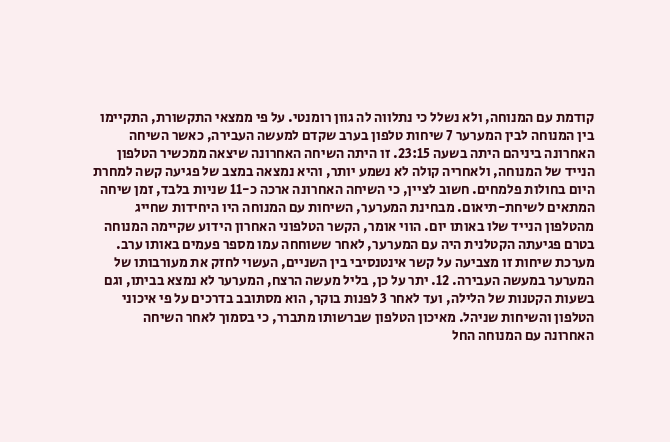קודמת עם המנוחה, ולא נשלל כי נתלווה לה גוון רומנטי. על פי ממצאי התקשורת, התקיימו בין המנוחה לבין המערער 7 שיחות טלפון בערב שקדם למעשה העבירה, כאשר השיחה האחרונה ביניהם היתה בשעה 23:15. זו היתה השיחה האחרונה שיצאה ממכשיר הטלפון הנייד של המנוחה, ולאחריה קולה לא נשמע יותר, והיא נמצאה במצב של פגיעה קשה למחרת היום בחולות פלמחים. חשוב לציין, כי השיחה האחרונה ארכה כ-11 שניות בלבד, זמן שיחה המתאים לשיחת-תיאום. מבחינת המערער, השיחות עם המנוחה היו היחידות שחייג מהטלפון הנייד שלו באותו יום. הווי אומר, הקשר הטלפוני האחרון הידוע שקיימה המנוחה בטרם פגיעתה הקטלנית היה עם המערער, לאחר ששוחחה עמו מספר פעמים באותו ערב. מערכת שיחות זו מצביעה על קשר אינטנסיבי בין השניים, העשוי לחזק את מעורבותו של המערער במעשה העבירה. 12. יתר על כן, בליל מעשה הרצח, המערער לא נמצא בביתו, וגם בשעות הקטנות של הלילה, ועד לאחר 3 לפנות בוקר, הוא מסתובב בדרכים על פי איכוני הטלפון והשיחות שניהל. מאיכון הטלפון שברשותו מתברר, כי בסמוך לאחר השיחה האחרונה עם המנוחה החל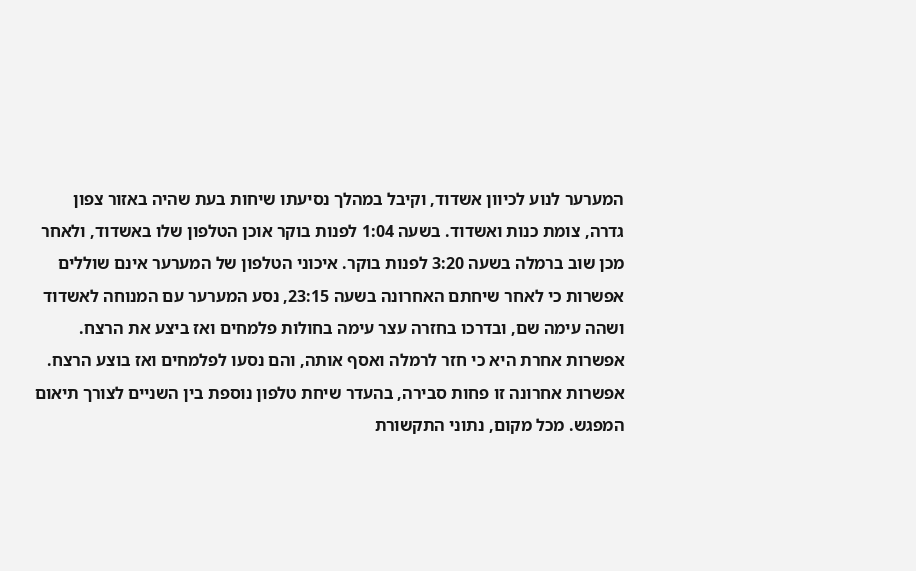המערער לנוע לכיוון אשדוד, וקיבל במהלך נסיעתו שיחות בעת שהיה באזור צפון גדרה, צומת כנות ואשדוד. בשעה 1:04 לפנות בוקר אוכן הטלפון שלו באשדוד, ולאחר מכן שוב ברמלה בשעה 3:20 לפנות בוקר. איכוני הטלפון של המערער אינם שוללים אפשרות כי לאחר שיחתם האחרונה בשעה 23:15, נסע המערער עם המנוחה לאשדוד ושהה עימה שם, ובדרכו בחזרה עצר עימה בחולות פלמחים ואז ביצע את הרצח. אפשרות אחרת היא כי חזר לרמלה ואסף אותה, והם נסעו לפלמחים ואז בוצע הרצח. אפשרות אחרונה זו פחות סבירה, בהעדר שיחת טלפון נוספת בין השניים לצורך תיאום המפגש. מכל מקום, נתוני התקשורת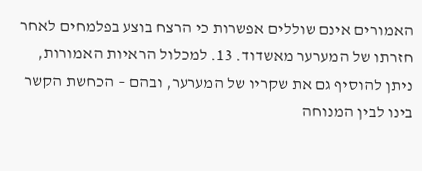האמורים אינם שוללים אפשרות כי הרצח בוצע בפלמחים לאחר חזרתו של המערער מאשדוד. 13. למכלול הראיות האמורות, ניתן להוסיף גם את שקריו של המערער, ובהם – הכחשת הקשר בינו לבין המנוחה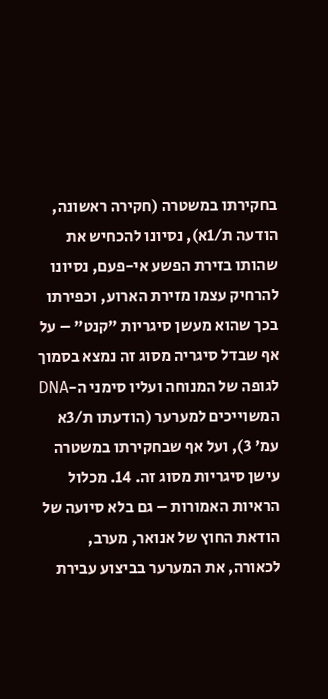בחקירתו במשטרה (חקירה ראשונה, הודעה ת/1א), נסיונו להכחיש את שהותו בזירת הפשע אי-פעם, נסיונו להרחיק עצמו מזירת הארוע, וכפירתו בכך שהוא מעשן סיגריות "קנט" – על אף שבדל סיגריה מסוג זה נמצא בסמוך לגופה של המנוחה ועליו סימני ה-DNA המשוייכים למערער (הודעתו ת/3א עמ' 3), ועל אף שבחקירתו במשטרה עישן סיגריות מסוג זה. 14. מכלול הראיות האמורות – גם בלא סיועה של הודאת החוץ של אנואר, מערב, לכאורה, את המערער בביצוע עבירת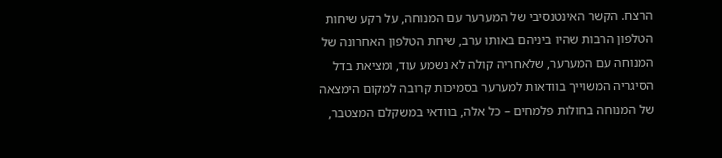הרצח. הקשר האינטנסיבי של המערער עם המנוחה, על רקע שיחות הטלפון הרבות שהיו ביניהם באותו ערב, שיחת הטלפון האחרונה של המנוחה עם המערער, שלאחריה קולה לא נשמע עוד, ומציאת בדל הסיגריה המשוייך בוודאות למערער בסמיכות קרובה למקום הימצאה של המנוחה בחולות פלמחים – כל אלה, בוודאי במשקלם המצטבר,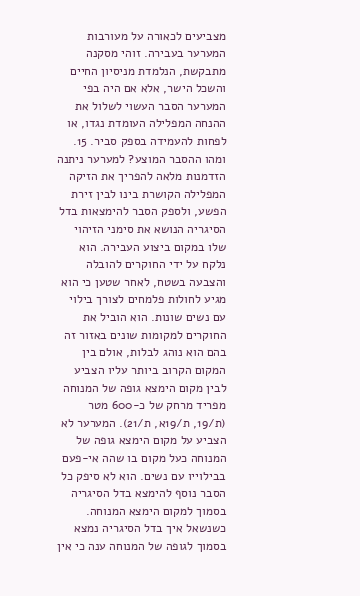מצביעים לכאורה על מעורבות המערער בעבירה. זוהי מסקנה מתבקשת, הנלמדת מניסיון החיים והשכל הישר, אלא אם היה בפי המערער הסבר העשוי לשלול את ההנחה המפלילה העומדת נגדו, או לפחות להעמידה בספק סביר. 15. ומהו ההסבר המוצע? למערער ניתנה הזדמנות מלאה להפריך את הזיקה המפלילה הקושרת בינו לבין זירת הפשע, ולספק הסבר להימצאות בדל הסיגריה הנושא את סימני הזיהוי שלו במקום ביצוע העבירה. הוא נלקח על ידי החוקרים להובלה והצבעה בשטח, לאחר שטען כי הוא מגיע לחולות פלמחים לצורך בילוי עם נשים שונות. הוא הוביל את החוקרים למקומות שונים באזור זה בהם הוא נוהג לבלות, אולם בין המקום הקרוב ביותר עליו הצביע לבין מקום הימצא גופה של המנוחה מפריד מרחק של כ-600 מטר (ת/19, ת/19א, ת/21). המערער לא הצביע על מקום הימצא גופה של המנוחה כעל מקום בו שהה אי-פעם בבילוייו עם נשים. הוא לא סיפק כל הסבר נוסף להימצא בדל הסיגריה בסמוך למקום הימצא המנוחה. כשנשאל איך בדל הסיגריה נמצא בסמוך לגופה של המנוחה ענה כי אין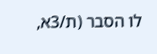לו הסבר (ת/3א,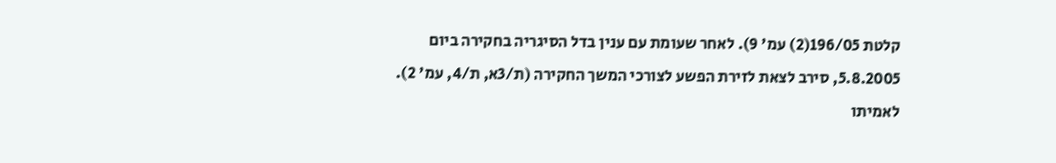קלטת 196/05(2) עמ' 9). לאחר שעומת עם ענין בדל הסיגריה בחקירה ביום 5.8.2005, סירב לצאת לזירת הפשע לצורכי המשך החקירה (ת/3א, ת/4, עמ' 2). לאמיתו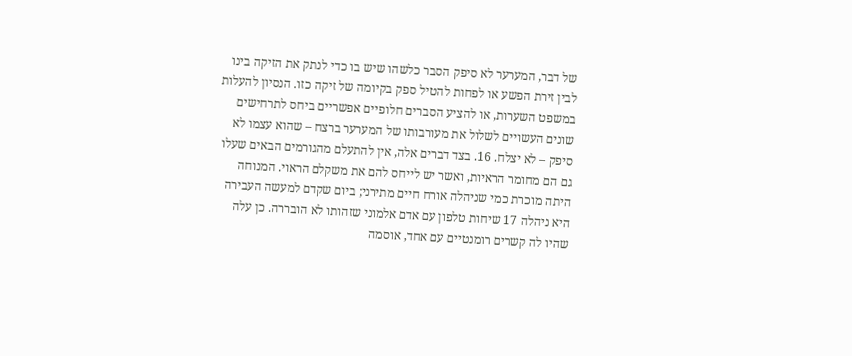של דבר, המערער לא סיפק הסבר כלשהו שיש בו כדי לנתק את הזיקה בינו לבין זירת הפשע או לפחות להטיל ספק בקיומה של זיקה כזו. הנסיון להעלות במשפט השערות, או להציע הסברים חלופיים אפשריים ביחס לתרחישים שונים העשויים לשלול את מעורבותו של המערער ברצח – שהוא עצמו לא סיפק – לא יצלח. 16. בצד דברים אלה, אין להתעלם מהגורמים הבאים שעלו גם הם מחומר הראיות, ואשר יש לייחס להם את משקלם הראוי. המנוחה היתה מוכרת כמי שניהלה אורח חיים מתירני; ביום שקדם למעשה העבירה היא ניהלה 17 שיחות טלפון עם אדם אלמוני שזהותו לא הובררה. כן עלה שהיו לה קשרים רומנטיים עם אחד, אוסמה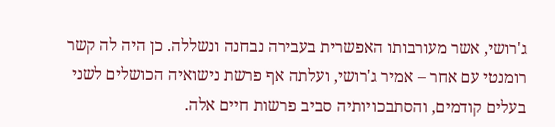ג'רושי, אשר מעורבותו האפשרית בעבירה נבחנה ונשללה. כן היה לה קשר רומנטי עם אחר – אמיר ג'רושי, ועלתה אף פרשת נישואיה הכושלים לשני בעלים קודמים, והסתבכויותיה סביב פרשות חיים אלה.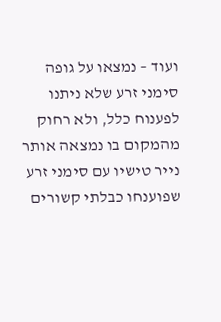ועוד – נמצאו על גופה סימני זרע שלא ניתנו לפענוח כלל, ולא רחוק מהמקום בו נמצאה אותר נייר טישיו עם סימני זרע שפוענחו כבלתי קשורים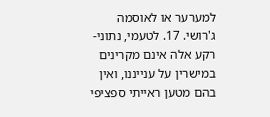למערער או לאוסמה ג'רושי. 17. לטעמי, נתוני-רקע אלה אינם מקרינים במישרין על ענייננו, ואין בהם מטען ראייתי ספציפי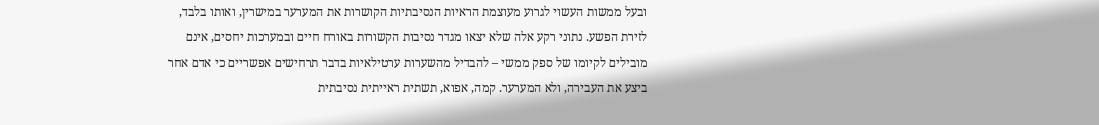ובעל ממשות העשוי לגרוע מעוצמת הראיות הנסיבתיות הקושרות את המערער במישרין, ואותו בלבד, לזירת הפשע. נתוני רקע אלה שלא יצאו מגדר נסיבות הקשורות באורח חיים ובמערכות יחסים, אינם מובילים לקיומו של ספק ממשי – להבדיל מהשערות ערטילאיות בדבר תרחישים אפשריים כי אדם אחר ביצע את העבירה, ולא המערער. קמה, אפוא, תשתית ראייתית נסיבתית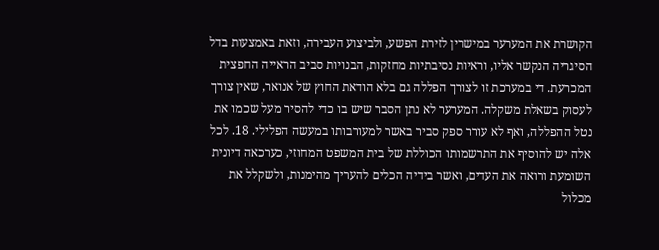הקושרת את המערער במישרין לזירת הפשע, ולביצוע העבירה, וזאת באמצעות בדל הסיגריה הנקשר אליו, וראיות נסיבתיות מחזקות, הבנויות סביב הראייה החפצית המכרעת. די במערכת זו לצורך הפללה גם בלא הודאת החוץ של אנואר, שאין צורך לעסוק בשאלת משקלה. המערער לא נתן הסבר שיש בו כדי להסיר מעל שכמו את נטל ההפללה, ואף לא עורר ספק סביר באשר למעורבותו במעשה הפלילי. 18. לכל אלה יש להוסיף את התרשמותו הכוללת של בית המשפט המחוזי, כערכאה דיונית השומעת ורואה את העדים, ואשר בידיה הכלים להעריך מהימנות, ולשקלל את מכלול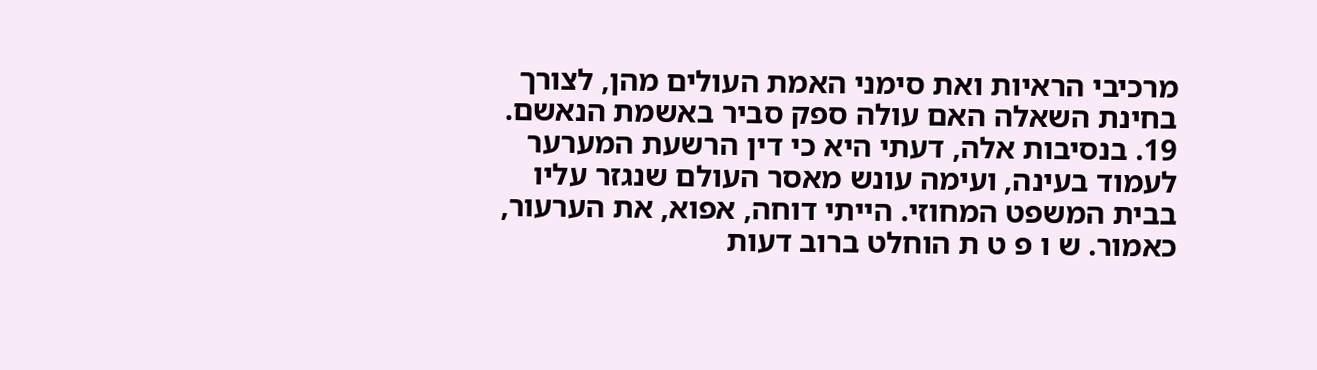מרכיבי הראיות ואת סימני האמת העולים מהן, לצורך בחינת השאלה האם עולה ספק סביר באשמת הנאשם. 19. בנסיבות אלה, דעתי היא כי דין הרשעת המערער לעמוד בעינה, ועימה עונש מאסר העולם שנגזר עליו בבית המשפט המחוזי. הייתי דוחה, אפוא, את הערעור, כאמור. ש ו פ ט ת הוחלט ברוב דעות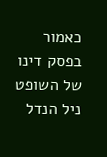כאמור בפסק דינו של השופט ניל הנדל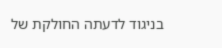בניגוד לדעתה החולקת של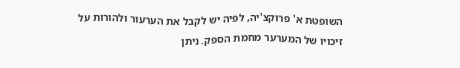השופטת א' פרוקצ'יה, לפיה יש לקבל את הערעור ולהורות על זיכויו של המערער מחמת הספק. ניתן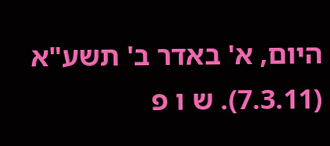היום, א' באדר ב' תשע"א (7.3.11). ש ו פ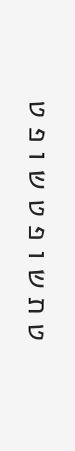ט ת ש ו פ ט ש ו פ ט